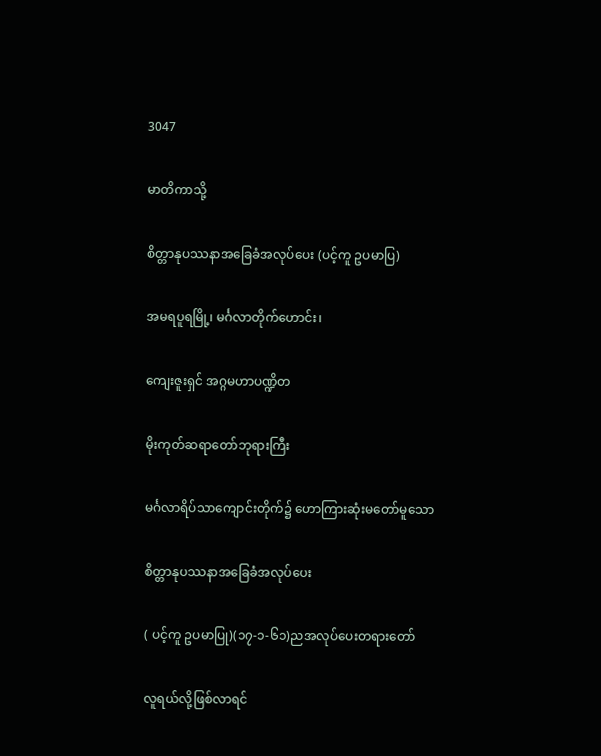3047

မာတိကာသို့

စိတ္တာနုပဿနာအခြေခံအလုပ်ပေး (ပင့်ကူ ဥပမာပြ)

အမရပူရမြို့၊ မင်္ဂလာတိုက်ဟောင်း၊

ကျေးဇူးရှင် အဂ္ဂမဟာပဏ္ဍိတ

မိုးကုတ်ဆရာတော်ဘုရားကြီး

မင်္ဂလာရိပ်သာကျောင်းတိုက်၌ ဟောကြားဆုံးမတော်မူသော

စိတ္တာနုပဿနာအခြေခံအလုပ်ပေး

( ပင့်ကူ ဥပမာပြု)(၁၇-၁-၆၁)ညအလုပ်ပေးတရားတော်

လူရယ်လို့ဖြစ်လာရင်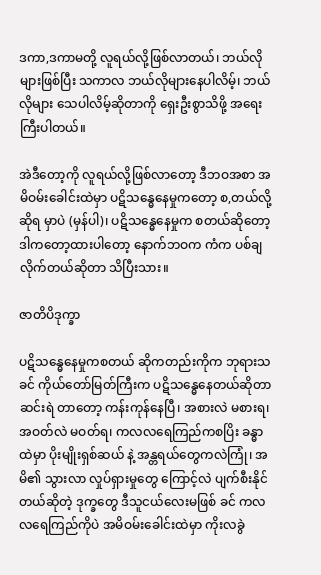ဒကာ,ဒကာမတို့ လူရယ်လို့ဖြစ်လာတယ်၊ ဘယ်လိုများဖြစ်ပြီး သကာလ ဘယ်လိုများနေပါလိမ့်၊ ဘယ်လိုများ သေပါလိမ့်ဆိုတာကို ရှေးဦးစွာသိဖို့ အရေးကြီးပါတယ်။

အဲဒီတော့ကို လူရယ်လို့ဖြစ်လာတော့ ဒီဘဝအစာ အမိဝမ်းခေါင်းထဲမှာ ပဋိသန္ဓေနေမှုကတော့ စ,တယ်လို့ဆိုရ မှာပဲ (မှန်ပါ)၊ ပဋိသန္ဓေနေမှုက စတယ်ဆိုတော့ ဒါကတော့ထားပါတော့ နောက်ဘဝက ကံက ပစ်ချလိုက်တယ်ဆိုတာ သိပြီးသား။

ဇာတိပိဒုက္ခာ

ပဋိသန္ဓေနေမှုကစတယ် ဆိုကတည်းကိုက ဘုရားသခင် ကိုယ်တော်မြတ်ကြီးက ပဋိသန္ဓေနေတယ်ဆိုတာ ဆင်းရဲ တာတော့ ကန်းကုန်နေပြီ၊ အစားလဲ မစားရ၊ အဝတ်လဲ မဝတ်ရ၊ ကလလရေကြည်ကစပြိး ခန္ဓာထဲမှာ ပိုးမျိုးရှစ်ဆယ် နဲ့ အန္တရယ်တွေကလဲကြုံ၊ အမိ၏ သွားလာ လှုပ်ရှားမှုတွေ ကြောင့်လဲ ပျက်စီးနိုင်တယ်ဆိုတဲ့ ဒုက္ခတွေ ဒီသူငယ်လေးမဖြစ် ခင် ကလလရေကြည်ကိုပဲ အမိဝမ်းခေါင်းထဲမှာ ကိုးလခွဲ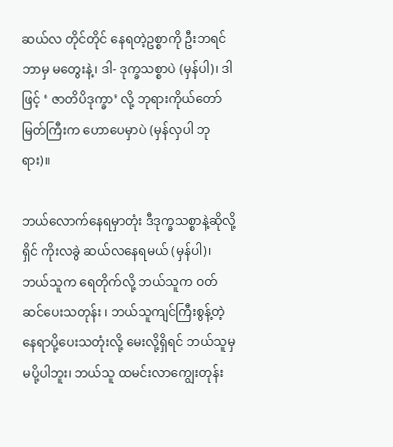ဆယ်လ တိုင်တိုင် နေရတဲ့ဥစ္စာကို ဦးဘရင် ဘာမှ မတွေးနဲ့၊ ဒါ- ဒုက္ခသစ္စာပဲ (မှန်ပါ)၊ ဒါဖြင့် ‘ ဇာတိပိဒုက္ခာ’ လို့ ဘုရားကိုယ်တော်မြတ်ကြီးက ဟောပေမှာပဲ (မှန်လှပါ ဘုရား)။

ဘယ်လောက်နေရမှာတုံး ဒီဒုက္ခသစ္စာနဲ့ဆိုလို့ရှိင် ကိုးလခွဲ ဆယ်လနေရမယ် (မှန်ပါ)၊ ဘယ်သူက ရေတိုက်လို့ ဘယ်သူက ဝတ်ဆင်ပေးသတုန်း ၊ ဘယ်သူကျင်ကြီးစွန့်တဲ့နေရာပို့ပေးသတုံးလို့ မေးလို့ရှိရင် ဘယ်သူမှ မပို့ပါဘူး၊ ဘယ်သူ ထမင်းလာကျွေးတုန်း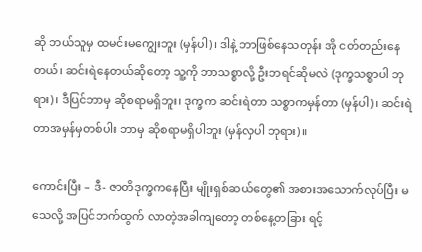ဆို ဘယ်သူမှ ထမင်းမကျွေးဘူး (မှန်ပါ)၊ ဒါနဲ့ ဘာဖြစ်နေသတုန်း အို ငတ်တည်းနေတယ်၊ ဆင်းရဲနေတယ်ဆိုတော့ သူ့ကို ဘာသစ္စာလို့ ဦးဘရင်ဆိုမလဲ (ဒုက္ခသစ္စာပါ ဘုရား)၊ ဒီပြင်ဘာမှ ဆိုစရာမရှိဘူး၊ ဒုက္ခက ဆင်းရဲတာ သစ္စာကမှန်တာ (မှန်ပါ)၊ ဆင်းရဲတာအမှန်မှတစ်ပါး ဘာမှ ဆိုစရာမရှိပါဘူး (မှန်လှပါ ဘုရား)။

ကောင်းပြီး – ဒီ- ဇာတိဒုက္ခကနေပြီး မျိုးရှစ်ဆယ်တွေ၏ အစားအသောက်လုပ်ပြီး မသေလို့ အပြင်ဘက်ထွက် လာတဲ့အခါကျတော့ တစ်နေ့တခြား ရင့်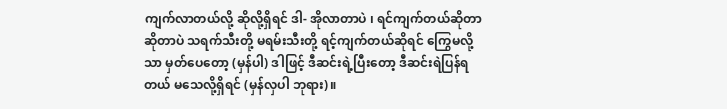ကျက်လာတယ်လို့ ဆိုလို့ရှိရင် ဒါ- အိုလာတာပဲ ၊ ရင်ကျက်တယ်ဆိုတာ ဆိုတာပဲ သရက်သီးတို့ မရမ်းသီးတို့ ရင့်ကျက်တယ်ဆိုရင် ကြွေမလို့သာ မှတ်ပေတော့ (မှန်ပါ) ဒါဖြင့် ဒီဆင်းရဲ့ပြီးတော့ ဒီဆင်းရဲပြန်ရတယ် မသေလို့ရှိရင် (မှန်လှပါ ဘုရား)။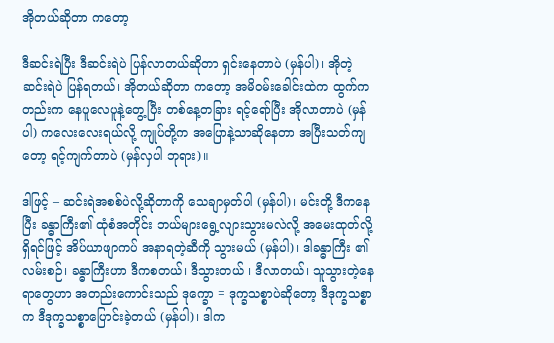အိုတယ်ဆိုတာ ကတော့

ဒီဆင်းရဲပြီး ဒီဆင်းရဲပဲ ပြန်လာတယ်ဆိုတာ ရှင်းနေတာပဲ (မှန်ပါ)၊ အိုတဲ့ ဆင်းရဲပဲ ပြန်ရတယ်၊ အိုတယ်ဆိုတာ ကတော့ အမိဝမ်းခေါင်းထဲက ထွက်ကတည်းက နေပူလေပူနဲ့တွေ့ပြီး တစ်နေ့တခြား ရင့်ရော်ပြီး အိုလာတာပဲ (မှန်ပါ) ကလေးလေးရယ်လို့ ကျုပ်တို့က အပြောနဲ့သာဆိုနေတာ အပြီးသတ်ကျတော့ ရင့်ကျက်တာပဲ (မှန်လှပါ ဘုရား)။

ဒါဖြင့် – ဆင်းရဲအစစ်ပဲလို့ဆိုတာကို သေချာမှတ်ပါ (မှန်ပါ)၊ မင်းတို့ ဒီကနေပြီး ခန္ဓာကြီး၏ ထုံစံအတိုင်း ဘယ်များရွေ့လျားသွားမလဲလို့ အမေးထုတ်လို့ရှိရင်ဖြင့် အိပ်ယာဖျာကပ် အနာရတဲ့ဆီကို သွားမယ် (မှန်ပါ)၊ ဒါခန္ဓာကြီး ၏ လမ်းစဉ်၊ ခန္ဓာကြီးဟာ ဒီကစတယ်၊ ဒီသွားတယ် ၊ ဒီလာတယ်၊ သူသွားတဲ့နေရာတွေဟာ အတည်းကောင်းသည် ဒုက္ခော = ဒုက္ခသစ္စာပဲဆိုတော့ ဒီဒုက္ခသစ္စာက ဒီဒုက္ခသစ္စာပြောင်းခဲ့တယ် (မှန်ပါ)၊ ဒါက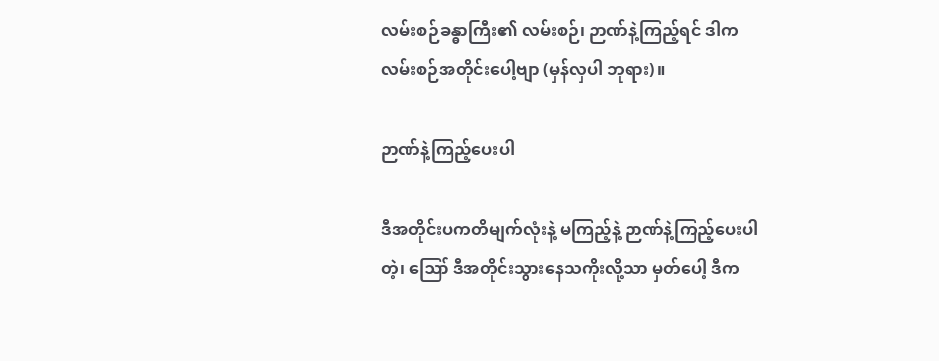လမ်းစဉ်ခန္ဓာကြီး၏ လမ်းစဉ်၊ ဉာဏ်နဲ့ကြည့်ရင် ဒါကလမ်းစဉ်အတိုင်းပေါ့ဗျာ (မှန်လှပါ ဘုရား)။

ဉာဏ်နဲ့ကြည့်ပေးပါ

ဒီအတိုင်းပကတိမျက်လုံးနဲ့ မကြည့်နဲ့ ဉာဏ်နဲ့ကြည့်ပေးပါတဲ့၊ ဪ ဒီအတိုင်းသွားနေသကိုးလို့သာ မှတ်ပေါ့ ဒီက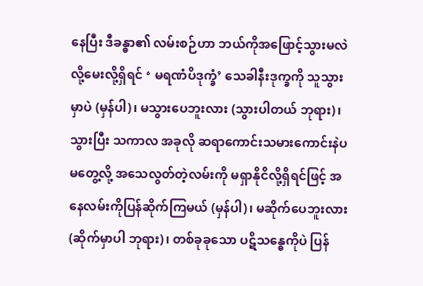နေပြီး ဒီခန္ဓာ၏ လမ်းစဉ်ဟာ ဘယ်ကိုအဖြောင့်သွားမလဲလို့မေးလို့ရှိရင် ‘ မရဏံပိဒုက္ခံ’ သေခါနီးဒုက္ခကို သူသွား မှာပဲ (မှန်ပါ)၊ မသွားပေဘူးလား (သွားပါတယ် ဘုရား)၊ သွားပြီး သကာလ အခုလို ဆရာကောင်းသမားကောင်းနဲပ မတွေ့လို့ အသေလွတ်တဲ့လမ်းကို မရှာနိုငိလို့ရှိရင်ဖြင့် အနေလမ်းကိုပြန်ဆိုက်ကြမယ် (မှန်ပါ)၊ မဆိုက်ပေဘူးလား (ဆိုက်မှာပါ ဘုရား)၊ တစ်ခုခုသော ပဋိသန္ဓေကိုပဲ ပြန်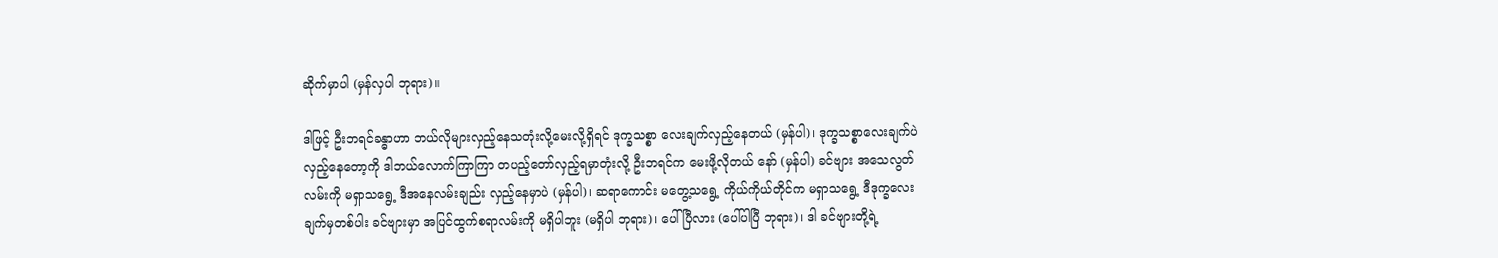ဆိုက်မှာပါ (မှန်လှပါ ဘုရား)။

ဒါဖြင့် ဦးဘရင်ခန္ဓာဟာ ဘယ်လိုများလှည့်နေသတုံးလို့မေးလို့ရှိရင် ဒုက္ခသစ္စာ လေးချက်လှည့်နေတယ် (မှန်ပါ)၊ ဒုက္ခသစ္စာလေးချက်ပဲ လှည့်နေတော့ကို ဒါဘယ်လောက်ကြာကြာ တပည့်တော်လှည့်ရမှာတုံးလို့ ဦးဘရင်က မေးဖို့လိုတယ် နော် (မှန်ပါ) ခင်ဗျား အသေလွတ်လမ်းကို မရှာသရွေ့ ဒီအနေလမ်းချည်း လှည့်နေမှာပဲ (မှန်ပါ)၊ ဆရာကောင်း မတွေ့သရွေ့ ကိုယ်ကိုယ်တိုင်က မရှာသရွေ့ ဒီဒုက္ခလေးချက်မှတစ်ပါး ခင်ဗျားမှာ အပြင်ထွက်စရာလမ်းကို မရှိပါဘူး (မရှိပါ ဘုရား)၊ ပေါ်ပြီလား (ပေါ်ပါပြီ ဘုရား)၊ ဒါ ခင်ဗျားတို့ရဲ့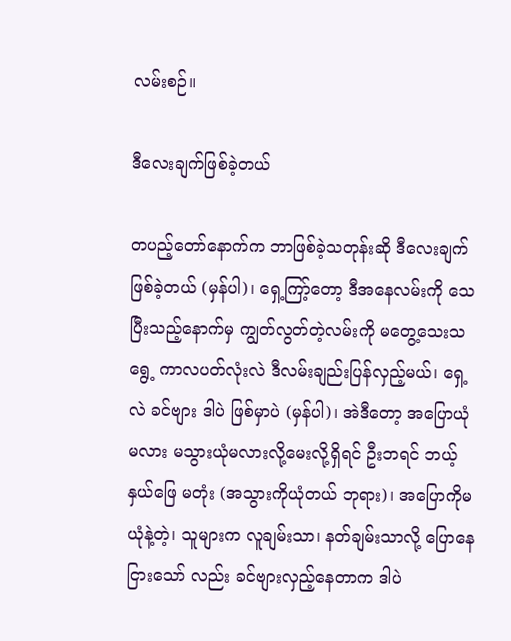လမ်းစဉ်။

ဒီလေးချက်ဖြစ်ခဲ့တယ်

တပည့်တော်နောက်က ဘာဖြစ်ခဲ့သတုန်းဆို ဒီလေးချက်ဖြစ်ခဲ့တယ် (မှန်ပါ)၊ ရှေ့ကြာ့်တော့ ဒီအနေလမ်းကို သေပြီးသည့်နောက်မှ ကျွတ်လွတ်တဲ့လမ်းကို မတွေ့သေးသရွေ့ ကာလပတ်လုံးလဲ ဒီလမ်းချည်းပြန်လှည့်မယ်၊ ရှေ့လဲ ခင်ဗျား ဒါပဲ ဖြစ်မှာပဲ (မှန်ပါ)၊ အဲဒီတော့ အပြောယုံမလား မသွားယုံမလားလို့မေးလို့ရှိရင် ဦးဘရင် ဘယ့်နှယ်ဖြေ မတုံး (အသွားကိုယုံတယ် ဘုရား)၊ အပြောကိုမယုံနဲ့တဲ့၊ သူများက လူချမ်းသာ၊ နတ်ချမ်းသာလို့ ပြောနေငြားသော် လည်း ခင်ဗျားလှည့်နေတာက ဒါပဲ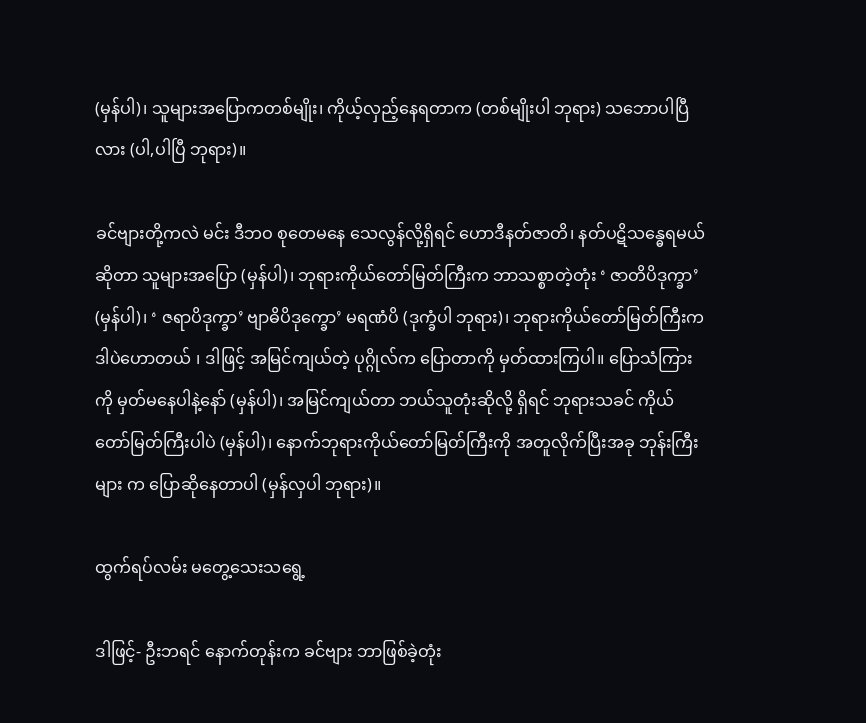(မှန်ပါ)၊ သူများအပြောကတစ်မျိုး၊ ကိုယ့်လှည့်နေရတာက (တစ်မျိုးပါ ဘုရား) သဘောပါပြီလား (ပါ,ပါပြီ ဘုရား)။

ခင်ဗျားတို့ကလဲ မင်း ဒီဘဝ စုတေမနေ သေလွန်လို့ရှိရင် ဟောဒီနတ်ဇာတိ၊ နတ်ပဋိသန္ဓေရမယ်ဆိုတာ သူများအပြော (မှန်ပါ)၊ ဘုရားကိုယ်တော်မြတ်ကြီးက ဘာသစ္စာတဲ့တုံး ‘ ဇာတိပိဒုက္ခာ’ (မှန်ပါ)၊ ‘ ဇရာပိဒုက္ခာ’ ဗျာဓိပိဒုက္ခော’ မရဏံပိ (ဒုက္ခံပါ ဘုရား)၊ ဘုရားကိုယ်တော်မြတ်ကြီးက ဒါပဲဟောတယ် ၊ ဒါဖြင့် အမြင်ကျယ်တဲ့ ပုဂ္ဂိုလ်က ပြောတာကို မှတ်ထားကြပါ။ ပြောသံကြားကို မှတ်မနေပါနဲ့နော် (မှန်ပါ)၊ အမြင်ကျယ်တာ ဘယ်သူတုံးဆိုလို့ ရှိရင် ဘုရားသခင် ကိုယ်တော်မြတ်ကြီးပါပဲ (မှန်ပါ)၊ နောက်ဘုရားကိုယ်တော်မြတ်ကြီးကို အတူလိုက်ပြီးအခု ဘုန်းကြီးများ က ပြောဆိုနေတာပါ (မှန်လှပါ ဘုရား)။

ထွက်ရပ်လမ်း မတွေ့သေးသရွေ့

ဒါဖြင့်- ဦးဘရင် နောက်တုန်းက ခင်ဗျား ဘာဖြစ်ခဲ့တုံး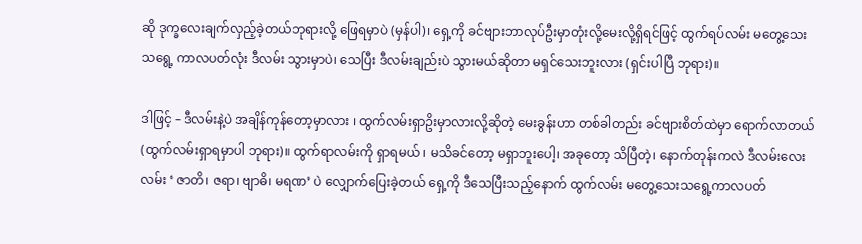ဆို ဒုက္ခလေးချက်လှည့်ခဲ့တယ်ဘုရားလို့ ဖြေရမှာပဲ (မှန်ပါ)၊ ရှေ့ကို ခင်ဗျားဘာလုပ်ဦးမှာတုံးလို့မေးလို့ရှိရင်ဖြင့် ထွက်ရပ်လမ်း မတွေ့သေးသရွေ့ ကာလပတ်လုံး ဒီလမ်း သွားမှာပဲ၊ သေပြီး ဒီလမ်းချည်းပဲ သွားမယ်ဆိုတာ မရှင်သေးဘူးလား (ရှင်းပါပြီ ဘုရား)။

ဒါဖြင့် – ဒီလမ်းနဲ့ပဲ အချိန်ကုန်တော့မှာလား ၊ ထွက်လမ်းရှာဥိးမှာလားလို့ဆိုတဲ့ မေးခွန်းဟာ တစ်ခါတည်း ခင်ဗျားစိတ်ထဲမှာ ရောက်လာတယ် (ထွက်လမ်းရှာရမှာပါ ဘုရား)။ ထွက်ရာလမ်းကို ရှာရမယ် ၊ မသိခင်တော့ မရှာဘူးပေါ့၊ အခုတော့ သိပြီတဲ့၊ နောက်တုန်းကလဲ ဒီလမ်းလေးလမ်း ‘ ဇာတိ၊ ဇရာ၊ ဗျာဓိ၊ မရဏ’ ပဲ လျှောက်ပြေးခဲ့တယ် ရှေ့ကို ဒီသေပြီးသည့်နောက် ထွက်လမ်း မတွေ့သေးသရွေ့ကာလပတ်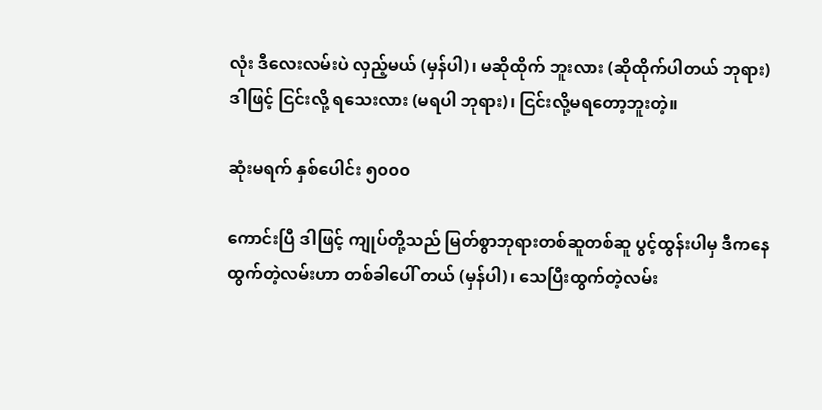လုံး ဒီလေးလမ်းပဲ လှည့်မယ် (မှန်ပါ)၊ မဆိုထိုက် ဘူးလား (ဆိုထိုက်ပါတယ် ဘုရား) ဒါဖြင့် ငြင်းလို့ ရသေးလား (မရပါ ဘုရား)၊ ငြင်းလို့မရတော့ဘူးတဲ့။

ဆုံးမရက် နှစ်ပေါင်း ၅၀၀၀

ကောင်းပြီ ဒါဖြင့် ကျုပ်တို့သည် မြတ်စွာဘုရားတစ်ဆူတစ်ဆူ ပွင့်ထွန်းပါမှ ဒီကနေထွက်တဲ့လမ်းဟာ တစ်ခါပေါ် တယ် (မှန်ပါ)၊ သေပြီးထွက်တဲ့လမ်း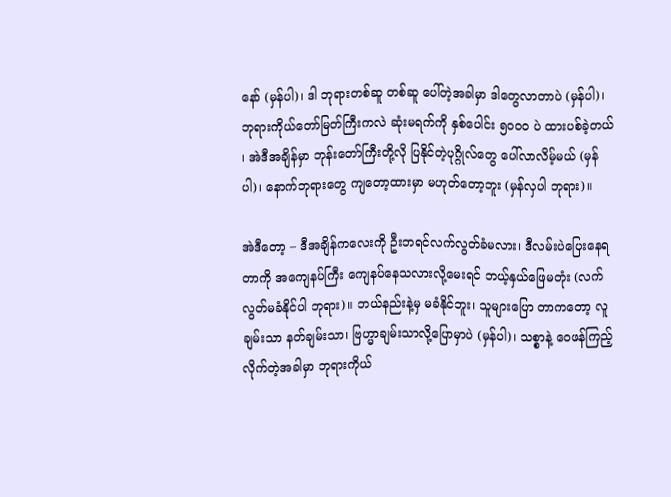နော် (မှန်ပါ)၊ ဒါ ဘုရားတစ်ဆူ တစ်ဆူ ပေါ်တဲ့အခါမှာ ဒါတွေလာတာပဲ (မှန်ပါ)၊ ဘုရားကိုယ်တော်မြတ်ကြီးကလဲ ဆုံးမရက်ကို နှစ်ပေါင်း ၅၀၀၀ ပဲ ထားပစ်ခဲ့တယ် ၊ အဲဒီအချိန်မှာ ဘုန်းတော်ကြီးတို့လို ပြနိုင်တဲ့ပုဂ္ဂိုလ်တွေ ပေါ်လာလိမ့်မယ် (မှန်ပါ)၊ နောက်ဘုရားတွေ ကျတော့ထားမှာ မဟုတ်တော့ဘူး (မှန်လှပါ ဘုရား)။

အဲဒီတော့ – ဒီအချိန်ကလေးကို ဦးဘရင်လက်လွတ်ခံမလား၊ ဒီလမ်းပဲပြေးနေရတာကို အကျေနပ်ကြီး ကျေနပ်နေသလားလို့မေးရင် ဘယ့်နှယ်ဖြေမတုံး (လက်လွတ်မခံနိုင်ပါ ဘုရား)။ ဘယ်နည်းနဲ့မှ မခံနိုင်ဘူး၊ သူများပြော တာကတော့ လူချမ်းသာ နတ်ချမ်းသာ၊ ဗြဟ္မာချမ်းသာလို့ပြောမှာပဲ (မှန်ပါ)၊ သစ္စာနဲ့ ဝေဖန်ကြည့်လိုက်တဲ့အခါမှာ ဘုရားကိုယ်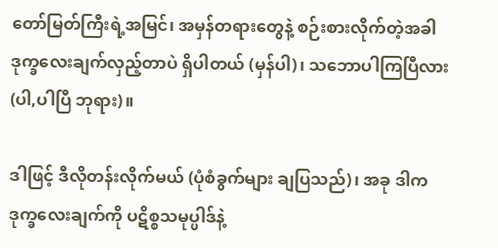တော်မြတ်ကြီးရဲ့အမြင်၊ အမှန်တရားတွေနဲ့ စဉ်းစားလိုက်တဲ့အခါ ဒုက္ခလေးချက်လှည့်တာပဲ ရှိပါတယ် (မှန်ပါ)၊ သဘောပါကြပြီလား (ပါ,ပါပြီ ဘုရား)။

ဒါဖြင့် ဒီလိုတန်းလိုက်မယ် (ပုံစံခွက်များ ချပြသည်)၊ အခု ဒါက ဒုက္ခလေးချက်ကို ပဋိစ္စသမုပ္ပါဒ်နဲ့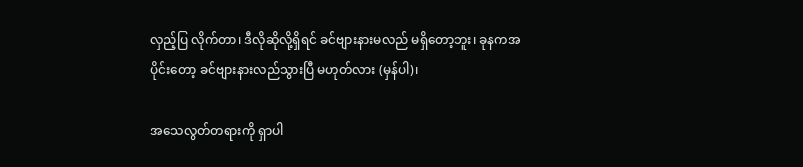လှည့်ပြ လိုက်တာ၊ ဒီလိုဆိုလို့ရှိရင် ခင်ဗျားနားမလည် မရှိတော့ဘူး၊ ခုနကအပိုင်းတော့ ခင်ဗျားနားလည်သွားပြီ မဟုတ်လား (မှန်ပါ)၊

အသေလွတ်တရားကို ရှာပါ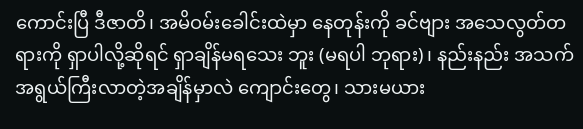ကောင်းပြီ ဒီဇာတိ၊ အမိဝမ်းခေါင်းထဲမှာ နေတုန်းကို ခင်ဗျား အသေလွတ်တရားကို ရှာပါလို့ဆိုရင် ရှာချိန်မရသေး ဘူး (မရပါ ဘုရား)၊ နည်းနည်း အသက်အရွယ်ကြီးလာတဲ့အချိန်မှာလဲ ကျောင်းတွေ၊ သားမယား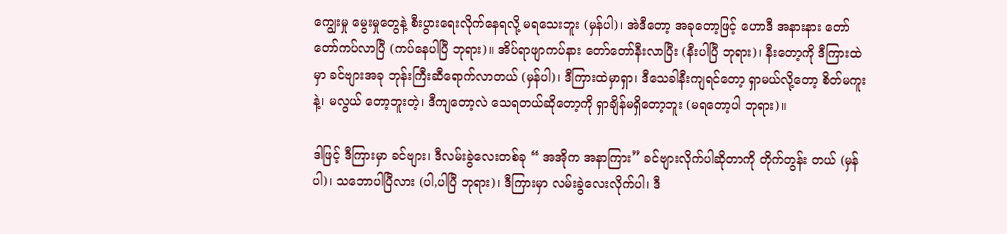ကျွေးမှု မွေးမှုတွေနဲ့ စီးပွားရေးလိုက်နေရလို့ မရသေးဘူး (မှန်ပါ)၊ အဲဒီတော့ အခုတော့ဖြင့် ဟောဒီ အနားနား တော်တော်ကပ်လာပြီ (ကပ်နေပါပြီ ဘုရား)။ အိပ်ရာဖျာကပ်နား တော်တော်နီးလာပြီး (နီးပါပြီ ဘုရား)၊ နီးတော့ကို ဒီကြားထဲမှာ ခင်ဗျားအခု ဘုန်းကြီးဆီရောက်လာတယ် (မှန်ပါ)၊ ဒီကြားထဲမှာရှာ၊ ဒီသေခါနီးကျရင်တော့ ရှာမယ်လို့တော့ စိတ်မကူးနဲ့၊ မလွယ် တော့ဘူးတဲ့၊ ဒီကျတော့လဲ သေရတယ်ဆိုတော့ကို ရှာချိန်မရှိတော့ဘူး (မရတော့ပါ ဘုရား)။

ဒါဖြင့် ဒီကြားမှာ ခင်ဗျား၊ ဒီလမ်းခွဲလေးတစ်ခု “ အအိုက အနာကြား” ခင်ဗျားလိုက်ပါဆိုတာကို တိုက်တွန်း တယ် (မှန်ပါ)၊ သဘောပါပြီလား (ပါ,ပါပြီ ဘုရား)၊ ဒီကြားမှာ လမ်းခွဲလေးလိုက်ပါ၊ ဒီ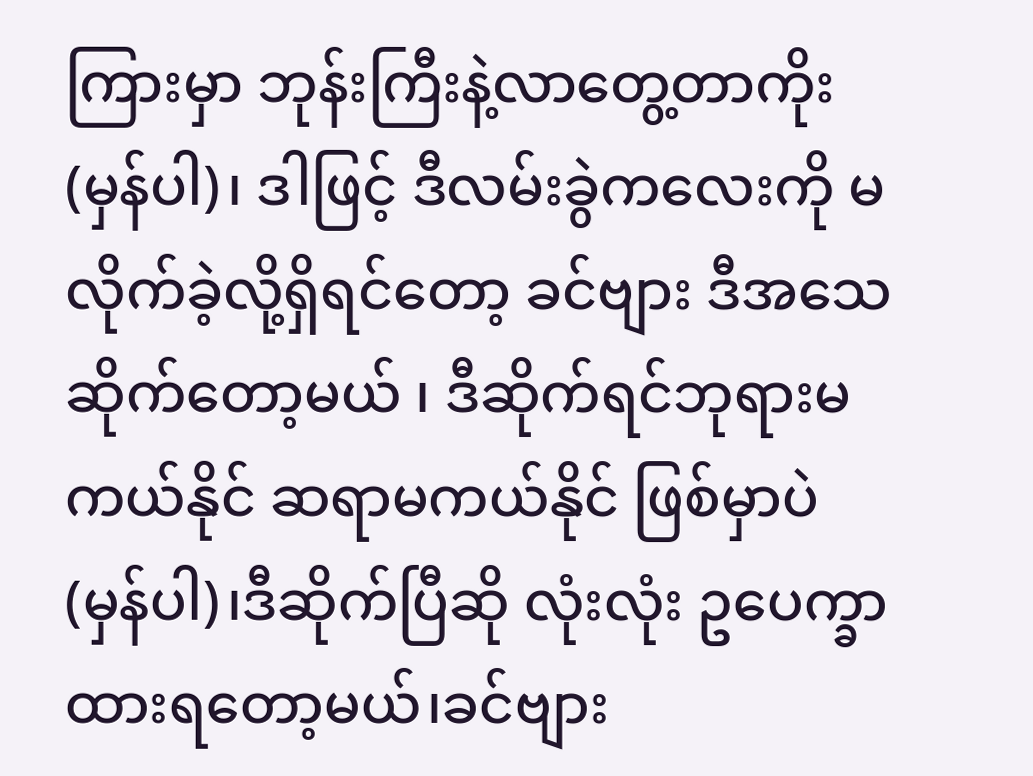ကြားမှာ ဘုန်းကြီးနဲ့လာတွေ့တာကိုး (မှန်ပါ)၊ ဒါဖြင့် ဒီလမ်းခွဲကလေးကို မလိုက်ခဲ့လို့ရှိရင်တော့ ခင်ဗျား ဒီအသေဆိုက်တော့မယ် ၊ ဒီဆိုက်ရင်ဘုရားမကယ်နိုင် ဆရာမကယ်နိုင် ဖြစ်မှာပဲ (မှန်ပါ)၊ဒီဆိုက်ပြီဆို လုံးလုံး ဥပေက္ခာထားရတော့မယ်၊ခင်ဗျား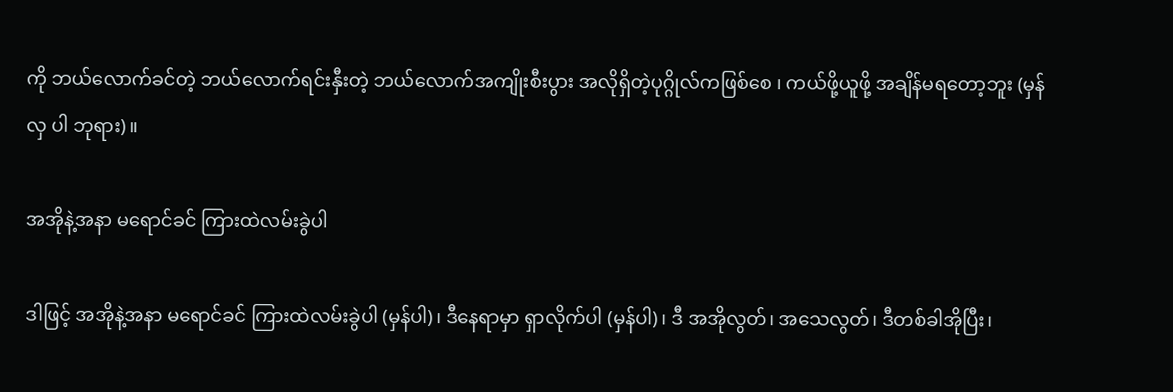ကို ဘယ်လောက်ခင်တဲ့ ဘယ်လောက်ရင်းနှီးတဲ့ ဘယ်လောက်အကျိုးစီးပွား အလိုရှိတဲ့ပုဂ္ဂိုလ်ကဖြစ်စေ ၊ ကယ်ဖို့ယူဖို့ အချိန်မရတော့ဘူး (မှန်လှ ပါ ဘုရား)။

အအိုနဲ့အနာ မရောင်ခင် ကြားထဲလမ်းခွဲပါ

ဒါဖြင့် အအိုနဲ့အနာ မရောင်ခင် ကြားထဲလမ်းခွဲပါ (မှန်ပါ)၊ ဒီနေရာမှာ ရှာလိုက်ပါ (မှန်ပါ)၊ ဒီ အအိုလွတ်၊ အသေလွတ်၊ ဒီတစ်ခါအိုပြီး၊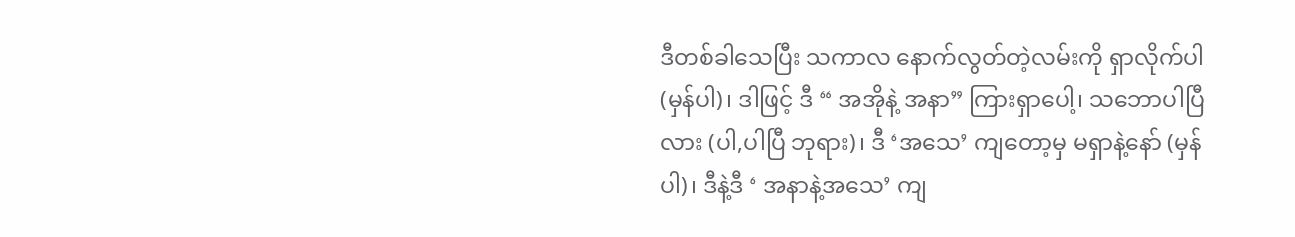ဒီတစ်ခါသေပြီး သကာလ နောက်လွတ်တဲ့လမ်းကို ရှာလိုက်ပါ (မှန်ပါ)၊ ဒါဖြင့် ဒီ “ အအိုနဲ့ အနာ” ကြားရှာပေါ့၊ သဘောပါပြီလား (ပါ,ပါပြီ ဘုရား)၊ ဒီ ‘အသေ’ ကျတော့မှ မရှာနဲ့နော် (မှန်ပါ)၊ ဒီနဲ့ဒီ ‘ အနာနဲ့အသေ’ ကျ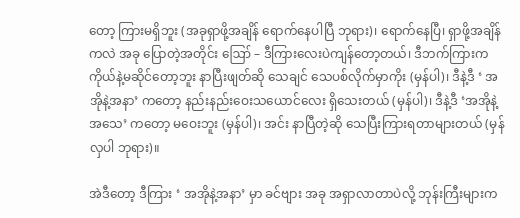တော့ ကြားမရှိဘူး (အခုရှာဖို့အချိန် ရောက်နေပါပြီ ဘုရား)၊ ရောက်နေပြီ၊ ရှာဖို့အချိန်ကလဲ အခု ပြောတဲ့အတိုင်း ဪ – ဒီကြားလေးပဲကျန်တော့တယ်၊ ဒီဘက်ကြားက ကိုယ်နဲ့မဆိုင်တော့ဘူး နာပြီးဖျတ်ဆို သေချင် သေပစ်လိုက်မှာကိုး (မှန်ပါ)၊ ဒီနဲ့ဒီ ‘ အအိုနဲ့အနာ’ ကတော့ နည်းနည်းဝေးသယောင်လေး ရှိသေးတယ် (မှန်ပါ)၊ ဒီနဲ့ဒီ ‘အအိုနဲ့အသေ’ ကတော့ မဝေးဘူး (မှန်ပါ)၊ အင်း နာပြီတဲ့ဆို သေပြီးကြားရတာများတယ် (မှန်လှပါ ဘုရား)။

အဲဒီတော့ ဒီကြား ‘ အအိုနဲ့အနာ’ မှာ ခင်ဗျား အခု အရှာလာတာပဲလို့ ဘုန်းကြီးများက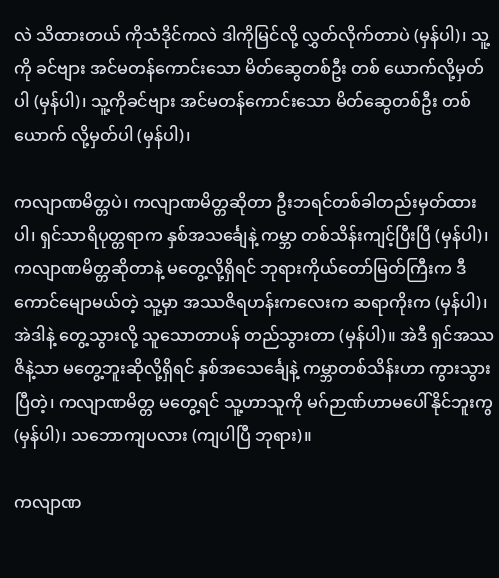လဲ သိထားတယ် ကိုသံဒိုင်ကလဲ ဒါကိုမြင်လို့ လွှတ်လိုက်တာပဲ (မှန်ပါ)၊ သူ့ကို ခင်ဗျား အင်မတန်ကောင်းသော မိတ်ဆွေတစ်ဦး တစ် ယောက်လို့မှတ်ပါ (မှန်ပါ)၊ သူ့ကိုခင်ဗျား အင်မတန်ကောင်းသော မိတ်ဆွေတစ်ဦး တစ်ယောက် လို့မှတ်ပါ (မှန်ပါ)၊

ကလျာဏမိတ္တပဲ၊ ကလျာဏမိတ္တဆိုတာ ဦးဘရင်တစ်ခါတည်းမှတ်ထားပါ၊ ရှင်သာရိပုတ္တရာက နှစ်အသင်္ချေနဲ့ ကမ္ဘာ တစ်သိန်းကျင့်ပြီးပြီ (မှန်ပါ)၊ ကလျာဏမိတ္တဆိုတာနဲ့ မတွေ့လို့ရှိရင် ဘုရားကိုယ်တော်မြတ်ကြီးက ဒီကောင်မျောမယ်တဲ့ သူ့မှာ အဿဇိရဟန်းကလေးက ဆရာကိုးက (မှန်ပါ)၊ အဲဒါနဲ့ တွေ့သွားလို့ သူသောတာပန် တည်သွားတာ (မှန်ပါ)။ အဲဒီ ရှင်အဿဇိနဲ့သာ မတွေ့ဘူးဆိုလို့ရှိရင် နှစ်အသေင်္ချေနဲ့ ကမ္ဘာတစ်သိန်းဟာ ကွားသွားပြီတဲ့၊ ကလျာဏမိတ္တ မတွေ့ရင် သူ့ဟာသူကို မဂ်ဉာဏ်ဟာမပေါ်နိုင်ဘူးကွ (မှန်ပါ)၊ သဘောကျပလား (ကျပါပြီ ဘုရား)။

ကလျာဏ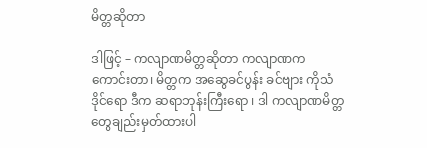မိတ္တဆိုတာ

ဒါဖြင့် – ကလျာဏမိတ္တဆိုတာ ကလျာဏက ကောင်းတာ၊ မိတ္တက အဆွေခင်ပွန်း ခင်ဗျား ကိုသံဒိုင်ရော ဒီက ဆရာဘုန်းကြီးရော ၊ ဒါ ကလျာဏမိတ္တတွေချည်းမှတ်ထားပါ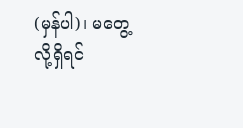(မှန်ပါ)၊ မတွေ့လို့ရှိရင်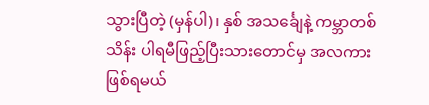သွားပြီတဲ့ (မှန်ပါ)၊ နှစ် အသင်္ချေနဲ့ ကမ္ဘာတစ်သိန်း ပါရမီဖြည့်ပြီးသားတောင်မှ အလကားဖြစ်ရမယ်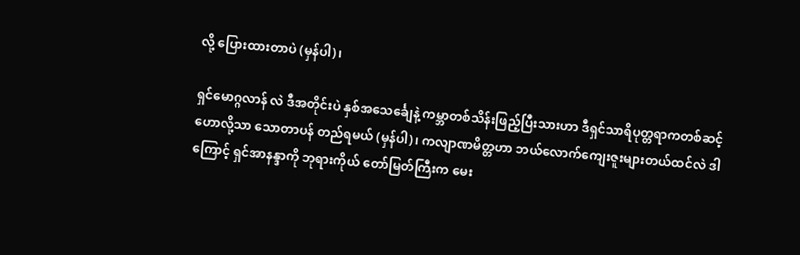လို့ ပြေားထားတာပဲ (မှန်ပါ)၊

ရှင်မောဂ္ဂလာန် လဲ ဒီအတိုင်းပဲ နှစ်အသေင်္ချေနဲ့ ကမ္ဘာတစ်သိန်းဖြည့်ပြီးသားဟာ ဒီရှင်သာရိပုတ္တရာကတစ်ဆင့် ဟောလို့သာ သောတာပန် တည်ရမယ် (မှန်ပါ)၊ ကလျာဏမိတ္တဟာ ဘယ်လောက်ကျေးဇူးများတယ်ထင်လဲ ဒါကြောင့် ရှင်အာနန္ဒာကို ဘုရားကိုယ် တော်မြတ်ကြီးက မေး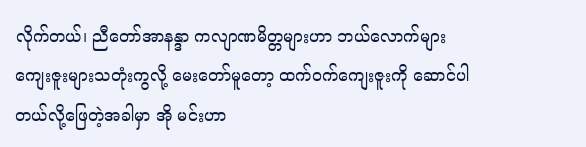လိုက်တယ်၊ ညီတော်အာနန္ဒာ ကလျာဏမိတ္တများဟာ ဘယ်လောက်များ ကျေးဇူးများသတုံးကွလို့ မေးတော်မူတော့ ထက်ဝက်ကျေးဇူးကို ဆောင်ပါတယ်လို့ဖြေတဲ့အခါမှာ အို မင်းဟာ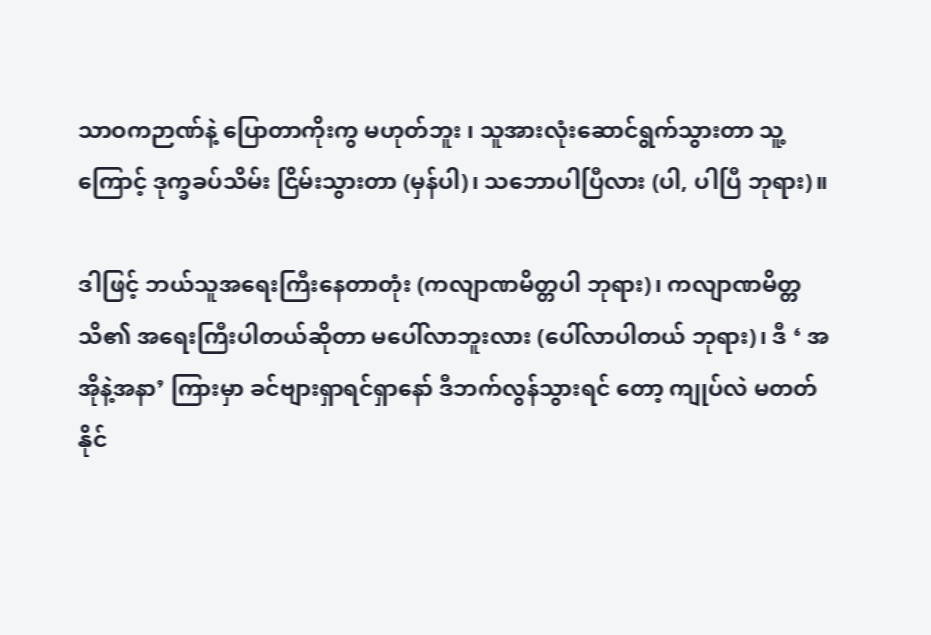သာဝကဉာဏ်နဲ့ ပြောတာကိုးကွ မဟုတ်ဘူး ၊ သူအားလုံးဆောင်ရွက်သွားတာ သူ့ကြောင့် ဒုက္ခခပ်သိမ်း ငြိမ်းသွားတာ (မှန်ပါ)၊ သဘောပါပြီလား (ပါ, ပါပြီ ဘုရား)။

ဒါဖြင့် ဘယ်သူအရေးကြီးနေတာတုံး (ကလျာဏမိတ္တပါ ဘုရား)၊ ကလျာဏမိတ္တသိ၏ အရေးကြီးပါတယ်ဆိုတာ မပေါ်လာဘူးလား (ပေါ်လာပါတယ် ဘုရား)၊ ဒီ ‘ အအိုနဲ့အနာ’ ကြားမှာ ခင်ဗျားရှာရင်ရှာနော် ဒီဘက်လွန်သွားရင် တော့ ကျုပ်လဲ မတတ်နိုင်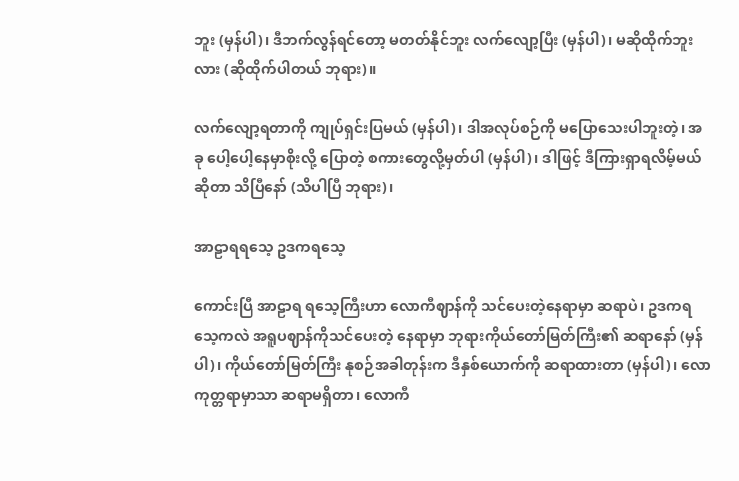ဘူး (မှန်ပါ)၊ ဒီဘက်လွန်ရင်တော့ မတတ်နိုင်ဘူး လက်လျော့ပြီး (မှန်ပါ)၊ မဆိုထိုက်ဘူးလား (ဆိုထိုက်ပါတယ် ဘုရား)။

လက်လျော့ရတာကို ကျုပ်ရှင်းပြမယ် (မှန်ပါ)၊ ဒါအလုပ်စဉ်ကို မပြောသေးပါဘူးတဲ့၊ အခု ပေါ့ပေါ့နေမှာစိုးလို့ ပြောတဲ့ စကားတွေလို့မှတ်ပါ (မှန်ပါ)၊ ဒါဖြင့် ဒီကြားရှာရလိမ့်မယ်ဆိုတာ သိပြီနော် (သိပါပြီ ဘုရား)၊

အာဠာရရသေ့ ဥဒကရသေ့

ကောင်းပြီ အာဠာရ ရသေ့ကြီးဟာ လောကီဈာန်ကို သင်ပေးတဲ့နေရာမှာ ဆရာပဲ၊ ဥဒကရသေ့ကလဲ အရူပဈာန်ကိုသင်ပေးတဲ့ နေရာမှာ ဘုရားကိုယ်တော်မြတ်ကြီး၏ ဆရာနော် (မှန်ပါ)၊ ကိုယ်တော်မြတ်ကြီး နုစဉ်အခါတုန်းက ဒီနှစ်ယောက်ကို ဆရာထားတာ (မှန်ပါ)၊ လောကုတ္တရာမှာသာ ဆရာမရှိတာ၊ လောကီ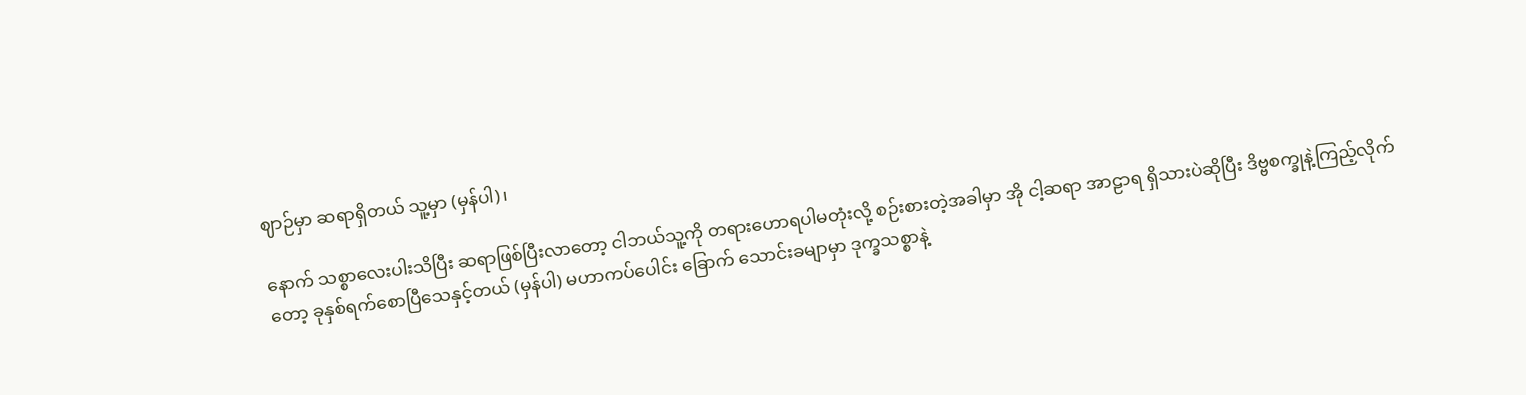ဈာဉ်မှာ ဆရာရှိတယ် သူ့မှာ (မှန်ပါ)၊

နောက် သစ္စာလေးပါးသိပြီး ဆရာဖြစ်ပြီးလာတော့ ငါဘယ်သူ့ကို တရားဟောရပါမတုံးလို့ စဉ်းစားတဲ့အခါမှာ အို ငါ့ဆရာ အာဠာရ ရှိသားပဲဆိုပြီး ဒိဗ္ဗစက္ခုနဲ့ကြည့်လိုက်တော့ ခုနှစ်ရက်စောပြီသေနှင့်တယ် (မှန်ပါ) မဟာကပ်ပေါင်း ခြောက် သောင်းခမျာမှာ ဒုက္ခသစ္စာနဲ့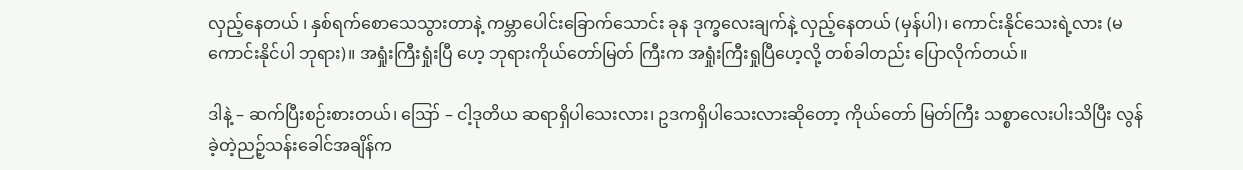လှည့်နေတယ် ၊ နှစ်ရက်စောသေသွားတာနဲ့ ကမ္ဘာပေါင်းခြောက်သောင်း ခုန ဒုက္ခလေးချက်နဲ့ လှည့်နေတယ် (မှန်ပါ)၊ ကောင်းနိုင်သေးရဲ့လား (မကောင်းနိုင်ပါ ဘုရား)။ အရှုံးကြီးရှုံးပြီ ဟေ့ ဘုရားကိုယ်တော်မြတ် ကြီးက အရှုံးကြီးရှုပြီဟေ့လို့ တစ်ခါတည်း ပြောလိုက်တယ်။

ဒါနဲ့ – ဆက်ပြီးစဉ်းစားတယ်၊ ဪ – ငါ့ဒုတိယ ဆရာရှိပါသေးလား၊ ဥဒကရှိပါသေးလားဆိုတော့ ကိုယ်တော် မြတ်ကြီး သစ္စာလေးပါးသိပြီး လွန်ခဲ့တဲ့ညဉ့်သန်းခေါင်အချိန်က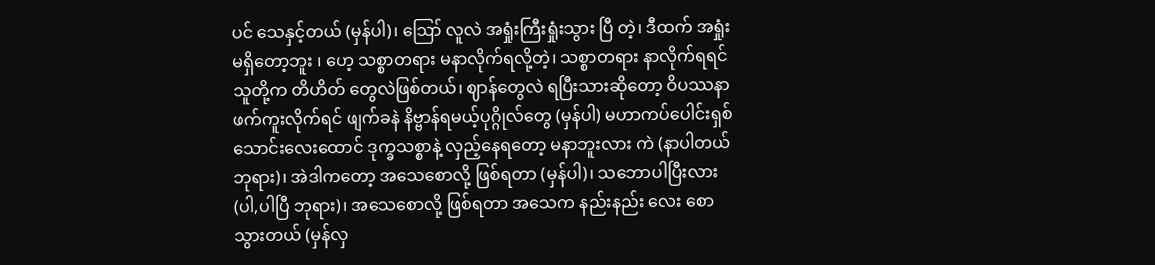ပင် သေနှင့်တယ် (မှန်ပါ)၊ ဪ လူလဲ အရှုံးကြီးရှုံးသွား ပြီ တဲ့၊ ဒီထက် အရှုံးမရှိတော့ဘူး ၊ ဟေ့ သစ္စာတရား မနာလိုက်ရလို့တဲ့၊ သစ္စာတရား နာလိုက်ရရင်သူတို့က တိဟိတ် တွေလဲဖြစ်တယ်၊ ဈာန်တွေလဲ ရပြီးသားဆိုတော့ ဝိပဿနာဖက်ကူးလိုက်ရင် ဖျက်ခနဲ နိဗ္ဗာန်ရမယ့်ပုဂ္ဂိုလ်တွေ (မှန်ပါ) မဟာကပ်ပေါင်းရှစ်သောင်းလေးထောင် ဒုက္ခသစ္စာနဲ့ လှည့်နေရတော့ မနာဘူးလား ကဲ (နာပါတယ် ဘုရား)၊ အဲဒါကတော့ အသေစောလို့ ဖြစ်ရတာ (မှန်ပါ)၊ သဘောပါပြီးလား (ပါ,ပါပြီ ဘုရား)၊ အသေစောလို့ ဖြစ်ရတာ အသေက နည်းနည်း လေး စောသွားတယ် (မှန်လှ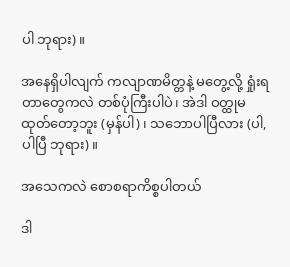ပါ ဘုရား)။

အနေရှိပါလျက် ကလျာဏမိတ္တနဲ့ မတွေ့လို့ ရှုံးရတာတွေကလဲ တစ်ပုံကြီးပါပဲ၊ အဲဒါ ဝတ္ထုမထုတ်တော့ဘူး (မှန်ပါ)၊ သဘောပါပြီလား (ပါ,ပါပြီ ဘုရား)။

အသေကလဲ စောစရာကိစ္စပါတယ်

ဒါ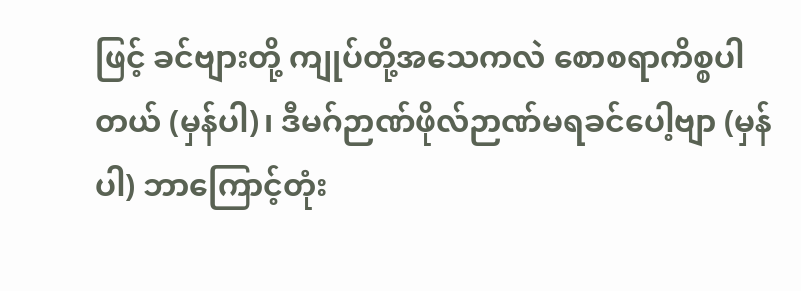ဖြင့် ခင်ဗျားတို့ ကျုပ်တို့အသေကလဲ စောစရာကိစ္စပါတယ် (မှန်ပါ)၊ ဒီမဂ်ဉာဏ်ဖိုလ်ဉာဏ်မရခင်ပေါ့ဗျာ (မှန်ပါ) ဘာကြောင့်တုံး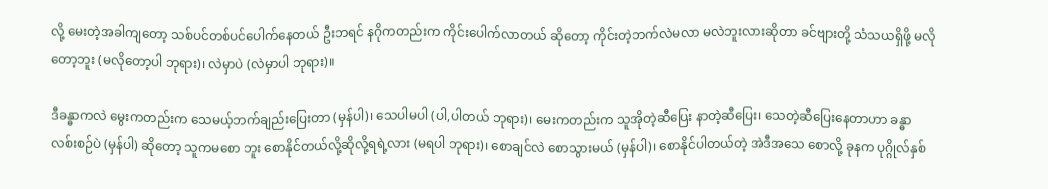လို့ မေးတဲ့အခါကျတော့ သစ်ပင်တစ်ပင်ပေါက်နေတယ် ဦးဘရင် နဂိုကတည်းက ကိုင်းပေါက်လာတယ် ဆိုတော့ ကိုင်းတဲ့ဘက်လဲမလာ မလဲဘူးလားဆိုတာ ခင်ဗျားတို့ သံသယရှိဖို့ မလိုတော့ဘူး (မလိုတော့ပါ ဘုရား)၊ လဲမှာပဲ (လဲမှာပါ ဘုရား)။

ဒီခန္ဓာကလဲ မွေးကတည်းက သေမယ့်ဘက်ချည်းပြေးတာ (မှန်ပါ)၊ သေပါမပါ (ပါ,ပါတယ် ဘုရား)၊ မေးကတည်းက သူအိုတဲ့ဆီပြေး နာတဲ့ဆီပြေး၊ သေတဲ့ဆီပြေးနေတာဟာ ခန္ဓာလစ်းစဉ်ပဲ (မှန်ပါ) ဆိုတော့ သူကမစော ဘူး စောနိုင်တယ်လို့ဆိုလို့ရရဲ့လား (မရပါ ဘုရား)၊ စောချင်လဲ စောသွားမယ် (မှန်ပါ)၊ စောနိုင်ပါတယ်တဲ့ အဲဒီအသေ စောလို့ ခုနက ပုဂ္ဂိုလ်နှစ်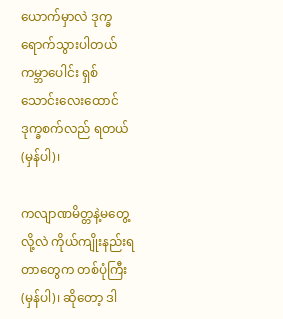ယောက်မှာလဲ ဒုက္ခရောက်သွားပါတယ် ကမ္ဘာပေါင်း ရှစ်သောင်းလေးထောင် ဒုက္ခစက်လည် ရတယ် (မှန်ပါ)၊

ကလျာဏမိတ္တနဲ့မတွေ့လို့လဲ ကိုယ်ကျိုးနည်းရတာတွေက တစ်ပုံကြီး (မှန်ပါ)၊ ဆိုတော့ ဒါ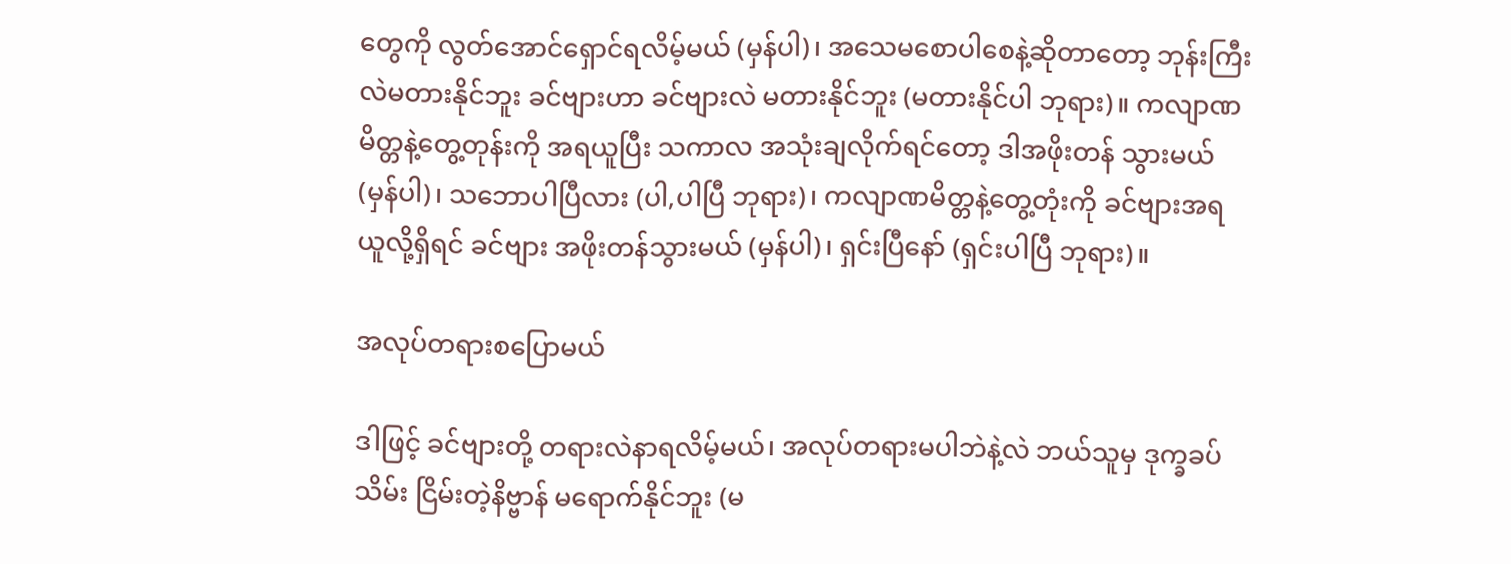တွေကို လွတ်အောင်ရှောင်ရလိမ့်မယ် (မှန်ပါ)၊ အသေမစောပါစေနဲ့ဆိုတာတော့ ဘုန်းကြီးလဲမတားနိုင်ဘူး ခင်ဗျားဟာ ခင်ဗျားလဲ မတားနိုင်ဘူး (မတားနိုင်ပါ ဘုရား)။ ကလျာဏမိတ္တနဲ့တွေ့တုန်းကို အရယူပြီး သကာလ အသုံးချလိုက်ရင်တော့ ဒါအဖိုးတန် သွားမယ် (မှန်ပါ)၊ သဘောပါပြီလား (ပါ,ပါပြီ ဘုရား)၊ ကလျာဏမိတ္တနဲ့တွေ့တုံးကို ခင်ဗျားအရယူလို့ရှိရင် ခင်ဗျား အဖိုးတန်သွားမယ် (မှန်ပါ)၊ ရှင်းပြီနော် (ရှင်းပါပြီ ဘုရား)။

အလုပ်တရားစပြောမယ်

ဒါဖြင့် ခင်ဗျားတို့ တရားလဲနာရလိမ့်မယ်၊ အလုပ်တရားမပါဘဲနဲ့လဲ ဘယ်သူမှ ဒုက္ခခပ်သိမ်း ငြိမ်းတဲ့နိဗ္ဗာန် မရောက်နိုင်ဘူး (မ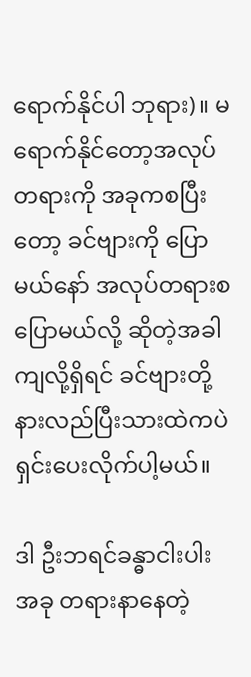ရောက်နိုင်ပါ ဘုရား)။ မရောက်နိုင်တော့အလုပ်တရားကို အခုကစပြီးတော့ ခင်ဗျားကို ပြောမယ်နော် အလုပ်တရားစပြောမယ်လို့ ဆိုတဲ့အခါကျလို့ရှိရင် ခင်ဗျားတို့ နားလည်ပြီးသားထဲကပဲ ရှင်းပေးလိုက်ပါ့မယ်။

ဒါ ဦးဘရင်ခန္ဓာငါးပါး အခု တရားနာနေတဲ့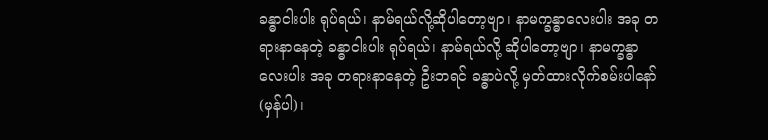ခန္ဓာငါးပါး ရုပ်ရယ်၊ နာမ်ရယ်လို့ဆိုပါတော့ဗျာ၊ နာမက္ခန္ဓာလေးပါး အခု တရားနာနေတဲ့ ခန္ဓာငါးပါး ရုပ်ရယ်၊ နာမ်ရယ်လို့ ဆိုပါတော့ဗျာ၊ နာမက္ခန္ဓာလေးပါး အခု တရားနာနေတဲ့ ဦးဘရင် ခန္ဓာပဲလို့ မှတ်ထားလိုက်စမ်းပါနော် (မှန်ပါ)၊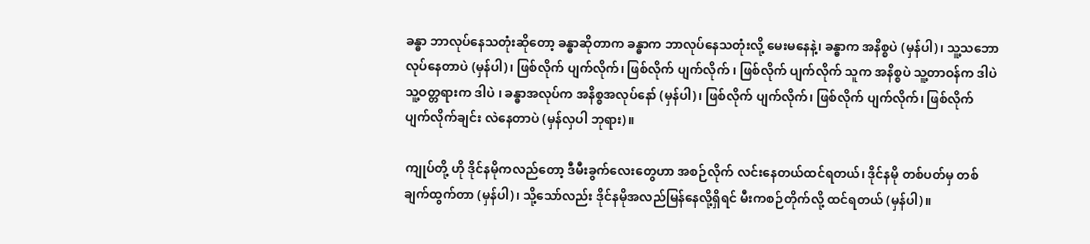ခန္ဓာ ဘာလုပ်နေသတုံးဆိုတော့ ခန္ဓာဆိုတာက ခန္ဓာက ဘာလုပ်နေသတုံးလို့ မေးမနေနဲ့၊ ခန္ဓာက အနိစ္စပဲ (မှန်ပါ)၊ သူ့သဘောလုပ်နေတာပဲ (မှန်ပါ)၊ ဖြစ်လိုက် ပျက်လိုက်၊ ဖြစ်လိုက် ပျက်လိုက် ၊ ဖြစ်လိုက် ပျက်လိုက် သူက အနိစ္စပဲ သူ့တာဝန်က ဒါပဲ သူ့ဝတ္တရားက ဒါပဲ ၊ ခန္ဓာအလုပ်က အနိစ္စအလုပ်နော် (မှန်ပါ)၊ ဖြစ်လိုက် ပျက်လိုက်၊ ဖြစ်လိုက် ပျက်လိုက်၊ ဖြစ်လိုက် ပျက်လိုက်ချင်း လဲနေတာပဲ (မှန်လှပါ ဘုရား)။

ကျုပ်တို့ ဟို ဒိုင်နမိုကလည်တော့ ဒီမီးခွက်လေးတွေဟာ အစဉ်လိုက် လင်းနေတယ်ထင်ရတယ်၊ ဒိုင်နမို တစ်ပတ်မှ တစ်ချက်ထွက်တာ (မှန်ပါ)၊ သို့သော်လည်း ဒိုင်နမိုအလည်မြန်နေလို့ရှိရင် မီးကစဉ်တိုက်လို့ ထင်ရတယ် (မှန်ပါ)။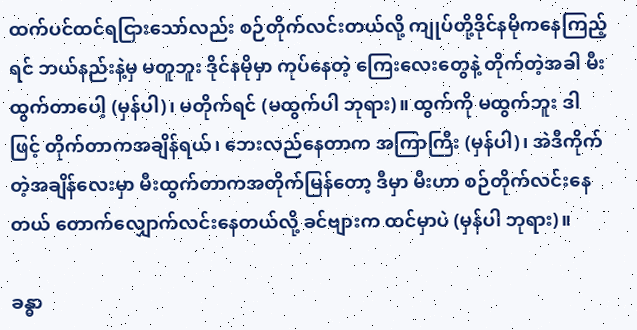ထက်ပင်ထင်ရငြားသော်လည်း စဉ်တိုက်လင်းတယ်လို့ ကျုပ်တို့ဒိုင်နမိုကနေကြည့်ရင် ဘယ်နည်းနဲ့မှ မတူဘူး ဒိုင်နမိုမှာ ကုပ်နေတဲ့ ကြေးလေးတွေနဲ့ တိုက်တဲ့အခါ မီးထွက်တာပေါ့ (မှန်ပါ)၊ မတိုက်ရင် (မထွက်ပါ ဘုရား)။ ထွက်ကို မထွက်ဘူး ဒါဖြင့် တိုက်တာကအချိန်ရယ်၊ ဘေးလည်နေတာက အကြာကြီး (မှန်ပါ)၊ အဲဒီကိုက်တဲ့အချိန်လေးမှာ မီးထွက်တာကအတိုက်မြန်တော့ ဒီမှာ မီးဟာ စဉ်တိုက်လင်းနေတယ် တောက်လျှောက်လင်းနေတယ်လို့ ခင်ဗျားက ထင်မှာပဲ (မှန်ပါ ဘုရား)။

ခန္ဓာ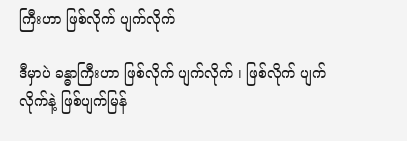ကြီးဟာ ဖြစ်လိုက် ပျက်လိုက်

ဒီမှာပဲ ခန္ဓာကြီးဟာ ဖြစ်လိုက် ပျက်လိုက် ၊ ဖြစ်လိုက် ပျက်လိုက်နဲ့ ဖြစ်ပျက်မြန်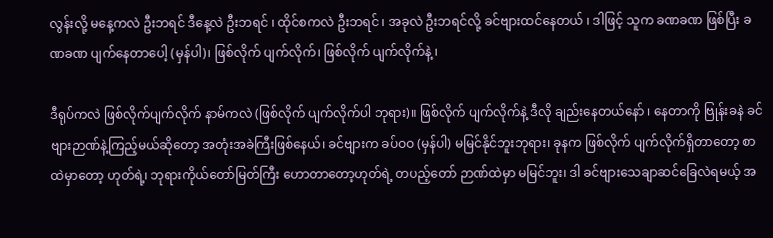လွန်းလို့ မနေ့ကလဲ ဦးဘရင် ဒီနေ့လဲ ဦးဘရင် ၊ ထိုင်စကလဲ ဦးဘရင် ၊ အခုလဲ ဦးဘရင်လို့ ခင်ဗျားထင်နေတယ် ၊ ဒါဖြင့် သူက ခဏခဏ ဖြစ်ပြီး ခဏခဏ ပျက်နေတာပေါ့ (မှန်ပါ)၊ ဖြစ်လိုက် ပျက်လိုက်၊ ဖြစ်လိုက် ပျက်လိုက်နဲ့ ၊

ဒီရုပ်ကလဲ ဖြစ်လိုက်ပျက်လိုက် နာမ်ကလဲ (ဖြစ်လိုက် ပျက်လိုက်ပါ ဘုရား)။ ဖြစ်လိုက် ပျက်လိုက်နဲ့ ဒီလို ချည်းနေတယ်နော် ၊ နေတာကို ဗြုန်းခနဲ ခင်ဗျားဉာဏ်နဲ့ကြည့်မယ်ဆိုတော့ အတုံးအခဲကြီးဖြစ်နေယ်၊ ခင်ဗျားက ခပ်ဝဝ (မှန်ပါ) မမြင်နိုင်ဘူးဘုရား၊ ခုနက ဖြစ်လိုက် ပျက်လိုက်ရှိတာတော့ စာထဲမှာတော့ ဟုတ်ရဲ့၊ ဘုရားကိုယ်တော်မြတ်ကြီး ဟောတာတော့ဟုတ်ရဲ့ တပည့်တော် ဉာဏ်ထဲမှာ မမြင်ဘူး၊ ဒါ ခင်ဗျားသေချာဆင်ခြေလဲရမယ့် အ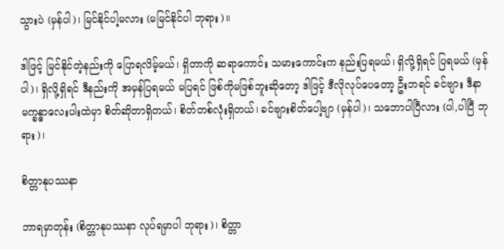သွားပဲ (မှန်ပါ)၊ မြင်နိုင်ပါ့မလား (မမြင်နိုင်ပါ ဘုရား)။

ဒါဖြင့် မြင်နိုင်တဲ့နည်းကို ပြောရလိမ့်မယ်၊ ရှိတာကို ဆရာကောင်း သမားကောင်းက နည်းပြရမယ်၊ ရှိလို့ရှိရင် ပြရမယ် (မှန်ပါ)၊ ရှိလို့ရှိရင် ဒီနည်းကို အမှန်ပြရမယ် မပြရင် ဖြစ်ကိုမဖြစ်ဘူးဆိုတော့ ဒါဖြင့် ဒီလိုလုပ်ပေတော့ ဦးဘရင် ခင်ဗျား ဒီနာမက္ခန္ဓာလေးပါးထဲမှာ စိတ်ဆိုတာရှိတယ်၊ စိတ်တစ်လုံးရှိတယ်၊ ခင်ဗျားစိတ်ပေါ့ဗျာ (မှန်ပါ)၊ သဘောပါပြီလား (ပါ,ပါပြီ ဘုရား)၊

စိတ္တာနုပဿနာ

ဘာရမှာတုန်း (စိတ္တာနုပဿနာ လုပ်ရမှာပါ ဘုရား)၊ စိတ္တာ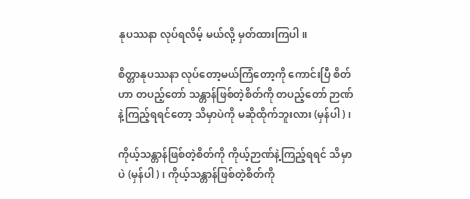နုပဿနာ လုပ်ရလိမ့် မယ်လို့ မှတ်ထားကြပါ။

စိတ္တာနုပဿနာ လုပ်တော့မယ်ကြံတော့ကို ကောင်းပြီ စိတ်ဟာ တပည့်တော် သန္တာန်ဖြစ်တဲ့စိတ်ကို တပည့်တော် ဉာဏ်နဲ့ကြည့်ရရင်တော့ သိမှာပဲကို မဆိုထိုက်ဘူးလား (မှန်ပါ)၊

ကိုယ့်သန္တာန်ဖြစ်တဲ့စိတ်ကို ကိုယ့်ဉာဏ်နဲ့ကြည့်ရရင် သိမှာပဲ (မှန်ပါ)၊ ကိုယ့်သန္တာန်ဖြစ်တဲ့စိတ်ကို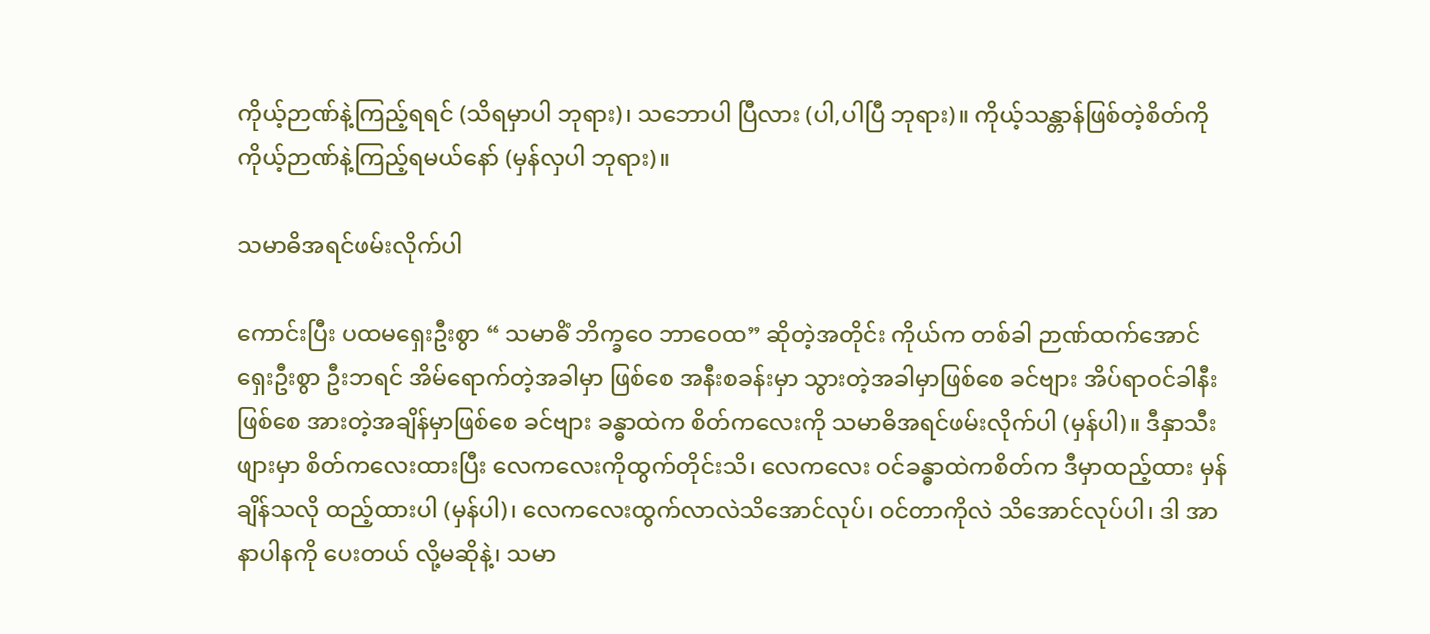ကိုယ့်ဉာဏ်နဲ့ကြည့်ရရင် (သိရမှာပါ ဘုရား)၊ သဘောပါ ပြီလား (ပါ,ပါပြီ ဘုရား)။ ကိုယ့်သန္တာန်ဖြစ်တဲ့စိတ်ကို ကိုယ့်ဉာဏ်နဲ့ကြည့်ရမယ်နော် (မှန်လှပါ ဘုရား)။

သမာဓိအရင်ဖမ်းလိုက်ပါ

ကောင်းပြီး ပထမရှေးဦးစွာ “ သမာဓိံ ဘိက္ခဝေ ဘာဝေထ” ဆိုတဲ့အတိုင်း ကိုယ်က တစ်ခါ ဉာဏ်ထက်အောင် ရှေးဦးစွာ ဦးဘရင် အိမ်ရောက်တဲ့အခါမှာ ဖြစ်စေ အနီးစခန်းမှာ သွားတဲ့အခါမှာဖြစ်စေ ခင်ဗျား အိပ်ရာဝင်ခါနီးဖြစ်စေ အားတဲ့အချိန်မှာဖြစ်စေ ခင်ဗျား ခန္ဓာထဲက စိတ်ကလေးကို သမာဓိအရင်ဖမ်းလိုက်ပါ (မှန်ပါ)။ ဒီနှာသီးဖျားမှာ စိတ်ကလေးထားပြီး လေကလေးကိုထွက်တိုင်းသိ၊ လေကလေး ဝင်ခန္ဓာထဲကစိတ်က ဒီမှာထည့်ထား မှန်ချိန်သလို ထည့်ထားပါ (မှန်ပါ)၊ လေကလေးထွက်လာလဲသိအောင်လုပ်၊ ဝင်တာကိုလဲ သိအောင်လုပ်ပါ၊ ဒါ အာနာပါနကို ပေးတယ် လို့မဆိုနဲ့၊ သမာ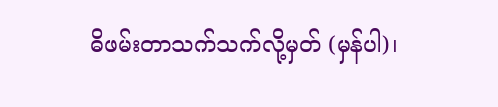ဓိဖမ်းတာသက်သက်လို့မှတ် (မှန်ပါ)၊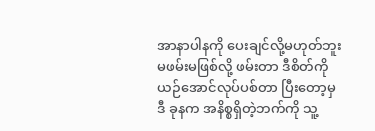အာနာပါနကို ပေးချင်လို့မဟုတ်ဘူး မဖမ်းမဖြစ်လို့ ဖမ်းတာ ဒီစိတ်ကို ယဉ်အောင်လုပ်ပစ်တာ ပြီးတော့မှ ဒီ ခုနက အနိစ္စရှိတဲ့ဘက်ကို သူ့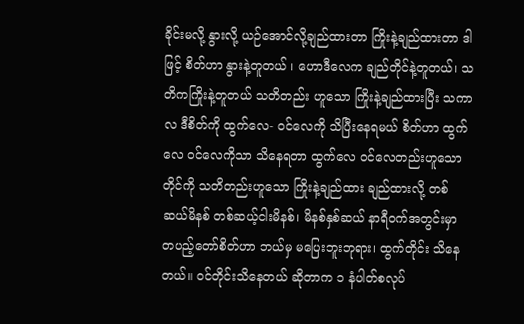ခိုင်းမလို့ နွားလို့ ယဉ်အောင်လို့ချည်ထားတာ ကြိုးနဲ့ချည်ထားတာ ဒါဖြင့် စိတ်ဟာ နွားနဲ့တူတယ် ၊ ဟောဒီလေက ချည်တိုင်နဲ့တူတယ်၊ သတိကကြိုးနဲ့တူတယ် သတိတည်း ဟူသော ကြိုးနဲ့ချည်ထားပြီး သကာလ ဒီစိတ်ကို ထွက်လေ- ဝင်လေကို သိပြီးနေရမယ် စိတ်ဟာ ထွက်လေ ဝင်လေကိုသာ သိနေရတာ ထွက်လေ ဝင်လေတည်းဟူသော တိုင်ကို သတိတည်းဟူသော ကြိုးနဲ့ချည်ထား ချည်ထားလို့ တစ်ဆယ်မိနစ် တစ်ဆယ့်ငါးမိနစ်၊ မိနစ်နှစ်ဆယ် နာရီဝက်အတွင်းမှာ တပည့်တော်စိတ်ဟာ ဘယ်မှ မပြေးဘူးဘုရား၊ ထွက်တိုင်း သိနေတယ်။ ဝင်တိုင်းသိနေတယ် ဆိုတာက ၁ နံပါတ်စလုပ်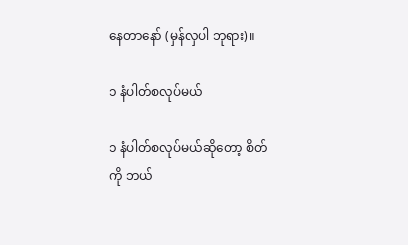နေတာနော် (မှန်လှပါ ဘုရား)။

၁ နံပါတ်စလုပ်မယ်

၁ နံပါတ်စလုပ်မယ်ဆိုတော့ စိတ်ကို ဘယ်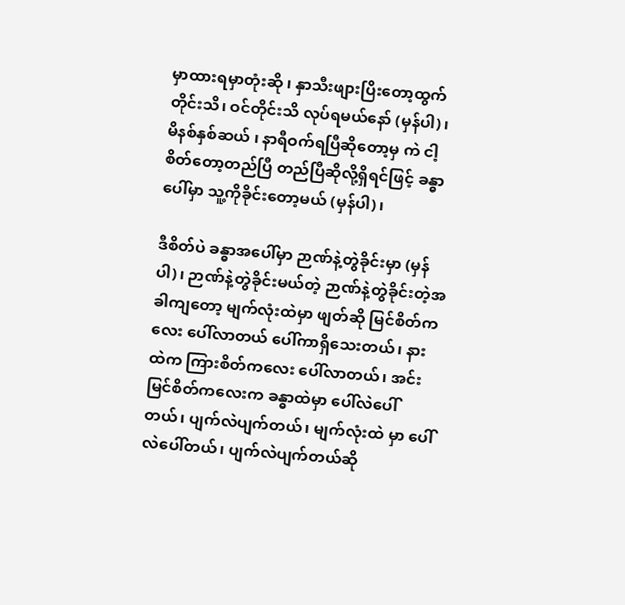မှာထားရမှာတုံးဆို ၊ နှာသီးဖျားပြိးတော့ထွက်တိုင်းသိ၊ ဝင်တိုင်းသိ လုပ်ရမယ်နော် (မှန်ပါ)၊ မိနစ်နှစ်ဆယ် ၊ နာရီဝက်ရပြီဆိုတော့မှ ကဲ ငါ့စိတ်တော့တည်ပြီ တည်ပြီဆိုလို့ရှိရင်ဖြင့် ခန္ဓာ ပေါ်မှာ သူ့ကိုခိုင်းတော့မယ် (မှန်ပါ)၊

ဒီစိတ်ပဲ ခန္ဓာအပေါ်မှာ ဉာဏ်နဲ့တွဲခိုင်းမှာ (မှန်ပါ)၊ ဉာဏ်နဲ့တွဲခိုင်းမယ်တဲ့ ဉာဏ်နဲ့တွဲခိုင်းတဲ့အခါကျတော့ မျက်လုံးထဲမှာ ဖျတ်ဆို မြင်စိတ်ကလေး ပေါ်လာတယ် ပေါ်ကာရှိသေးတယ်၊ နားထဲက ကြားစိတ်ကလေး ပေါ်လာတယ်၊ အင်းမြင်စိတ်ကလေးက ခန္ဓာထဲမှာ ပေါ်လဲပေါ်တယ်၊ ပျက်လဲပျက်တယ်၊ မျက်လုံးထဲ မှာ ပေါ်လဲပေါ်တယ်၊ ပျက်လဲပျက်တယ်ဆို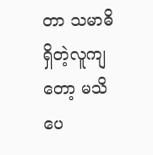တာ သမာဓိရှိတဲ့လူကျတော့ မသိပေ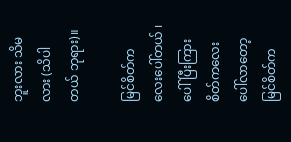ဘူးလား သိမလား (သိပါတယ် ဘုရား)။

မြင်စိတ်ကလေးပေါ်တယ် ၊ ပေါ်ပြီးကြားစိတ်ကလေးပေါ်လာတော့ မြင်စိတ်က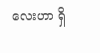လေးဟာ ရှိ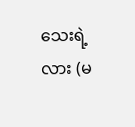သေးရဲ့လား (မ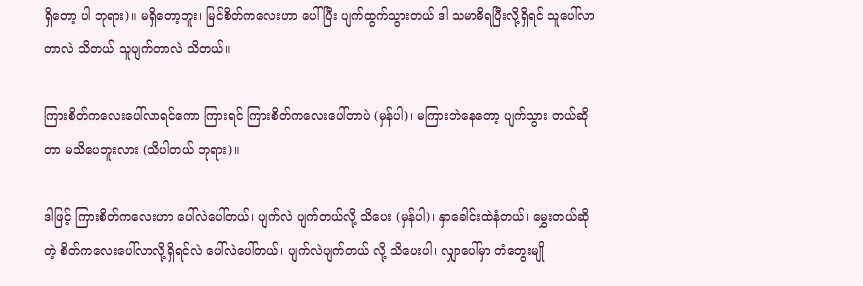ရှိတော့ ပါ ဘုရား)။ မရှိတော့ဘူး၊ မြင်စိတ်ကလေးဟာ ပေါ်ပြီး ပျက်ထွက်သွားတယ် ဒါ သမာဓိရပြီးလို့ရှိရင် သူပေါ်လာတာလဲ သိတယ် သူပျက်တာလဲ သိတယ်။

ကြားစိတ်ကလေးပေါ်လာရင်ကော ကြားရင် ကြားစိတ်ကလေးပေါ်တာပဲ (မှန်ပါ)၊ မကြားဘဲနေတော့ ပျက်သွား တယ်ဆိုတာ မသိပေဘူးလား (သိပါတယ် ဘုရား)။

ဒါဖြင့် ကြားစိတ်ကလေးဟာ ပေါ်လဲပေါ်တယ်၊ ပျက်လဲ ပျက်တယ်လို့ သိပေး (မှန်ပါ)၊ နှာခေါင်းထဲနံတယ်၊ မွှေးတယ်ဆိုတဲ့ စိတ်ကလေးပေါ်လာလို့ရှိရင်လဲ ပေါ်လဲပေါ်တယ်၊ ပျက်လဲပျက်တယ် လို့ သိပေးပါ၊ လျှာပေါ်မှာ တံတွေးမျို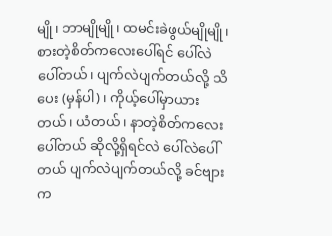မျို၊ ဘာမျိုမျို၊ ထမင်းခဲဖွယ်မျိုမျို၊ စားတဲ့စိတ်ကလေးပေါ်ရင် ပေါ်လဲပေါ်တယ်၊ ပျက်လဲပျက်တယ်လို့ သိပေး (မှန်ပါ)၊ ကိုယ့်ပေါ်မှာယားတယ်၊ ယံတယ်၊ နာတဲ့စိတ်ကလေး ပေါ်တယ် ဆိုလို့ရှိရင်လဲ ပေါ်လဲပေါ်တယ် ပျက်လဲပျက်တယ်လို့ ခင်ဗျားက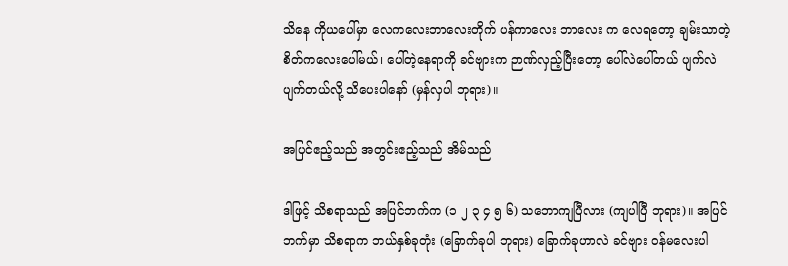သိနေ ကိုယပေါ်မှာ လေကလေးဘာလေးတိုက် ပန်ကာလေး ဘာလေး က လေရတော့ ချမ်းသာတဲ့စိတ်ကလေးပေါ်မယ်၊ ပေါ်တဲ့နေရာကို ခင်ဗျားက ဉာဏ်လှည့်ပြီးတော့ ပေါ်လဲပေါ်တယ် ပျက်လဲပျက်တယ်လို့ သိပေးပါနော် (မှန်လှပါ ဘုရား)။

အပြင်ဧည့်သည် အတွင်းဧည့်သည် အိမ်သည်

ဒါဖြင့် သိစရာသည် အပြင်ဘက်က (၁ ၂ ၃ ၄ ၅ ၆) သဘောကျပြီလား (ကျပါပြီ ဘုရား)။ အပြင်ဘက်မှာ သိစရာက ဘယ်နှစ်ခုတုံး (ခြောက်ခုပါ ဘုရား) ခြောက်ခုဟာလဲ ခင်ဗျား ဝန်မလေးပါ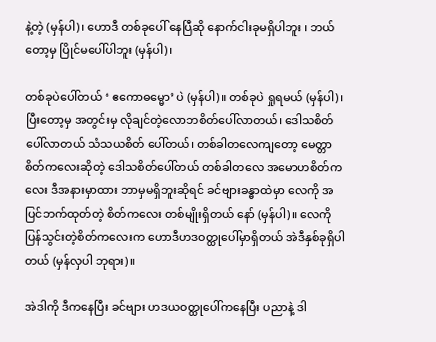နဲ့တဲ့ (မှန်ပါ)၊ ဟောဒီ တစ်ခုပေါ် နေပြီဆို နောက်ငါးခုမရှိပါဘူး ၊ ဘယ်တော့မှ ပြိုင်မပေါ်ပါဘူး (မှန်ပါ)၊

တစ်ခုပဲပေါ်တယ် ‘ ဧကောဓမ္မော’ ပဲ (မှန်ပါ)။ တစ်ခုပဲ ရှုရမယ် (မှန်ပါ) ၊ ပြီးတော့မှ အတွင်းမှ လိုချင်တဲ့လောဘစိတ်ပေါ်လာတယ်၊ ဒေါသစိတ်ပေါ်လာတယ် သံသယစိတ် ပေါ်တယ်၊ တစ်ခါတလေကျတော့ မေတ္တာစိတ်ကလေးဆိုတဲ့ ဒေါသစိတ်ပေါ်တယ် တစ်ခါတလေ အမောဟစိတ်ကလေး ဒီအနားမှာထား ဘာမှမရှိဘူးဆိုရင် ခင်ဗျားခန္ဓာထဲမှာ လေကို အပြင်ဘက်ထုတ်တဲ့ စိတ်ကလေး တစ်မျိုးရှိတယ် နော် (မှန်ပါ)။ လေကို ပြန်သွင်းတဲ့စိတ်ကလေးက ဟောဒီဟဒဝတ္ထုပေါ်မှာရှိတယ် အဲဒီနှစ်ခုရှိပါတယ် (မှန်လှပါ ဘုရား)။

အဲဒါကို ဒီကနေပြီး ခင်ဗျား ဟဒယဝတ္ထုပေါ်ကနေပြီး ပညာနဲ့ ဒါ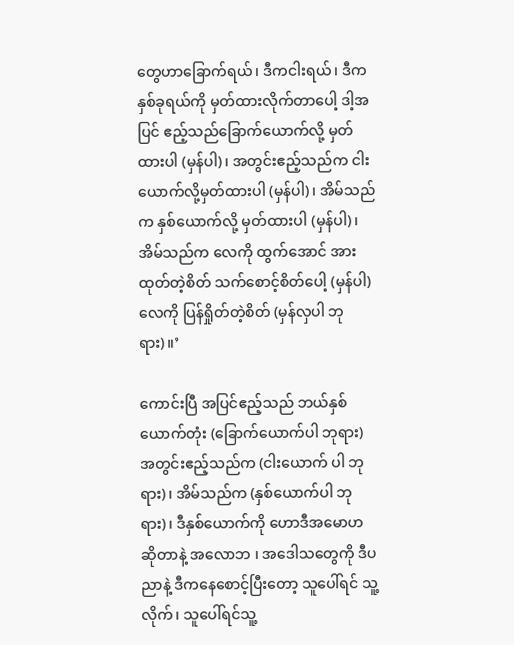တွေဟာခြောက်ရယ်၊ ဒီကငါးရယ်၊ ဒီက နှစ်ခုရယ်ကို မှတ်ထားလိုက်တာပေါ့ ဒါ့အပြင် ဧည့်သည်ခြောက်ယောက်လို့ မှတ်ထားပါ (မှန်ပါ)၊ အတွင်းဧည့်သည်က ငါးယောက်လို့မှတ်ထားပါ (မှန်ပါ)၊ အိမ်သည်က နှစ်ယောက်လို့ မှတ်ထားပါ (မှန်ပါ)၊ အိမ်သည်က လေကို ထွက်အောင် အားထုတ်တဲ့စိတ် သက်စောင့်စိတ်ပေါ့ (မှန်ပါ) လေကို ပြန်ရှိုတ်တဲ့စိတ် (မှန်လှပါ ဘုရား)။’

ကောင်းပြီ အပြင်ဧည့်သည် ဘယ်နှစ်ယောက်တုံး (ခြောက်ယောက်ပါ ဘုရား) အတွင်းဧည့်သည်က (ငါးယောက် ပါ ဘုရား)၊ အိမ်သည်က (နှစ်ယောက်ပါ ဘုရား)၊ ဒီနှစ်ယောက်ကို ဟောဒီအမောဟဆိုတာနဲ့ အလောဘ ၊ အဒေါသတွေကို ဒီပညာနဲ့ ဒီကနေစောင့်ပြီးတော့ သူပေါ်ရင် သူ့လိုက်၊ သူပေါ်ရင်သူ့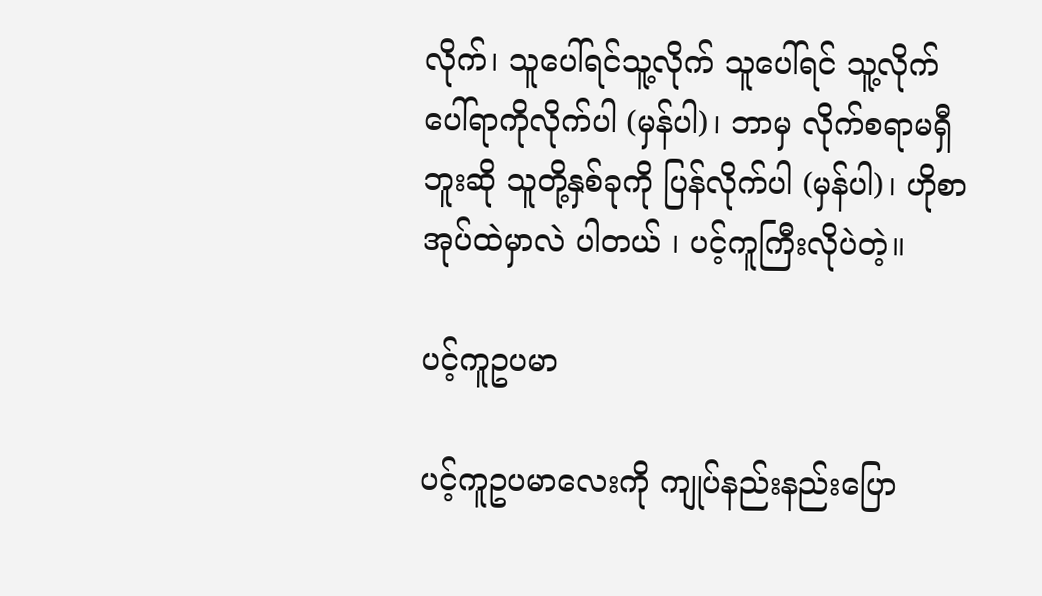လိုက်၊ သူပေါ်ရင်သူ့လိုက် သူပေါ်ရင် သူ့လိုက် ပေါ်ရာကိုလိုက်ပါ (မှန်ပါ)၊ ဘာမှ လိုက်စရာမရှီဘူးဆို သူတို့နှစ်ခုကို ပြန်လိုက်ပါ (မှန်ပါ)၊ ဟိုစာအုပ်ထဲမှာလဲ ပါတယ် ၊ ပင့်ကူကြီးလိုပဲတဲ့။

ပင့်ကူဥပမာ

ပင့်ကူဥပမာလေးကို ကျုပ်နည်းနည်းပြော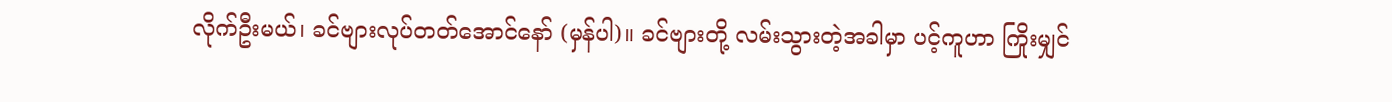လိုက်ဦးမယ်၊ ခင်ဗျားလုပ်တတ်အောင်နော် (မှန်ပါ)။ ခင်ဗျားတို့ လမ်းသွားတဲ့အခါမှာ ပင့်ကူဟာ ကြိုးမျှင်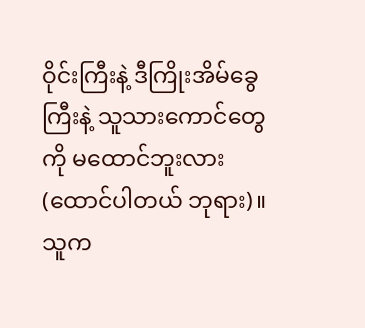ဝိုင်းကြီးနဲ့ ဒီကြိုးအိမ်ခွေကြီးနဲ့ သူသားကောင်တွေကို မထောင်ဘူးလား (ထောင်ပါတယ် ဘုရား)။ သူက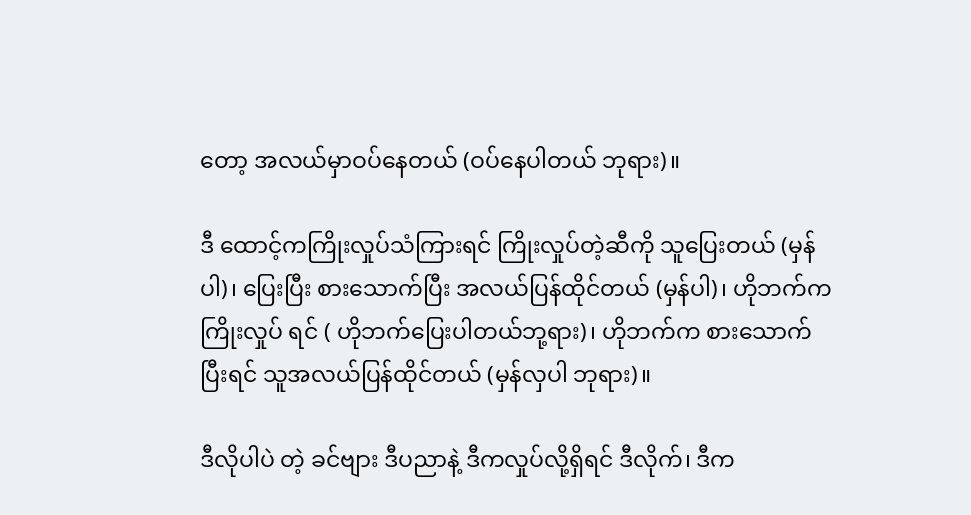တော့ အလယ်မှာဝပ်နေတယ် (ဝပ်နေပါတယ် ဘုရား)။

ဒီ ထောင့်ကကြိုးလှုပ်သံကြားရင် ကြိုးလှုပ်တဲ့ဆီကို သူပြေးတယ် (မှန်ပါ)၊ ပြေးပြီး စားသောက်ပြီး အလယ်ပြန်ထိုင်တယ် (မှန်ပါ)၊ ဟိုဘက်က ကြိုးလှုပ် ရင် ( ဟိုဘက်ပြေးပါတယ်ဘု့ရား)၊ ဟိုဘက်က စားသောက်ပြီးရင် သူအလယ်ပြန်ထိုင်တယ် (မှန်လှပါ ဘုရား)။

ဒီလိုပါပဲ တဲ့ ခင်ဗျား ဒီပညာနဲ့ ဒီကလှုပ်လို့ရှိရင် ဒီလိုက်၊ ဒီက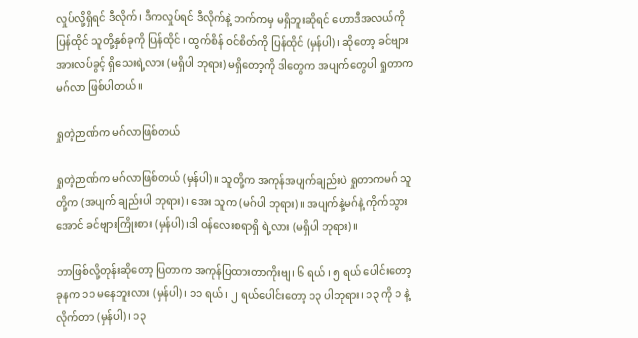လှုပ်လို့ရှိရင် ဒီလိုက်၊ ဒီကလှုပ်ရင် ဒီလိုက်နဲ့ ဘက်ကမှ မရှိဘူးဆိုရင် ဟောဒီအလယ်ကို ပြန်ထိုင် သူတို့နှစ်ခုကို ပြန်ထိုင် ၊ ထွက်စိန် ဝင်စိတ်ကို ပြန်ထိုင် (မှန်ပါ)၊ ဆိုတော့ ခင်ဗျား အားလပ်ခွင့် ရှိသေးရဲ့လား (မရှိပါ ဘုရား) မရှိတော့ကို ဒါတွေက အပျက်တွေပါ ရှုတာက မဂ်လာ ဖြစ်ပါတယ်။

ရှုတဲ့ဉာဏ်က မဂ်လာဖြစ်တယ်

ရှုတဲ့ဉာဏ်က မဂ်လာဖြစ်တယ် (မှန်ပါ)။ သူတို့က အကုန်အပျက်ချည်းပဲ ရှုတာကမဂ် သူတို့က (အပျက် ချည်းပါ ဘုရား)၊ အေး သူက (မဂ်ပါ ဘုရား)။ အပျက်နဲ့မဂ်နဲ့ ကိုက်သွားအောင် ခင်ဗျားကြိုးစား (မှန်ပါ)၊ဒါ ဝန်လေးစရာရှိ ရဲ့လား (မရှိပါ ဘုရား)။

ဘာဖြစ်လို့တုန်းဆိုတော့ ပြတာက အကုန်ပြထားတာကိုးဗျ၊ ၆ ရယ် ၊ ၅ ရယ် ပေါင်းတော့ ခုနက ၁၁ မနေဘူးလား (မှန်ပါ)၊ ၁၁ ရယ်၊ ၂ ရယ်ပေါင်းတော့ ၁၃ ပါဘုရား၊ ၁၃ ကို ၁ နဲ့လိုက်တာ (မှန်ပါ)၊ ၁၃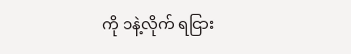ကို ၁နဲ့လိုက် ရငြား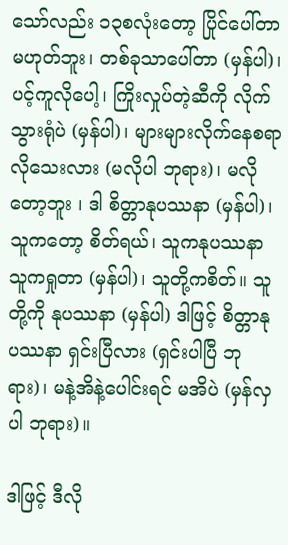သော်လည်း ၁၃စလုံးတော့ ပြိုင်ပေါ်တာမဟုတ်ဘူး၊ တစ်ခုသာပေါ်တာ (မှန်ပါ)၊ ပင့်ကူလိုပေါ့၊ ကြိုးလှုပ်တဲ့ဆီကို လိုက်သွားရုံပဲ (မှန်ပါ)၊ များများလိုက်နေစရာ လိုသေးလား (မလိုပါ ဘုရား)၊ မလိုတော့ဘူး ၊ ဒါ စိတ္တာနုပဿနာ (မှန်ပါ)၊ သူကတော့ စိတ်ရယ်၊ သူကနုပဿနာ သူကရှုတာ (မှန်ပါ)၊ သူတို့ကစိတ်။ သူတို့ကို နုပဿနာ (မှန်ပါ) ဒါဖြင့် စိတ္တာနုပဿနာ ရှင်းပြီလား (ရှင်းပါပြီ ဘုရား)၊ မနဲ့အိနဲ့ပေါင်းရင် မအိပဲ (မှန်လှပါ ဘုရား)။

ဒါဖြင့် ဒီလို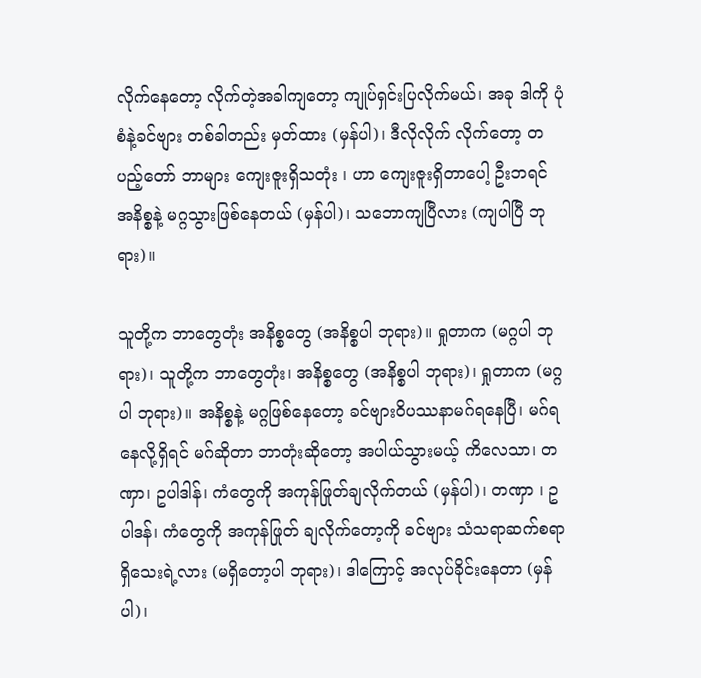လိုက်နေတော့ လိုက်တဲ့အခါကျတော့ ကျုပ်ရှင်းပြလိုက်မယ်၊ အခု ဒါကို ပုံစံနဲ့ခင်ဗျား တစ်ခါတည်း မှတ်ထား (မှန်ပါ)၊ ဒီလိုလိုက် လိုက်တော့ တပည့်တော် ဘာများ ကျေးဇူးရှိသတုံး ၊ ဟာ ကျေးဇူးရှိတာပေါ့ ဦးဘရင် အနိစ္စနဲ့ မဂ္ဂသွားဖြစ်နေတယ် (မှန်ပါ)၊ သဘောကျပြီလား (ကျပါပြီ ဘုရား)။

သူတို့က ဘာတွေတုံး အနိစ္စတွေ (အနိစ္စပါ ဘုရား)။ ရှုတာက (မဂ္ဂပါ ဘုရား)၊ သူတို့က ဘာတွေတုံး၊ အနိစ္စတွေ (အနိစ္စပါ ဘုရား)၊ ရှုတာက (မဂ္ဂပါ ဘုရား)။ အနိစ္စနဲ့ မဂ္ဂဖြစ်နေတော့ ခင်ဗျားဝိပဿနာမဂ်ရနေပြီ၊ မဂ်ရနေလို့ရှိရင် မဂ်ဆိုတာ ဘာတုံးဆိုတော့ အပါယ်သွားမယ့် ကိလေသာ၊ တဏှာ၊ ဥပါဒါန်၊ ကံတွေကို အကုန်ဖြုတ်ချလိုက်တယ် (မှန်ပါ)၊ တဏှာ ၊ ဥပါဒန်၊ ကံတွေကို အကုန်ဖြုတ် ချလိုက်တော့ကို ခင်ဗျား သံသရာဆက်စရာရှိသေးရဲ့လား (မရှိတော့ပါ ဘုရား)၊ ဒါကြောင့် အလုပ်ခိုင်းနေတာ (မှန်ပါ)၊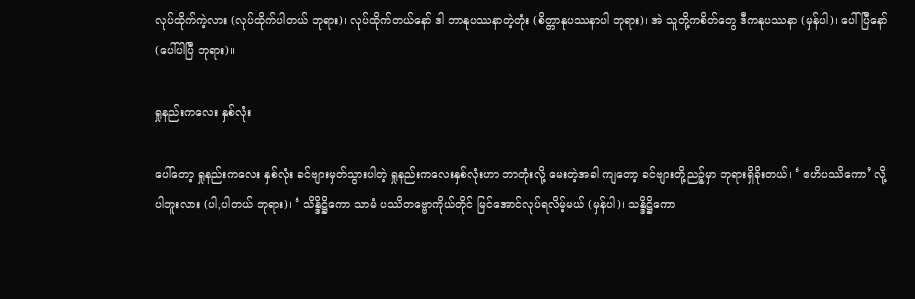လုပ်ထိုက်ကဲ့လား (လုပ်ထိုက်ပါတယ် ဘုရား)၊ လုပ်ထိုက်တယ်နော် ဒါ ဘာနုပဿနာတဲ့တုံး (စိတ္တာနုပဿနာပါ ဘုရား)၊ အဲ သူတို့ကစိတ်တွေ ဒီကနုပဿနာ (မှန်ပါ)၊ ပေါ်ပြီနော် (ပေါ်ပါပြီ ဘုရား)။

ရှုနည်းကလေး နှစ်လုံး

ပေါ်တော့ ရှုနည်းကလေး နှစ်လုံး ခင်ဗျားမှတ်သွားပါတဲ့ ရှုနည်းကလေးနှစ်လုံးဟာ ဘာတုံးလို့ မေးတဲ့အခါ ကျတော့ ခင်ဗျားတို့ညဉ့်မှာ ဘုရားရှိခိုးတယ်၊ ‘ ဧဟိပဿိကော’ လို့ ပါဘူးလား (ပါ,ပါတယ် ဘုရား)၊ ‘ သိန္ဒိဋ္ဌိကော သာမံ ပဿိတဗ္ဗောကိုယ်တိုင် မြင်အောင်လုပ်ရလိမ့်မယ် (မှန်ပါ)၊ သန္ဒိဋ္ဌိကော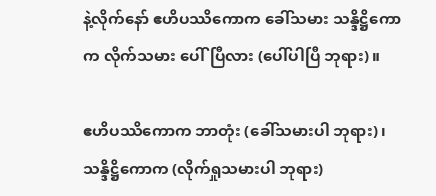နဲ့လိုက်နော် ဧဟိပဿိကောက ခေါ်သမား သန္ဒိဋ္ဌိကောက လိုက်သမား ပေါ်ပြီလား (ပေါ်ပါပြီ ဘုရား)။

ဧဟိပဿိကောက ဘာတုံး (ခေါ်သမားပါ ဘုရား)၊ သန္ဒိဋ္ဌိကောက (လိုက်ရှုသမားပါ ဘုရား)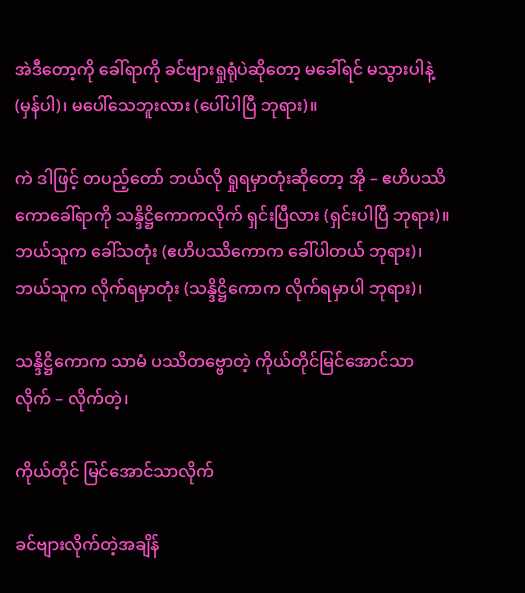အဲဒီတော့ကို ခေါ်ရာကို ခင်ဗျားရှုရုံပဲဆိုတော့ မခေါ်ရင် မသွားပါနဲ့ (မှန်ပါ)၊ မပေါ်သေဘူးလား (ပေါ်ပါပြီ ဘုရား)။

ကဲ ဒါဖြင့် တပည့်တော် ဘယ်လို ရှုရမှာတုံးဆိုတော့ အို – ဧဟိပဿိကောခေါ်ရာကို သန္ဒိဋ္ဌိကောကလိုက် ရှင်းပြီလား (ရှင်းပါပြီ ဘုရား)။ ဘယ်သူက ခေါ်သတုံး (ဧဟိပဿိကောက ခေါ်ပါတယ် ဘုရား)၊ ဘယ်သူက လိုက်ရမှာတုံး (သန္ဒိဋ္ဌိကောက လိုက်ရမှာပါ ဘုရား)၊

သန္ဒိဋ္ဌိကောက သာမံ ပဿိတဗ္ဗောတဲ့ ကိုယ်တိုင်မြင်အောင်သာ လိုက် – လိုက်တဲ့၊

ကိုယ်တိုင် မြင်အောင်သာလိုက်

ခင်ဗျားလိုက်တဲ့အချိန်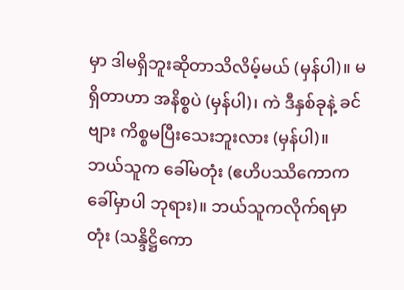မှာ ဒါမရှိဘူးဆိုတာသိလိမ့်မယ် (မှန်ပါ)။ မရှိတာဟာ အနိစ္စပဲ (မှန်ပါ)၊ ကဲ ဒီနှစ်ခုနဲ့ ခင်ဗျား ကိစ္စမပြီးသေးဘူးလား (မှန်ပါ)။ ဘယ်သူက ခေါ်မတုံး (ဧဟိပဿိကောက ခေါ်မှာပါ ဘုရား)။ ဘယ်သူကလိုက်ရမှာတုံး (သန္ဒိဋ္ဌိကော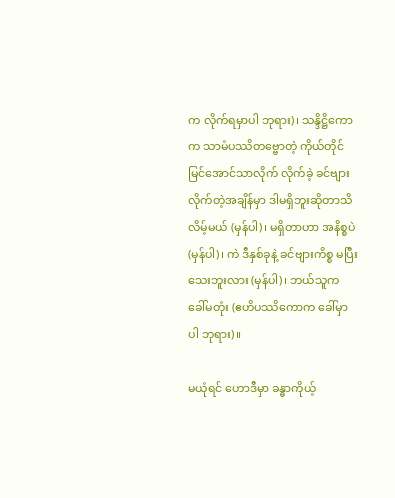က လိုက်ရမှာပါ ဘုရား)၊ သန္ဒိဋ္ဌိကောက သာမံပဿိတဗ္ဗောတဲ့ ကိုယ်တိုင် မြင်အောင်သာလိုက် လိုက်ခဲ့ ခင်ဗျားလိုက်တဲ့အချိန်မှာ ဒါမရှိဘူးဆိုတာသိလိမ့်မယ် (မှန်ပါ)၊ မရှိတာဟာ အနိစ္စပဲ (မှန်ပါ)၊ ကဲ ဒီနှစ်ခုနဲ့ ခင်ဗျားကိစ္စ မပြီးသေးဘူးလား (မှန်ပါ)၊ ဘယ်သူက ခေါ်မတုံး (ဧဟိပဿိကောက ခေါ်မှာပါ ဘုရား)။

မယုံရင် ဟောဒီမှာ ခန္ဓာကိုယ့်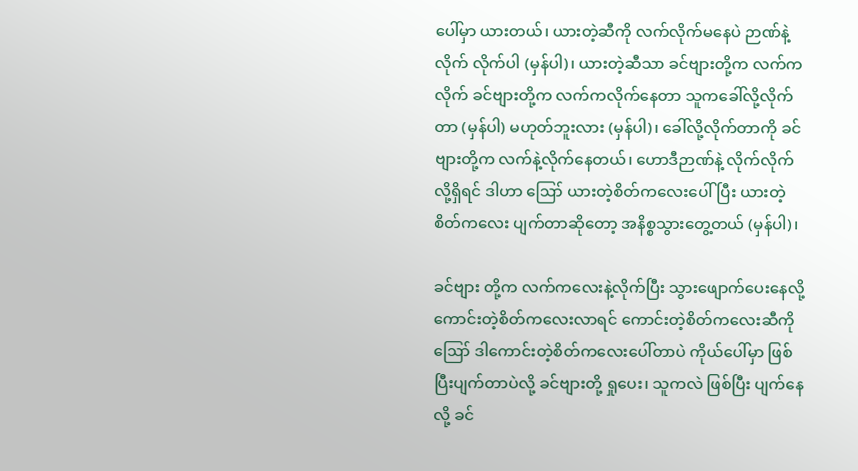ပေါ်မှာ ယားတယ်၊ ယားတဲ့ဆီကို လက်လိုက်မနေပဲ ဉာဏ်နဲ့လိုက် လိုက်ပါ (မှန်ပါ)၊ ယားတဲ့ဆီသာ ခင်ဗျားတို့က လက်ကလိုက် ခင်ဗျားတို့က လက်ကလိုက်နေတာ သူကခေါ်လို့လိုက်တာ (မှန်ပါ) မဟုတ်ဘူးလား (မှန်ပါ)၊ ခေါ်လို့လိုက်တာကို ခင်ဗျားတို့က လက်နဲ့လိုက်နေတယ်၊ ဟောဒီဉာဏ်နဲ့ လိုက်လိုက်လို့ရှိရင် ဒါဟာ ဪ ယားတဲ့စိတ်ကလေးပေါ်ပြီး ယားတဲ့စိတ်ကလေး ပျက်တာဆိုတော့ အနိစ္စသွားတွေ့တယ် (မှန်ပါ)၊

ခင်ဗျား တို့က လက်ကလေးနဲ့လိုက်ပြီး သွားဖျောက်ပေးနေလို့ ကောင်းတဲ့စိတ်ကလေးလာရင် ကောင်းတဲ့စိတ်ကလေးဆီကို ဪ ဒါကောင်းတဲ့စိတ်ကလေးပေါ်တာပဲ ကိုယ်ပေါ်မှာ ဖြစ်ပြီးပျက်တာပဲလို့ ခင်ဗျားတို့ ရှုပေး၊ သူကလဲ ဖြစ်ပြီး ပျက်နေလို့ ခင်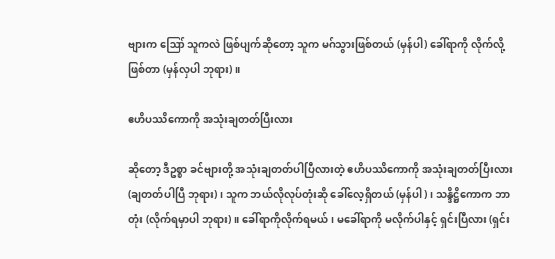ဗျားက ဪ သူကလဲ ဖြစ်ပျက်ဆိုတော့ သူက မဂ်သွားဖြစ်တယ် (မှန်ပါ) ခေါ်ရာကို လိုက်လို့ဖြစ်တာ (မှန်လှပါ ဘုရား)။

ဧဟိပဿိကောကို အသုံးချတတ်ပြီးလား

ဆိုတော့ ဒီဥစ္စာ ခင်ဗျားတို့ အသုံးချတတ်ပါပြီလားတဲ့ ဧဟိပဿိကောကို အသုံးချတတ်ပြီးလား (ချတတ်ပါပြီ ဘုရား)၊ သူက ဘယ်လိုလုပ်တုံးဆို ခေါ်လေ့ရှိတယ် (မှန်ပါ)၊ သန္ဒိဋ္ဌိကောက ဘာတုံး (လိုက်ရမှာပါ ဘုရား)။ ခေါ်ရာကိုလိုက်ရမယ်၊ မခေါ်ရာကို မလိုက်ပါနှင့် ရှင်းပြီလား (ရှင်း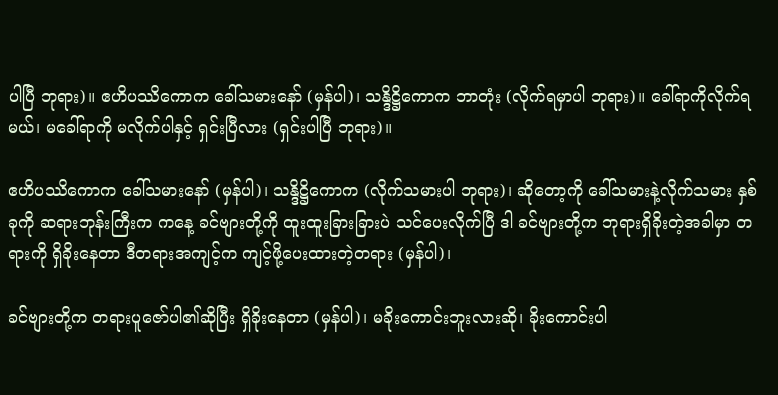ပါပြီ ဘုရား)။ ဧဟိပဿိကောက ခေါ်သမားနော် (မှန်ပါ)၊ သန္ဒိဋ္ဌိကောက ဘာတုံး (လိုက်ရမှာပါ ဘုရား)။ ခေါ်ရာကိုလိုက်ရမယ်၊ မခေါ်ရာကို မလိုက်ပါနှင့် ရှင်းပြီလား (ရှင်းပါပြီ ဘုရား)။

ဧဟိပဿိကောက ခေါ်သမားနော် (မှန်ပါ)၊ သန္ဒိဋ္ဌိကောက (လိုက်သမားပါ ဘုရား)၊ ဆိုတော့ကို ခေါ်သမားနဲ့လိုက်သမား နှစ်ခုကို ဆရားဘုန်းကြီးက ကနေ့ ခင်ဗျားတို့ကို ထူးထူးခြားခြားပဲ သင်ပေးလိုက်ပြီ ဒါ ခင်ဗျားတို့က ဘုရားရှိခိုးတဲ့အခါမှာ တရားကို ရှိခိုးနေတာ ဒီတရားအကျင့်က ကျင့်ဖို့ပေးထားတဲ့တရား (မှန်ပါ)၊

ခင်ဗျားတို့က တရားပူဇော်ပါ၏ဆိုပြီး ရှိခိုးနေတာ (မှန်ပါ)၊ မခိုးကောင်းဘူးလားဆို၊ ခိုးကောင်းပါ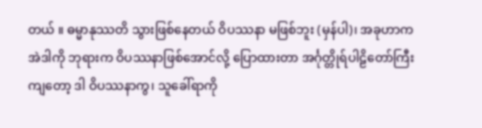တယ် ။ ဓမ္မာနုဿတိ သွားဖြစ်နေတယ် ဝိပဿနာ မဖြစ်ဘူး (မှန်ပါ)၊ အခုဟာက အဲဒါကို ဘုရားက ဝိပဿနာဖြစ်အောင်လို့ ပြောထားတာ အင်္ဂုတ္တိုရ်ပါဠိတော်ကြီးကျတော့ ဒါ ဝိပဿနာကွ၊ သူခေါ်ရာကို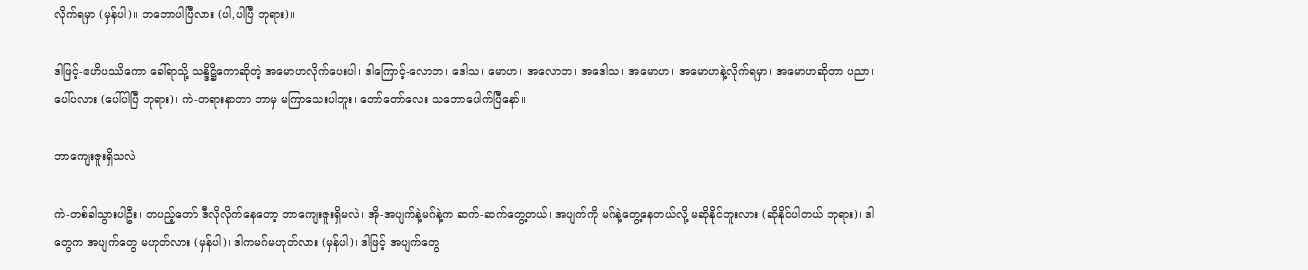လိုက်ရမှာ (မှန်ပါ)။ ဘဘောပါပြီလား (ပါ,ပါပြီ ဘုရား)။

ဒါဖြင့်-ဧဟိပဿိကော ခေါ်ရာသို့ သန္ဒိဋ္ဌိကောဆိုတဲ့ အမောဟလိုက်ပေးပါ၊ ဒါကြောင့်-လောဘ၊ ဒေါသ၊ မောဟ၊ အလောဘ၊ အဒေါသ၊ အမောဟ၊ အမောဟနဲ့လိုက်ရမှာ၊ အမောဟဆိုတာ ပညာ၊ ပေါ်ပလား (ပေါ်ပါပြီ ဘုရား)၊ ကဲ-တရားနာတာ ဘာမှ မကြာသေးပါဘူး၊ တော်တော်လေး သဘောပေါက်ပြီနော်။

ဘာကျေးဇူးရှိသလဲ

ကဲ-တစ်ခါသွားပါဦး၊ တပည့်တော် ဒီလိုလိုက်နေတော့ ဘာကျေးဇူးရှိမလဲ၊ အို-အပျက်နဲ့မဂ်နဲ့က ဆက်-ဆက်တွေ့တယ်၊ အပျက်ကို မဂ်နဲ့တွေ့နေတယ်လို့ မဆိုနိုင်ဘူးလား (ဆိုနိုင်ပါတယ် ဘုရား)၊ ဒါတွေက အပျက်တွေ မဟုတ်လား (မှန်ပါ)၊ ဒါကမဂ်မဟုတ်လား (မှန်ပါ)၊ ဒါဖြင့် အပျက်တွေ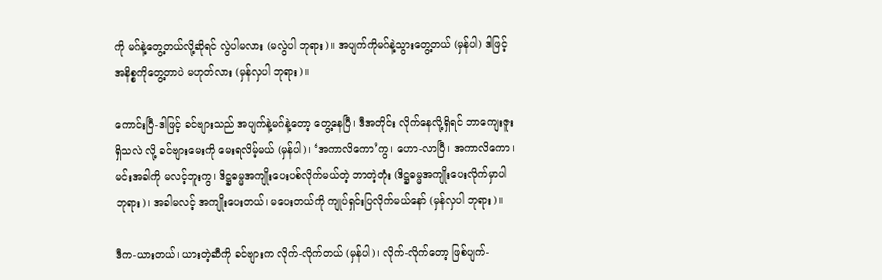ကို မဂ်နဲ့တွေ့တယ်လို့ဆိုရင် လွဲပါမလား (မလွဲပါ ဘုရား)။ အပျက်ကိုမဂ်နဲ့သွားတွေ့တယ် (မှန်ပါ) ဒါဖြင့် အနိစ္စကိုတွေ့တာပဲ မဟုတ်လား (မှန်လှပါ ဘုရား)။

ကောင်းပြီ-ဒါဖြင့် ခင်ဗျားသည် အပျက်နဲ့မဂ်နဲ့တော့ တွေ့နေပြီ၊ ဒီအတိုင်း လိုက်နေလို့ရှိရင် ဘာကျေးဇူးရှိသလဲ လို့ ခင်ဗျားမေးကို မေးရလိမ့်မယ် (မှန်ပါ)၊ ‘အကာလိကော’ကွ၊ ဟော-လာပြီ၊ အကာလိကော၊ မင်းအခါကို မလင့်ဘူးကွ၊ ဒိဋ္ဌဓမ္မအကျိုးပေးပစ်လိုက်မယ်တဲ့ ဘာတဲ့တုံး (ဒိဋ္ဌဓမ္မအကျိုးပေးလိုက်မှာပါ ဘုရား)၊ အခါမလင့် အကျိုးပေးတယ်၊ မပေးတယ်ကို ကျုပ်ရှင်းပြလိုက်မယ်နော် (မှန်လှပါ ဘုရား)။

ဒီက-ယားတယ်၊ ယားတဲ့ဆီကို ခင်ဗျားက လိုက်-လိုက်တယ် (မှန်ပါ)၊ လိုက်-လိုက်တော့ ဖြစ်ပျက်-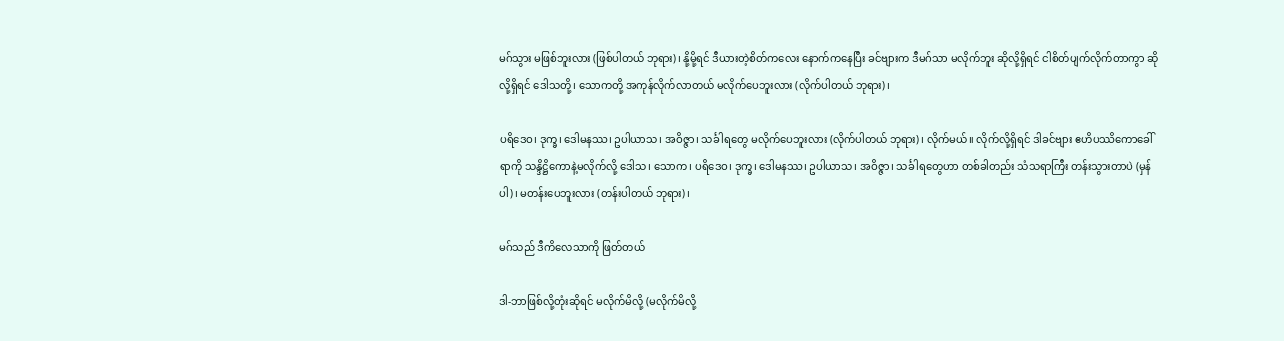မဂ်သွား မဖြစ်ဘူးလား (ဖြစ်ပါတယ် ဘုရား)၊ နို့မို့ရင် ဒီယားတဲ့စိတ်ကလေး နောက်ကနေပြီး ခင်ဗျားက ဒီမဂ်သာ မလိုက်ဘူး ဆိုလို့ရှိရင် ငါစိတ်ပျက်လိုက်တာကွာ ဆိုလို့ရှိရင် ဒေါသတို့၊ သောကတို့ အကုန်လိုက်လာတယ် မလိုက်ပေဘူးလား (လိုက်ပါတယ် ဘုရား)၊

ပရိဒေဝ၊ ဒုက္ခ၊ ဒေါမနဿ၊ ဥပါယာသ၊ အဝိဇ္ဇာ၊ သင်္ခါရတွေ မလိုက်ပေဘူးလား (လိုက်ပါတယ် ဘုရား)၊ လိုက်မယ်။ လိုက်လို့ရှိရင် ဒါခင်ဗျား ဧဟိပဿိကောခေါ်ရာကို သန္ဒိဋ္ဌိကောနဲ့မလိုက်လို့ ဒေါသ၊ သောက၊ ပရိဒေဝ၊ ဒုက္ခ၊ ဒေါမနဿ၊ ဥပါယာသ၊ အဝိဇ္ဇာ၊ သင်္ခါရတွေဟာ တစ်ခါတည်း သံသရာကြီး တန်းသွားတာပဲ (မှန်ပါ)၊ မတန်းပေဘူးလား (တန်းပါတယ် ဘုရား)၊

မဂ်သည် ဒီကိလေသာကို ဖြတ်တယ်

ဒါ-ဘာဖြစ်လို့တုံးဆိုရင် မလိုက်မိလို့ (မလိုက်မိလို့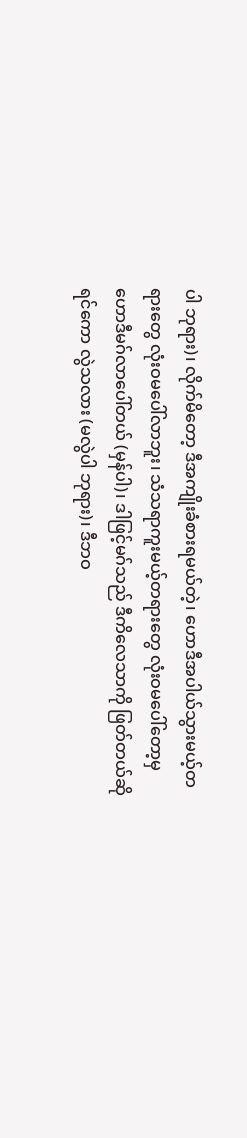ပါ ဘုရား)၊ လိုက်မိတော့ ဒီအကျိုးခံစားရမယ်တဲ့၊ ဟောဒီအပါယ်သွားမယ့်တရားတွေ လုံးဝမပေါ်လာဘူး၊ သံသရာကူးမယ့်တရားတွေ လုံးဝမပေါ်တော့မှ ဟောဒီမဂ်လာပေါ်တယ် (မှန်ပါ)၊ ဒါဖြင့်မဂ်သည် ဒီကိလေသာကို ဖြတ်တယ်ဆိုရင်ကော လွဲသလား (မလွဲပါ ဘုရား)၊ ဒီဘဝ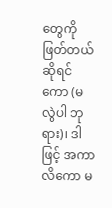တွေကို ဖြတ်တယ်ဆိုရင်ကော (မလွဲပါ ဘုရား)၊ ဒါဖြင့် အကာလိကော မ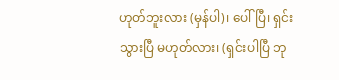ဟုတ်ဘူးလား (မှန်ပါ)၊ ပေါ်ပြီ၊ ရှင်းသွားပြီ မဟုတ်လား၊ (ရှင်းပါပြီ ဘု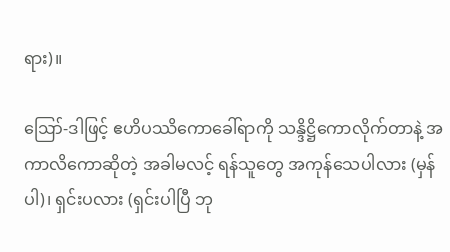ရား)။

ဪ-ဒါဖြင့် ဧဟိပဿိကောခေါ်ရာကို သန္ဒိဋ္ဌိကောလိုက်တာနဲ့ အကာလိကောဆိုတဲ့ အခါမလင့် ရန်သူတွေ အကုန်သေပါလား (မှန်ပါ)၊ ရှင်းပလား (ရှင်းပါပြီ ဘု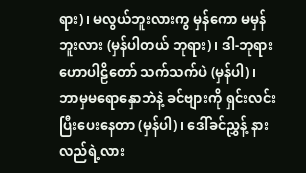ရား)၊ မလွယ်ဘူးလားကွ မှန်ကော မမှန်ဘူးလား (မှန်ပါတယ် ဘုရား)၊ ဒါ-ဘုရားဟောပါဠိတော် သက်သက်ပဲ (မှန်ပါ)၊ ဘာမှမရောနှောဘဲနဲ့ ခင်ဗျားကို ရှင်းလင်းပြီးပေးနေတာ (မှန်ပါ)၊ ဒေါ်ခင်ညွှန့် နားလည်ရဲ့လား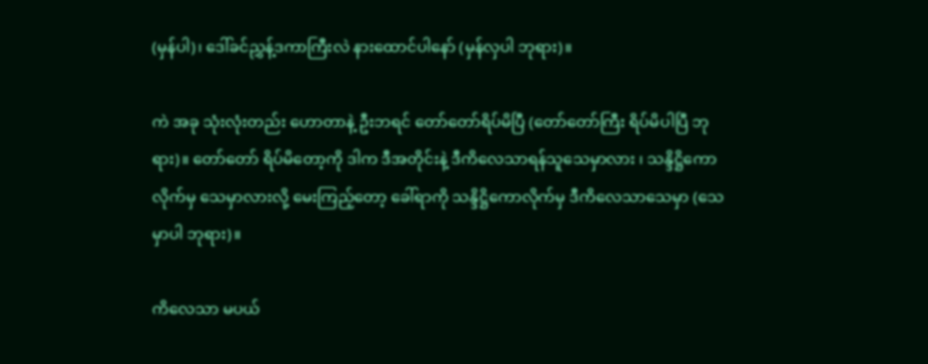(မှန်ပါ)၊ ဒေါ်ခင်ညွှန့်ဒကာကြီးလဲ နားထောင်ပါနော် (မှန်လှပါ ဘုရား)။

ကဲ အခု သုံးလုံးတည်း ဟောတာနဲ့ ဦးဘရင် တော်တော်ရိပ်မိပြီ (တော်တော်ကြီး ရိပ်မိပါပြီ ဘုရား)။ တော်တော် ရိပ်မိတော့ကို ဒါက ဒီအတိုင်းနဲ့ ဒီကိလေသာရန်သူသေမှာလား ၊ သန္ဒိဋ္ဌိကောလိုက်မှ သေမှာလားလို့ မေးကြည့်တော့ ခေါ်ရာကို သန္ဒိဋ္ဌိကောလိုက်မှ ဒီကိလေသာသေမှာ (သေမှာပါ ဘုရား)။

ကိလေသာ မပယ်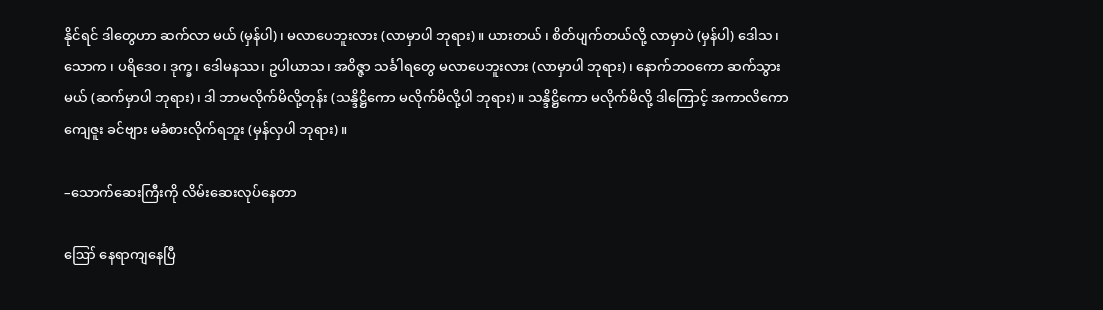နိုင်ရင် ဒါတွေဟာ ဆက်လာ မယ် (မှန်ပါ)၊ မလာပေဘူးလား (လာမှာပါ ဘုရား)။ ယားတယ် ၊ စိတ်ပျက်တယ်လို့ လာမှာပဲ (မှန်ပါ) ဒေါသ၊ သောက ၊ ပရိဒေဝ၊ ဒုက္ခ၊ ဒေါမနဿ၊ ဥပါယာသ၊ အဝိဇ္ဇာ သင်္ခါရတွေ မလာပေဘူးလား (လာမှာပါ ဘုရား)၊ နောက်ဘဝကော ဆက်သွားမယ် (ဆက်မှာပါ ဘုရား)၊ ဒါ ဘာမလိုက်မိလို့တုန်း (သန္ဒိဋ္ဌိကော မလိုက်မိလို့ပါ ဘုရား)။ သန္ဒိဋ္ဌိကော မလိုက်မိလို့ ဒါကြောင့် အကာလိကော ကျေဇူး ခင်ဗျား မခံစားလိုက်ရဘူး (မှန်လှပါ ဘုရား)။

–သောက်ဆေးကြီးကို လိမ်းဆေးလုပ်နေတာ

ဪ နေရာကျနေပြီ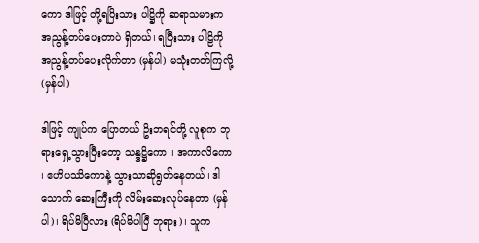ကော ဒါဖြင့် တို့ရပြိးသား ပါဋ္ဌိကို ဆရာသမားက အညွန့်တပ်ပေးတာပဲ ရှိတယ်၊ ရပြီးသား ပါဠိကို အညွန့်တပ်ပေးလိုက်တာ (မှန်ပါ) မသုံးတတ်ကြလို့ (မှန်ပါ)

ဒါဖြင့် ကျုပ်က ပြောတယ် ဥိးဘရင်တို့ လူစုက ဘုရားရှေ့သွားပြီးတော့ သန္ဒဋ္ဌိကော ၊ အကာလိကော ၊ ဧဟိပဿိကောနဲ့ သွားသာဆိုရွတ်နေတယ်၊ ဒါသောက် ဆေးကြီးကို လိမ်းဆေးလုပ်နေတာ (မှန်ပါ)၊ ရိပ်မိပြီလား (ရိပ်မိပါပြီ ဘုရား)၊ သူက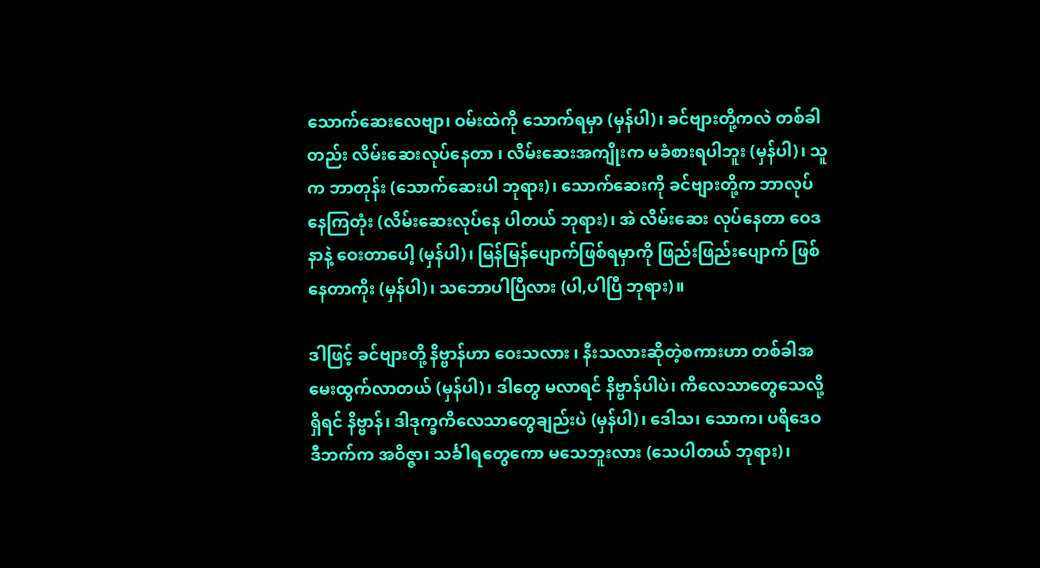သောက်ဆေးလေဗျာ၊ ဝမ်းထဲကို သောက်ရမှာ (မှန်ပါ)၊ ခင်ဗျားတို့ကလဲ တစ်ခါတည်း လိမ်းဆေးလုပ်နေတာ ၊ လိမ်းဆေးအကျိုးက မခံစားရပါဘူး (မှန်ပါ)၊ သူက ဘာတုန်း (သောက်ဆေးပါ ဘုရား)၊ သောက်ဆေးကို ခင်ဗျားတို့က ဘာလုပ်နေကြတုံး (လိမ်းဆေးလုပ်နေ ပါတယ် ဘုရား)၊ အဲ လိမ်းဆေး လုပ်နေတာ ဝေဒနာနဲ့ ဝေးတာပေါ့ (မှန်ပါ)၊ မြန်မြန်ပျောက်ဖြစ်ရမှာကို ဖြည်းဖြည်းပျောက် ဖြစ်နေတာကိုး (မှန်ပါ)၊ သဘောပါပြီလား (ပါ,ပါပြီ ဘုရား)။

ဒါဖြင့် ခင်ဗျားတို့ နိဗ္ဗာန်ဟာ ဝေးသလား ၊ နီးသလားဆိုတဲ့စကားဟာ တစ်ခါအမေးထွက်လာတယ် (မှန်ပါ)၊ ဒါတွေ မလာရင် နိဗ္ဗာန်ပါပဲ၊ ကိလေသာတွေသေလို့ ရှိရင် နိဗ္ဗာန်၊ ဒါဒုက္ခကိလေသာတွေချည်းပဲ (မှန်ပါ)၊ ဒေါသ၊ သောက၊ ပရိဒေဝ ဒီဘက်က အဝိဇ္ဇာ၊ သင်္ခါရတွေကော မသေဘူးလား (သေပါတယ် ဘုရား)၊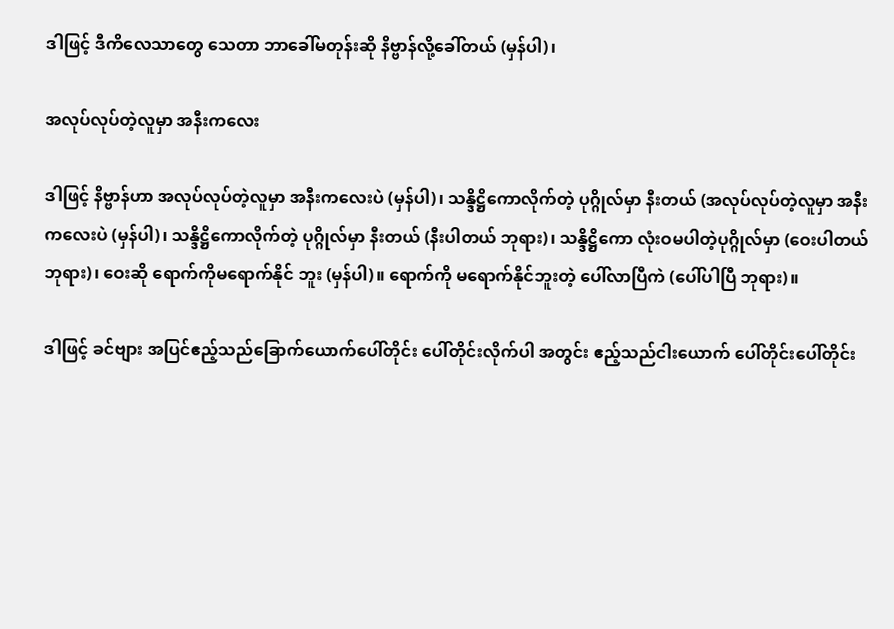ဒါဖြင့် ဒီကိလေသာတွေ သေတာ ဘာခေါ်မတုန်းဆို နိဗ္ဗာန်လို့ခေါ်တယ် (မှန်ပါ)၊

အလုပ်လုပ်တဲ့လူမှာ အနီးကလေး

ဒါဖြင့် နိဗ္ဗာန်ဟာ အလုပ်လုပ်တဲ့လူမှာ အနီးကလေးပဲ (မှန်ပါ)၊ သန္ဒိဋ္ဌိကောလိုက်တဲ့ ပုဂ္ဂိုလ်မှာ နီးတယ် (အလုပ်လုပ်တဲ့လူမှာ အနီးကလေးပဲ (မှန်ပါ)၊ သန္ဒိဋ္ဌိကောလိုက်တဲ့ ပုဂ္ဂိုလ်မှာ နီးတယ် (နီးပါတယ် ဘုရား)၊ သန္ဒိဋ္ဌိကော လုံးဝမပါတဲ့ပုဂ္ဂိုလ်မှာ (ဝေးပါတယ် ဘုရား)၊ ဝေးဆို ရောက်ကိုမရောက်နိုင် ဘူး (မှန်ပါ)။ ရောက်ကို မရောက်နိုင်ဘူးတဲ့ ပေါ်လာပြီကဲ (ပေါ်ပါပြီ ဘုရား)။

ဒါဖြင့် ခင်ဗျား အပြင်ဧည့်သည်ခြောက်ယောက်ပေါ်တိုင်း ပေါ်တိုင်းလိုက်ပါ အတွင်း ဧည့်သည်ငါးယောက် ပေါ်တိုင်းပေါ်တိုင်း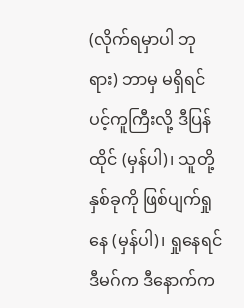(လိုက်ရမှာပါ ဘုရား) ဘာမှ မရှိရင် ပင့်ကူကြီးလို့ ဒီပြန်ထိုင် (မှန်ပါ)၊ သူတို့နှစ်ခုကို ဖြစ်ပျက်ရှုနေ (မှန်ပါ)၊ ရှုနေရင် ဒီမဂ်က ဒီနောက်က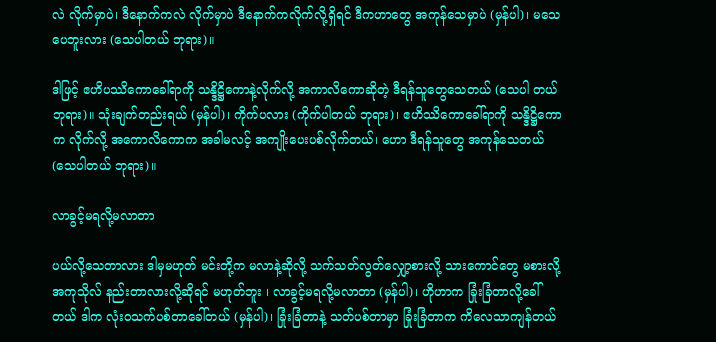လဲ လိုက်မှာပဲ၊ ဒီနောက်ကလဲ လိုက်မှာပဲ ဒီနောက်ကလိုက်လို့ရှိရင် ဒီကဟာတွေ အကုန်သေမှာပဲ (မှန်ပါ)၊ မသေပေဘူးလား (သေပါတယ် ဘုရား)။

ဒါဖြင့် ဧဟိပဿိကောခေါ်ရာကို သန္ဒိဋ္ဌိကောနဲ့လိုက်လို့ အကာလိကောဆိုတဲ့ ဒီရန်သူတွေသေတယ် (သေပါ တယ် ဘုရား)။ သုံးချက်တည်းရယ် (မှန်ပါ)၊ ကိုက်ပလား (ကိုက်ပါတယ် ဘုရား)၊ ဧဟိဿိကောခေါ်ရာကို သန္ဒိဋ္ဌိကောက လိုက်လို့ အကောလိကောက အခါမလင့် အကျိုးပေးပစ်လိုက်တယ်၊ ဟော ဒီရန်သူတွေ အကုန်သေတယ် (သေပါတယ် ဘုရား)။

လာခွင့်မရလို့မလာတာ

ပယ်လို့သေတာလား ဒါမှမဟုတ် မင်းတို့က မလာနဲ့ဆိုလို့ သက်သတ်လွတ်လျှော့စားလို့ သားကောင်တွေ မစားလို့ အကုသိုလ် နည်းတာလားလို့ဆိုရင် မဟုတ်ဘူး ၊ လာခွင့်မရလို့မလာတာ (မှန်ပါ)၊ ဟိုဟာက ခြုံးခြံတာလို့ခေါ် တယ် ဒါက လုံးဝသက်ပစ်တာခေါ်တယ် (မှန်ပါ)၊ ခြုံးခြံတာနဲ့ သတ်ပစ်တာမှာ ခြုံးခြံတာက ကိလေသာကျန်တယ်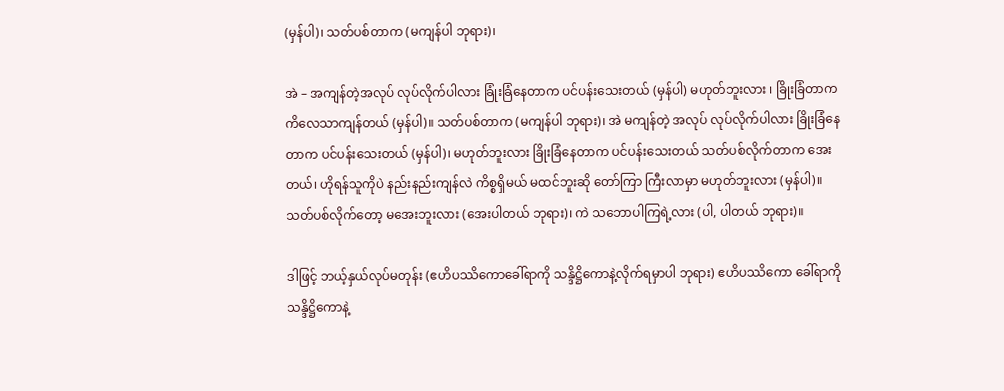(မှန်ပါ)၊ သတ်ပစ်တာက (မကျန်ပါ ဘုရား)၊

အဲ – အကျန်တဲ့အလုပ် လုပ်လိုက်ပါလား ခြုံးခြံနေတာက ပင်ပန်းသေးတယ် (မှန်ပါ) မဟုတ်ဘူးလား ၊ ခြိုးခြံတာက ကိလေသာကျန်တယ် (မှန်ပါ)။ သတ်ပစ်တာက (မကျန်ပါ ဘုရား)၊ အဲ မကျန်တဲ့ အလုပ် လုပ်လိုက်ပါလား ခြိုးခြံနေတာက ပင်ပန်းသေးတယ် (မှန်ပါ)၊ မဟုတ်ဘူးလား ခြိုးခြံနေတာက ပင်ပန်းသေးတယ် သတ်ပစ်လိုက်တာက အေးတယ်၊ ဟိုရန်သူကိုပဲ နည်းနည်းကျန်လဲ ကိစ္စရှိမယ် မထင်ဘူးဆို တော်ကြာ ကြီးလာမှာ မဟုတ်ဘူးလား (မှန်ပါ)။ သတ်ပစ်လိုက်တော့ မအေးဘူးလား (အေးပါတယ် ဘုရား)၊ ကဲ သဘောပါကြရဲ့လား (ပါ, ပါတယ် ဘုရား)။

ဒါဖြင့် ဘယ့်နှယ်လုပ်မတုန်း (ဧဟိပဿိကောခေါ်ရာကို သန္ဒိဋ္ဌိကောနဲ့လိုက်ရမှာပါ ဘုရား) ဧဟိပဿိကော ခေါ်ရာကို သန္ဒိဋ္ဌိကောနဲ့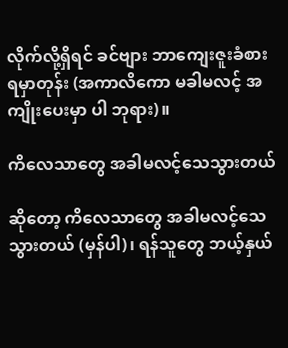လိုက်လို့ရှိရင် ခင်ဗျား ဘာကျေးဇူးခံစားရမှာတုန်း (အကာလိကော မခါမလင့် အကျိုးပေးမှာ ပါ ဘုရား)။

ကိလေသာတွေ အခါမလင့်သေသွားတယ်

ဆိုတော့ ကိလေသာတွေ အခါမလင့်သေသွားတယ် (မှန်ပါ)၊ ရန်သူတွေ ဘယ့်နှယ်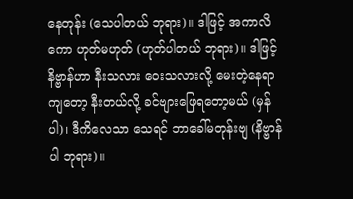နေတုန်း (သေပါတယ် ဘုရား)။ ဒါဖြင့် အကာလိကော ဟုတ်မဟုတ် (ဟုတ်ပါတယ် ဘုရား)။ ဒါဖြင့် နိဗ္ဗာန်ဟာ နီးသလား ဝေးသလားလို့ မေးတဲ့နေရာကျတော့ နီးတယ်လို့ ခင်ဗျားဖြေရတော့မယ် (မှန်ပါ)၊ ဒီကိလေသာ သေရင် ဘာခေါ်မတုန်းဗျ (နိဗ္ဗာန် ပါ ဘုရား)။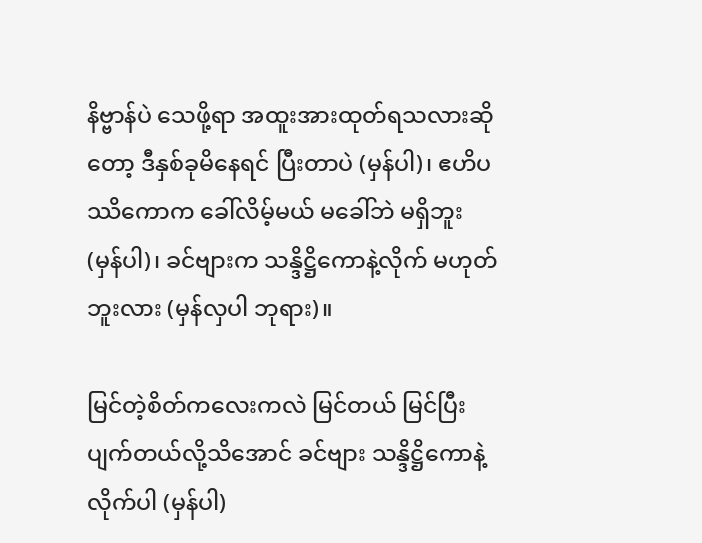နိဗ္ဗာန်ပဲ သေဖို့ရာ အထူးအားထုတ်ရသလားဆိုတော့ ဒီနှစ်ခုမိနေရင် ပြီးတာပဲ (မှန်ပါ)၊ ဧဟိပဿိကောက ခေါ်လိမ့်မယ် မခေါ်ဘဲ မရှိဘူး (မှန်ပါ)၊ ခင်ဗျားက သန္ဒိဋ္ဌိကောနဲ့လိုက် မဟုတ်ဘူးလား (မှန်လှပါ ဘုရား)။

မြင်တဲ့စိတ်ကလေးကလဲ မြင်တယ် မြင်ပြီးပျက်တယ်လို့သိအောင် ခင်ဗျား သန္ဒိဋ္ဌိကောနဲ့လိုက်ပါ (မှန်ပါ)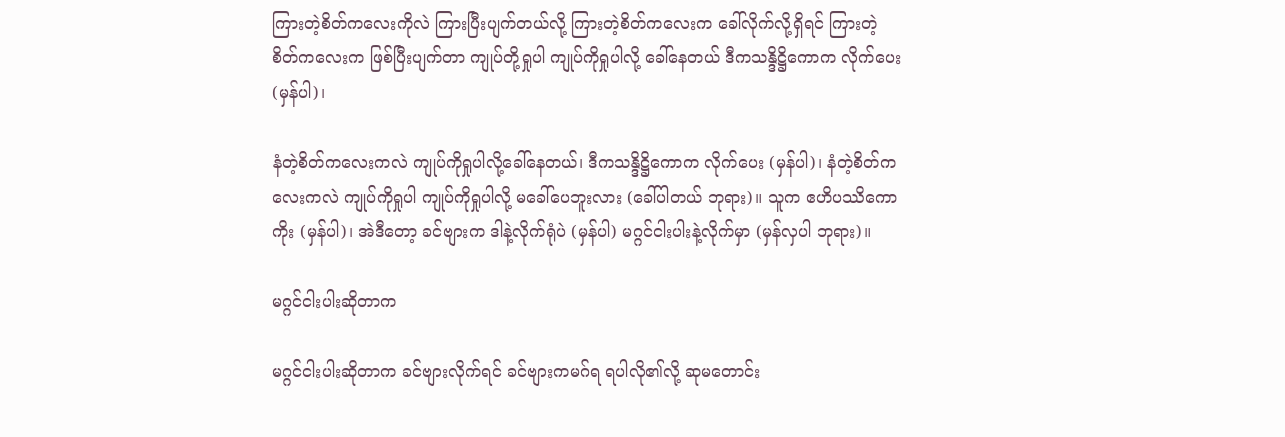ကြားတဲ့စိတ်ကလေးကိုလဲ ကြားပြီးပျက်တယ်လို့ ကြားတဲ့စိတ်ကလေးက ခေါ်လိုက်လို့ရှိရင် ကြားတဲ့စိတ်ကလေးက ဖြစ်ပြီးပျက်တာ ကျုပ်တို့ရှုပါ ကျုပ်ကိုရှုပါလို့ ခေါ်နေတယ် ဒီကသန္ဒိဋ္ဌိကောက လိုက်ပေး (မှန်ပါ)၊

နံတဲ့စိတ်ကလေးကလဲ ကျုပ်ကိုရှုပါလို့ခေါ်နေတယ်၊ ဒီကသန္ဒိဋ္ဌိကောက လိုက်ပေး (မှန်ပါ)၊ နံတဲ့စိတ်ကလေးကလဲ ကျုပ်ကိုရှုပါ ကျုပ်ကိုရှုပါလို့ မခေါ်ပေဘူးလား (ခေါ်ပါတယ် ဘုရား)။ သူက ဧဟိပဿိကောကိုး (မှန်ပါ)၊ အဲဒီတော့ ခင်ဗျားက ဒါနဲ့လိုက်ရုံပဲ (မှန်ပါ) မဂ္ဂင်ငါးပါးနဲ့လိုက်မှာ (မှန်လှပါ ဘုရား)။

မဂ္ဂင်ငါးပါးဆိုတာက

မဂ္ဂင်ငါးပါးဆိုတာက ခင်ဗျားလိုက်ရင် ခင်ဗျားကမဂ်ရ ရပါလို၏လို့ ဆုမတောင်း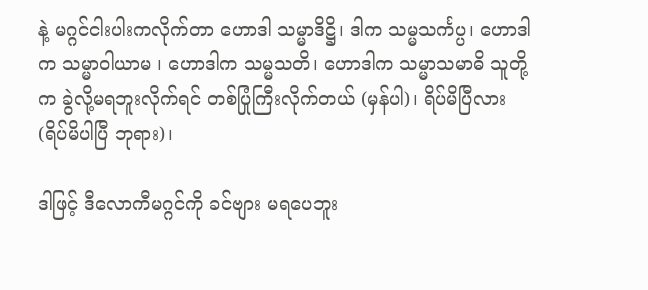နဲ့ မဂ္ဂင်ငါးပါးကလိုက်တာ ဟောဒါ သမ္မာဒိဋ္ဌိ၊ ဒါက သမ္မသင်္ကပ္ပ၊ ဟောဒါက သမ္မာဝါယာမ ၊ ဟောဒါက သမ္မသတိ၊ ဟောဒါက သမ္မာသမာဓိ သူတို့က ခွဲလို့မရဘူးလိုက်ရင် တစ်ပြုံကြီးလိုက်တယ် (မှန်ပါ)၊ ရိပ်မိပြီလား (ရိပ်မိပါပြီ ဘုရား)၊

ဒါဖြင့် ဒီလောကီမဂ္ဂင်ကို ခင်ဗျား မရပေဘူး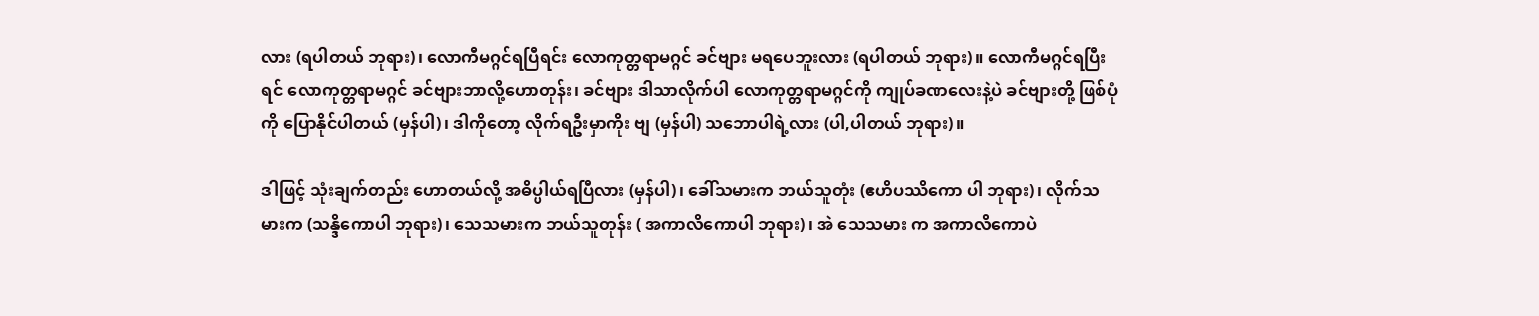လား (ရပါတယ် ဘုရား)၊ လောကီမဂ္ဂင်ရပြီရင်း လောကုတ္တရာမဂ္ဂင် ခင်ဗျား မရပေဘူးလား (ရပါတယ် ဘုရား)။ လောကီမဂ္ဂင်ရပြီးရင် လောကုတ္တရာမဂ္ဂင် ခင်ဗျားဘာလို့ဟောတုန်း၊ ခင်ဗျား ဒါသာလိုက်ပါ လောကုတ္တရာမဂ္ဂင်ကို ကျုပ်ခဏလေးနဲ့ပဲ ခင်ဗျားတို့ ဖြစ်ပုံကို ပြောနိုင်ပါတယ် (မှန်ပါ)၊ ဒါကိုတော့ လိုက်ရဦးမှာကိုး ဗျ (မှန်ပါ) သဘောပါရဲ့လား (ပါ,ပါတယ် ဘုရား)။

ဒါဖြင့် သုံးချက်တည်း ဟောတယ်လို့ အဓိပ္ပါယ်ရပြီလား (မှန်ပါ)၊ ခေါ်သမားက ဘယ်သူတုံး (ဧဟိပဿိကော ပါ ဘုရား)၊ လိုက်သမားက (သန္ဒိကောပါ ဘုရား)၊ သေသမားက ဘယ်သူတုန်း ( အကာလိကောပါ ဘုရား)၊ အဲ သေသမား က အကာလိကောပဲ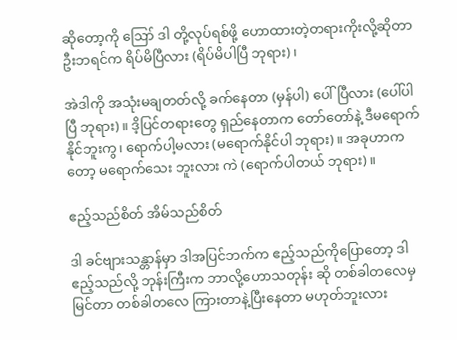ဆိုတော့ကို ဪ ဒါ တို့လုပ်ရစ်ဖို့ ဟောထားတဲ့တရားကိုးလို့ဆိုတာ ဦးဘရင်က ရိပ်မိပြီလား (ရိပ်မိပါပြီ ဘုရား)၊

အဲဒါကို အသုံးမချတတ်လို့ ခက်နေတာ (မှန်ပါ) ပေါ်ပြီလား (ပေါ်ပါပြီ ဘုရား)။ ဒိ့ပြင်တရားတွေ ရှည်နေတာက တော်တော်နဲ့ ဒီမရောက်နိုင်ဘူးကွ၊ ရောက်ပါ့မလား (မရောက်နိုင်ပါ ဘုရား)။ အခုဟာကတော့ မရောက်သေး ဘူးလား ကဲ (ရောက်ပါတယ် ဘုရား)။

ဧည့်သည်စိတ် အိမ်သည်စိတ်

ဒါ ခင်ဗျားသန္တာန်မှာ ဒါအပြင်ဘက်က ဧည့်သည်ကိုပြောတော့ ဒါဧည့်သည်လို့ ဘုန်းကြီးက ဘာလို့ဟောသတုန်း ဆို တစ်ခါတလေမှမြင်တာ တစ်ခါတလေ ကြားတာနဲ့ပြီးနေတာ မဟုတ်ဘူးလား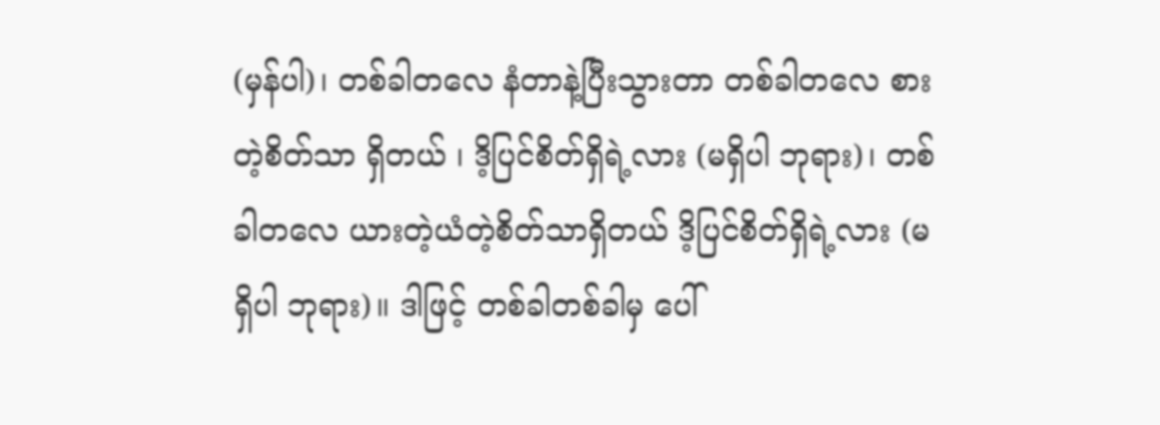(မှန်ပါ)၊ တစ်ခါတလေ နံတာနဲ့ပြီးသွားတာ တစ်ခါတလေ စားတဲ့စိတ်သာ ရှိတယ် ၊ ဒိ့ပြင်စိတ်ရှိရဲ့လား (မရှိပါ ဘုရား)၊ တစ်ခါတလေ ယားတဲ့ယံတဲ့စိတ်သာရှိတယ် ဒိ့ပြင်စိတ်ရှိရဲ့လား (မရှိပါ ဘုရား)။ ဒါဖြင့် တစ်ခါတစ်ခါမှ ပေါ်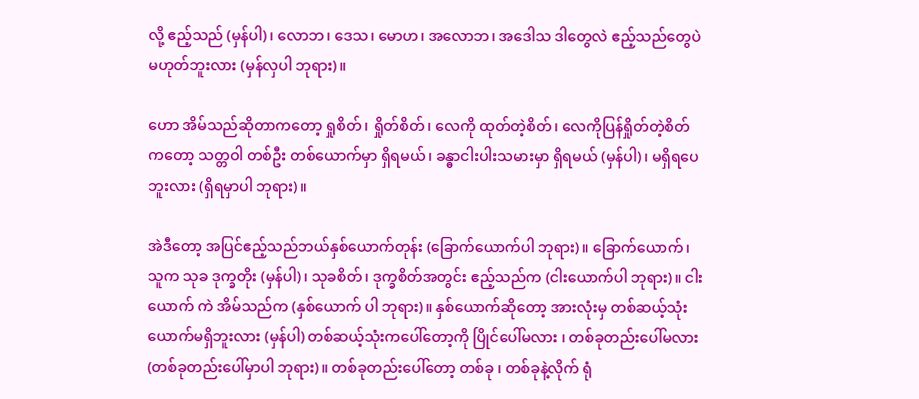လို့ ဧည့်သည် (မှန်ပါ)၊ လောဘ၊ ဒေသ၊ မောဟ၊ အလောဘ၊ အဒေါသ ဒါတွေလဲ ဧည့်သည်တွေပဲ မဟုတ်ဘူးလား (မှန်လှပါ ဘုရား)။

ဟော အိမ်သည်ဆိုတာကတော့ ရှုစိတ်၊ ရှိုတ်စိတ်၊ လေကို ထုတ်တဲ့စိတ်၊ လေကိုပြန်ရှိုတ်တဲ့စိတ်ကတော့ သတ္တဝါ တစ်ဦး တစ်ယောက်မှာ ရှိရမယ်၊ ခန္ဓာငါးပါးသမားမှာ ရှိရမယ် (မှန်ပါ)၊ မရှိရပေဘူးလား (ရှိရမှာပါ ဘုရား)။

အဲဒီတော့ အပြင်ဧည့်သည်ဘယ်နှစ်ယောက်တုန်း (ခြောက်ယောက်ပါ ဘုရား)။ ခြောက်ယောက်၊ သူက သုခ ဒုက္ခတိုး (မှန်ပါ)၊ သုခစိတ်၊ ဒုက္ခစိတ်အတွင်း ဧည့်သည်က (ငါးယောက်ပါ ဘုရား)။ ငါးယောက် ကဲ အိမ်သည်က (နှစ်ယောက် ပါ ဘုရား)။ နှစ်ယောက်ဆိုတော့ အားလုံးမှ တစ်ဆယ့်သုံးယောက်မရှိဘူးလား (မှန်ပါ) တစ်ဆယ့်သုံးကပေါ်တော့ကို ပြိုင်ပေါ်မလား ၊ တစ်ခုတည်းပေါ်မလား (တစ်ခုတည်းပေါ်မှာပါ ဘုရား)။ တစ်ခုတည်းပေါ်တော့ တစ်ခု ၊ တစ်ခုနဲ့လိုက် ရုံ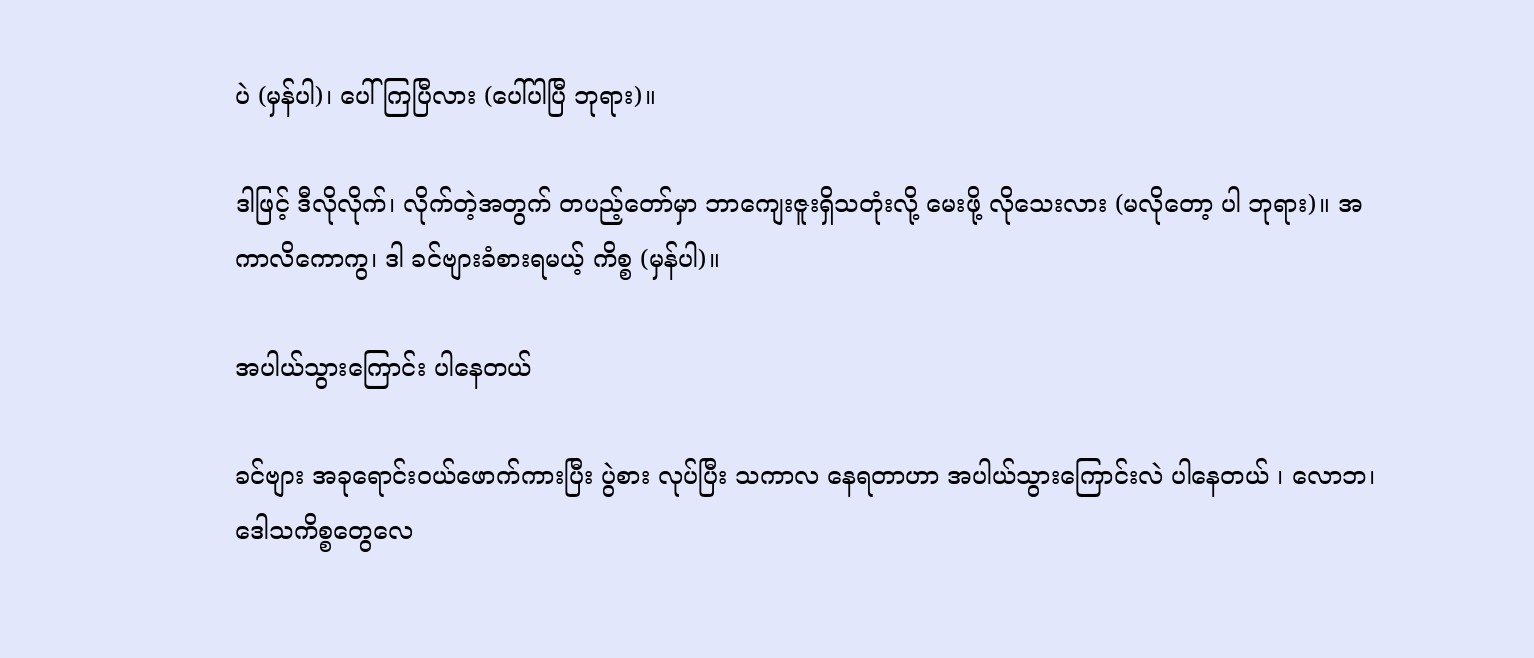ပဲ (မှန်ပါ)၊ ပေါ်ကြပြီလား (ပေါ်ပါပြီ ဘုရား)။

ဒါဖြင့် ဒီလိုလိုက်၊ လိုက်တဲ့အတွက် တပည့်တော်မှာ ဘာကျေးဇူးရှိသတုံးလို့ မေးဖို့ လိုသေးလား (မလိုတော့ ပါ ဘုရား)။ အကာလိကောကွ၊ ဒါ ခင်ဗျားခံစားရမယ့် ကိစ္စ (မှန်ပါ)။

အပါယ်သွားကြောင်း ပါနေတယ်

ခင်ဗျား အခုရောင်းဝယ်ဖောက်ကားပြီး ပွဲစား လုပ်ပြီး သကာလ နေရတာဟာ အပါယ်သွားကြောင်းလဲ ပါနေတယ် ၊ လောဘ၊ ဒေါသကိစ္စတွေလေ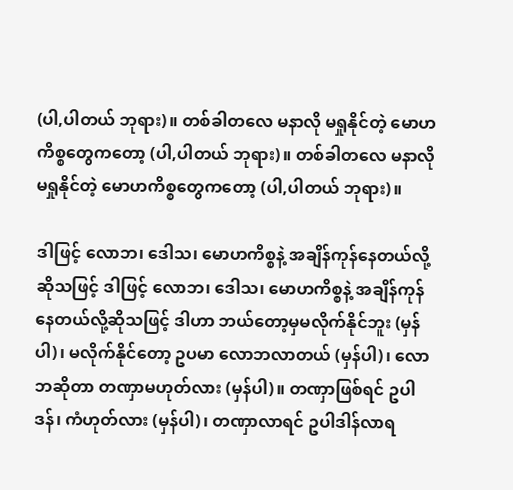(ပါ,ပါတယ် ဘုရား)။ တစ်ခါတလေ မနာလို မရှုနိုင်တဲ့ မောဟကိစ္စတွေကတော့ (ပါ,ပါတယ် ဘုရား)။ တစ်ခါတလေ မနာလို မရှုနိုင်တဲ့ မောဟကိစ္စတွေကတော့ (ပါ,ပါတယ် ဘုရား)။

ဒါဖြင့် လောဘ၊ ဒေါသ၊ မောဟကိစ္စနဲ့ အချိန်ကုန်နေတယ်လို့ဆိုသဖြင့် ဒါဖြင့် လောဘ၊ ဒေါသ၊ မောဟကိစ္စနဲ့ အချိန်ကုန်နေတယ်လို့ဆိုသဖြင့် ဒါဟာ ဘယ်တော့မှမလိုက်နိုင်ဘူး (မှန်ပါ)၊ မလိုက်နိုင်တော့ ဥပမာ လောဘလာတယ် (မှန်ပါ)၊ လောဘဆိုတာ တဏှာမဟုတ်လား (မှန်ပါ)။ တဏှာဖြစ်ရင် ဥပါဒန်၊ ကံဟုတ်လား (မှန်ပါ)၊ တဏှာလာရင် ဥပါဒါန်လာရ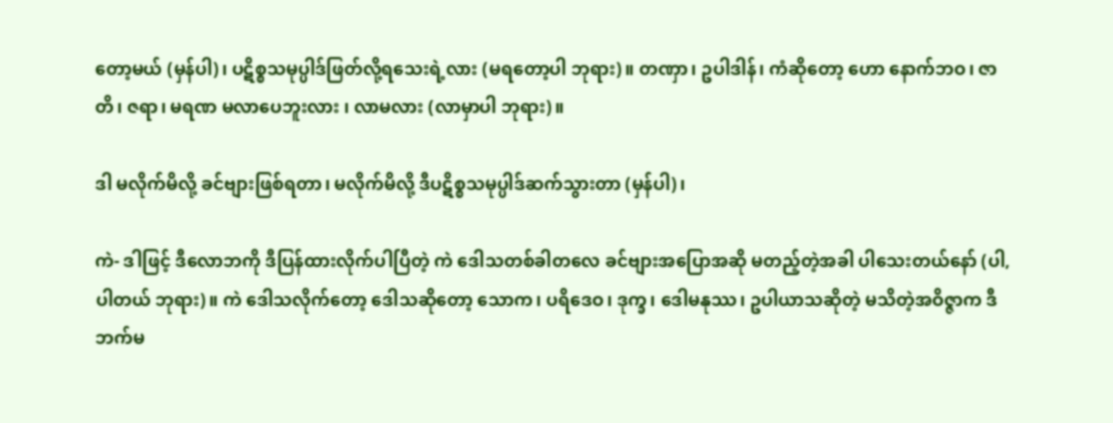တော့မယ် (မှန်ပါ)၊ ပဋိစ္စသမုပ္ပါဒ်ဖြတ်လို့ရသေးရဲ့လား (မရတော့ပါ ဘုရား)။ တဏှာ၊ ဥပါဒါန်၊ ကံဆိုတော့ ဟော နောက်ဘဝ၊ ဇာတိ၊ ဇရာ၊ မရဏ မလာပေဘူးလား ၊ လာမလား (လာမှာပါ ဘုရား)။

ဒါ မလိုက်မိလို့ ခင်ဗျားဖြစ်ရတာ၊ မလိုက်မိလို့ ဒီပဋိစ္စသမုပ္ပါဒ်ဆက်သွားတာ (မှန်ပါ)၊

ကဲ- ဒါဖြင့် ဒီလောဘကို ဒီပြန်ထားလိုက်ပါပြီတဲ့ ကဲ ဒေါသတစ်ခါတလေ ခင်ဗျားအပြောအဆို မတည့်တဲ့အခါ ပါသေးတယ်နော် (ပါ,ပါတယ် ဘုရား)။ ကဲ ဒေါသလိုက်တော့ ဒေါသဆိုတော့ သောက၊ ပရိဒေဝ၊ ဒုက္ခ၊ ဒေါမနုဿ၊ ဥပါယာသဆိုတဲ့ မသိတဲ့အဝိဇ္ဇာက ဒီဘက်မ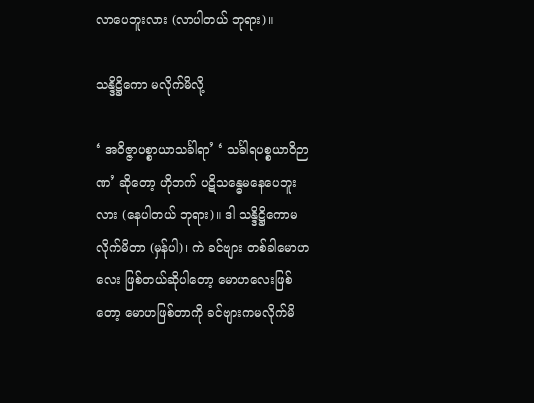လာပေဘူးလား (လာပါတယ် ဘုရား)။

သန္ဒိဋ္ဌိကော မလိုက်မိလို့

‘ အဝိဇ္ဇာပစ္စာယာသင်္ခါရာ’ ‘ သင်္ခါရပစ္စယာဝိဉာဏ’ ဆိုတော့ ဟိုဘက် ပဋိသန္ဓေမနေပေဘူးလား (နေပါတယ် ဘုရား)။ ဒါ သန္ဒိဋ္ဌိကောမလိုက်မိတာ (မှန်ပါ)၊ ကဲ ခင်ဗျား တစ်ခါမောဟလေး ဖြစ်တယ်ဆိုပါတော့ မောဟလေးဖြစ်တော့ မောဟဖြစ်တာကို ခင်ဗျားကမလိုက်မိ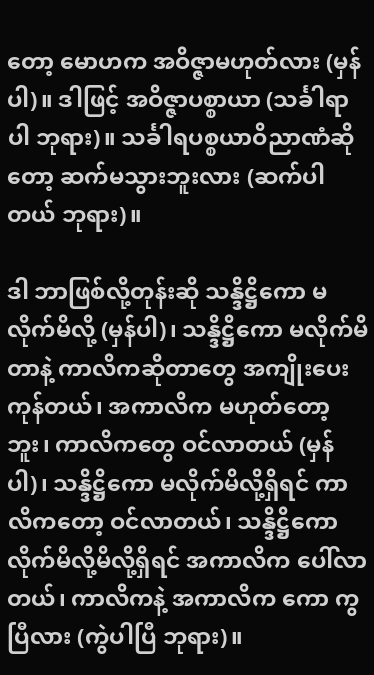တော့ မောဟက အဝိဇ္ဇာမဟုတ်လား (မှန်ပါ)။ ဒါဖြင့် အဝိဇ္ဇာပစ္စာယာ (သင်္ခါရာပါ ဘုရား)။ သင်္ခါရပစ္စယာဝိညာဏံဆိုတော့ ဆက်မသွားဘူးလား (ဆက်ပါတယ် ဘုရား)။

ဒါ ဘာဖြစ်လို့တုန်းဆို သန္ဒိဋ္ဌိကော မလိုက်မိလို့ (မှန်ပါ)၊ သန္ဒိဋ္ဌိကော မလိုက်မိတာနဲ့ ကာလိကဆိုတာတွေ အကျိုးပေးကုန်တယ်၊ အကာလိက မဟုတ်တော့ဘူး၊ ကာလိကတွေ ဝင်လာတယ် (မှန်ပါ)၊ သန္ဒိဋ္ဌိကော မလိုက်မိလို့ရှိရင် ကာလိကတော့ ဝင်လာတယ်၊ သန္ဒိဋ္ဌိကောလိုက်မိလို့မိလို့ရှိရင် အကာလိက ပေါ်လာတယ်၊ ကာလိကနဲ့ အကာလိက ကော ကွပြီလား (ကွဲပါပြီ ဘုရား)။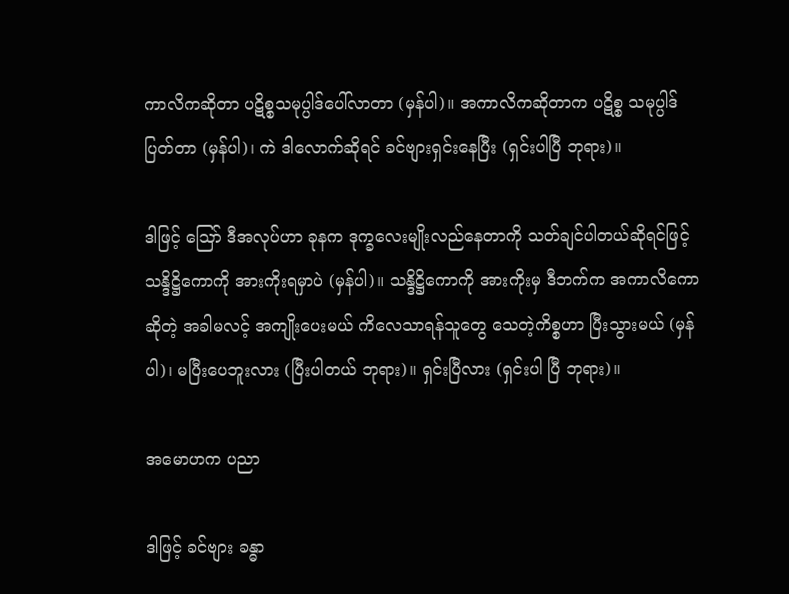ကာလိကဆိုတာ ပဋိစ္စသမုပ္ပါဒ်ပေါ်လာတာ (မှန်ပါ)။ အကာလိကဆိုတာက ပဋိစ္စ သမုပ္ပါဒ်ပြတ်တာ (မှန်ပါ)၊ ကဲ ဒါလောက်ဆိုရင် ခင်ဗျားရှင်းနေပြီး (ရှင်းပါပြီ ဘုရား)။

ဒါဖြင့် ဪ ဒီအလုပ်ဟာ ခုနက ဒုက္ခလေးမျိုးလည်နေတာကို သတ်ချင်ပါတယ်ဆိုရင်ဖြင့် သန္ဒိဋ္ဌိကောကို အားကိုးရမှာပဲ (မှန်ပါ)။ သန္ဒိဋ္ဌိကောကို အားကိုးမှ ဒီဘက်က အကာလိကောဆိုတဲ့ အခါမလင့် အကျိုးပေးမယ် ကိလေသာရန်သူတွေ သေတဲ့ကိစ္စဟာ ပြီးသွားမယ် (မှန်ပါ)၊ မပြီးပေဘူးလား (ပြီးပါတယ် ဘုရား)။ ရှင်းပြီလား (ရှင်းပါ ပြီ ဘုရား)။

အမောဟက ပညာ

ဒါဖြင့် ခင်ဗျား ခန္ဓာ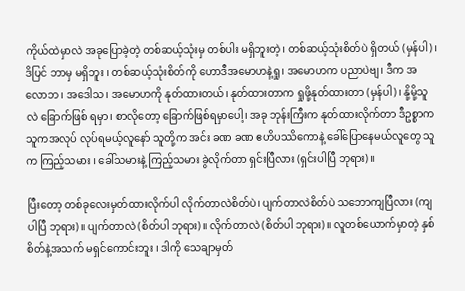ကိုယ်ထဲမှာလဲ အခုပြောခဲ့တဲ့ တစ်ဆယ့်သုံးမှ တစ်ပါး မရှိဘူးတဲ့၊ တစ်ဆယ့်သုံးစိတ်ပဲ ရှိတယ် (မှန်ပါ)၊ ဒိပြင် ဘာမှ မရှိဘူး ၊ တစ်ဆယ့်သုံးစိတ်ကို ဟောဒီအမောဟနဲ့ရှု၊ အမောဟက ပညာပဲဗျ၊ ဒီက အလောဘ၊ အဒေါသ၊ အမောဟကို နုတ်ထားတယ်၊ နုတ်ထားတာက ရှုဖို့နုတ်ထားတာ (မှန်ပါ)၊ နို့မို့သူလဲ ခြောက်ဖြစ် ရမှာ၊ စာလိုတော့ ခြောက်ဖြစ်ရမှာပေါ့၊ အခု ဘုန်းကြီးက နုတ်ထားလိုက်တာ ဒီဥစ္စာက သူကအလုပ် လုပ်ရမယ့်လူနော် သူတို့က အင်း ခဏ ခဏ ဧဟိပဿိကောနဲ့ ခေါ်ပြောနေမယ်လူတွေ သူက ကြည့်သမား ၊ ခေါ်သမားနဲ့ ကြည့်သမား ခွဲလိုက်တာ ရှင်းပြီလား (ရှင်းပါပြီ ဘုရား)။

ပြီးတော့ တစ်ခုလေးမှတ်ထားလိုက်ပါ လိုက်တာလဲစိတ်ပဲ၊ ပျက်တာလဲစိတ်ပဲ သဘောကျပြီလား (ကျပါပြီ ဘုရား)။ ပျက်တာလဲ (စိတ်ပါ ဘုရား)။ လိုက်တာလဲ (စိတ်ပါ ဘုရား)။ လူတစ်ယောက်မှာတဲ့ နှစ်စိတ်နဲ့အသက် မရှင်ကောင်းဘူး ၊ ဒါကို သေချာမှတ်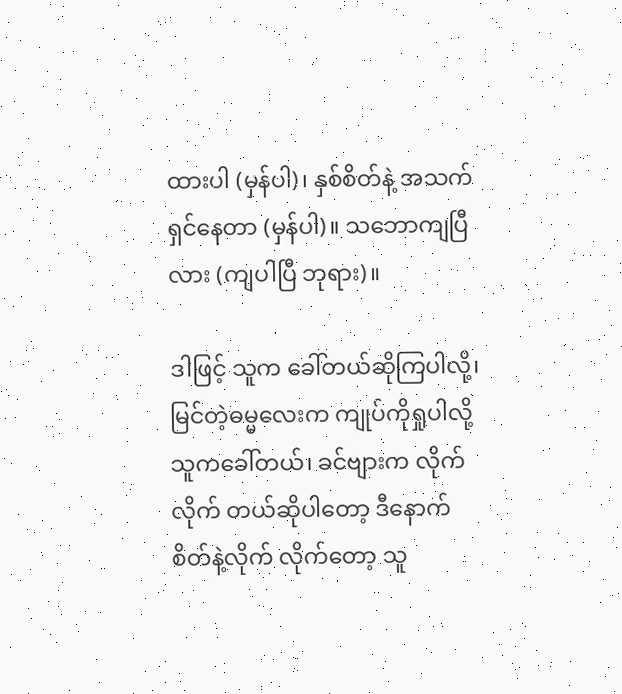ထားပါ (မှန်ပါ)၊ နှစ်စိတ်နဲ့ အသက်ရှင်နေတာ (မှန်ပါ)။ သဘောကျပြီလား (ကျပါပြီ ဘုရား)။

ဒါဖြင့် သူက ခေါ်တယ်ဆိုကြပါလို့၊ မြင်တဲ့ဓမ္မလေးက ကျုပ်ကိုရှုပါလို့ သူကခေါ်တယ်၊ ခင်ဗျားက လိုက်လိုက် တယ်ဆိုပါတော့ ဒီနောက်စိတ်နဲ့လိုက် လိုက်တော့ သူ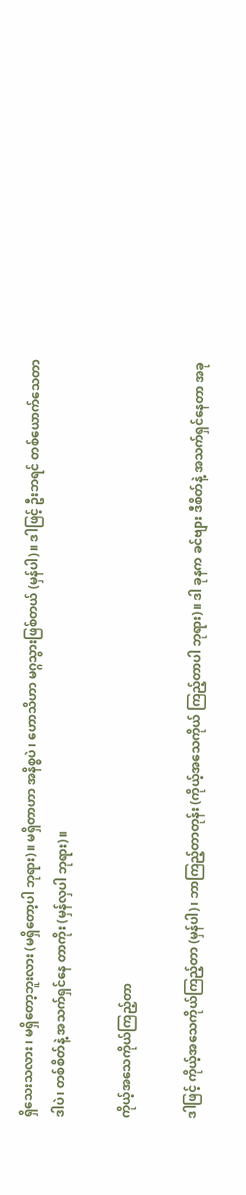ရှိသေးသလား ၊ မရှိတော့ဘူးလား (မရှိတော့ပါ ဘုရား)။ မရှိတာဟာ အနိစ္စပဲ ၊ ဟောသိဟာ မဂ္ဂသွားဖြစ်တယ် (မှန်ပါ)။ ဒါဖြင့် ဦးဘရင် တစ်ယောက်သေတာ ဒါပဲ၊ တစ်စိတ်နဲ့ အသက်ရှင်နေ တာကိုး (မှန်လှပါ ဘုရား)။

ကိုယ့်အသေကိုယ်ကြည့်တာ

ဒါဖြင့် ကိုယ့်အသေကိုယ်ကြည့်တာ (မှန်ပါ)၊ ဘာကြည့်တာတုန်း (ကိုယ့်အသေကိုယ် ကြည့်တာပါ ဘုရား)။ ဒါ ခုနက ခင်ဗျား ဒီစိတ်နဲ့ အသက်ရှင်နေတာ အခု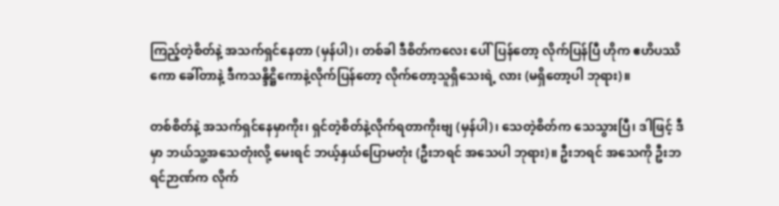ကြည့်တဲ့စိတ်နဲ့ အသက်ရှင်နေတာ (မှန်ပါ)၊ တစ်ခါ ဒီစိတ်ကလေး ပေါ်ပြန်တော့ လိုက်ပြန်ပြီ ဟိုက ဧဟိပဿိကော ခေါ်တာနဲ့ ဒီကသန္ဒိဋ္ဌိကောနဲ့လိုက်ပြန်တော့ လိုက်တော့သူရှိသေးရဲ့ လား (မရှိတော့ပါ ဘုရား)။

တစ်စိတ်နဲ့ အသက်ရှင်နေမှာကိုး၊ ရှင်တဲ့စိတ်နဲ့လိုက်ရတာကိုးဗျ (မှန်ပါ)၊ သေတဲ့စိတ်က သေသွားပြီ၊ ဒါဖြင့် ဒီမှာ ဘယ်သူ့အသေတုံးလို့ မေးရင် ဘယ့်နှယ်ပြောမတုံး (ဦးဘရင် အသေပါ ဘုရား)။ ဦးဘရင် အသေကို ဦးဘရင်ဉာဏ်က လိုက်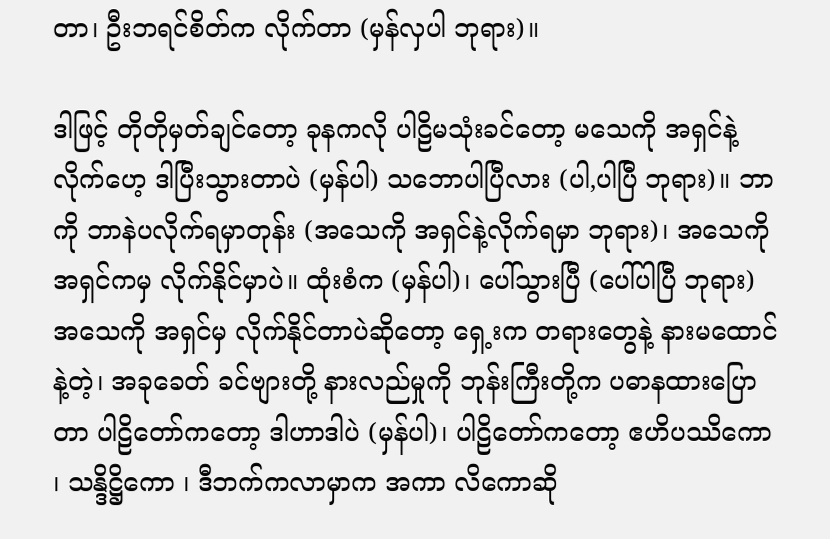တာ၊ ဦးဘရင်စိတ်က လိုက်တာ (မှန်လှပါ ဘုရား)။

ဒါဖြင့် တိုတိုမှတ်ချင်တော့ ခုနကလို ပါဠိမသုံးခင်တော့ မသေကို အရှင်နဲ့လိုက်ဟေ့ ဒါပြီးသွားတာပဲ (မှန်ပါ) သဘောပါပြီလား (ပါ,ပါပြီ ဘုရား)။ ဘာကို ဘာနဲပလိုက်ရမှာတုန်း (အသေကို အရှင်နဲ့လိုက်ရမှာ ဘုရား)၊ အသေကို အရှင်ကမှ လိုက်နိုင်မှာပဲ။ ထုံးစံက (မှန်ပါ)၊ ပေါ်သွားပြီ (ပေါ်ပါပြီ ဘုရား) အသေကို အရှင်မှ လိုက်နိုင်တာပဲဆိုတော့ ရှေ့းက တရားတွေနဲ့ နားမထောင်နဲ့တဲ့၊ အခုခေတ် ခင်ဗျားတို့ နားလည်မှုကို ဘုန်းကြီးတို့က ပဓာနထားပြောတာ ပါဠိတော်ကတော့ ဒါဟာဒါပဲ (မှန်ပါ)၊ ပါဠိတော်ကတော့ ဧဟိပဿိကော ၊ သန္ဒိဋ္ဌိကော ၊ ဒီဘက်ကလာမှာက အကာ လိကောဆို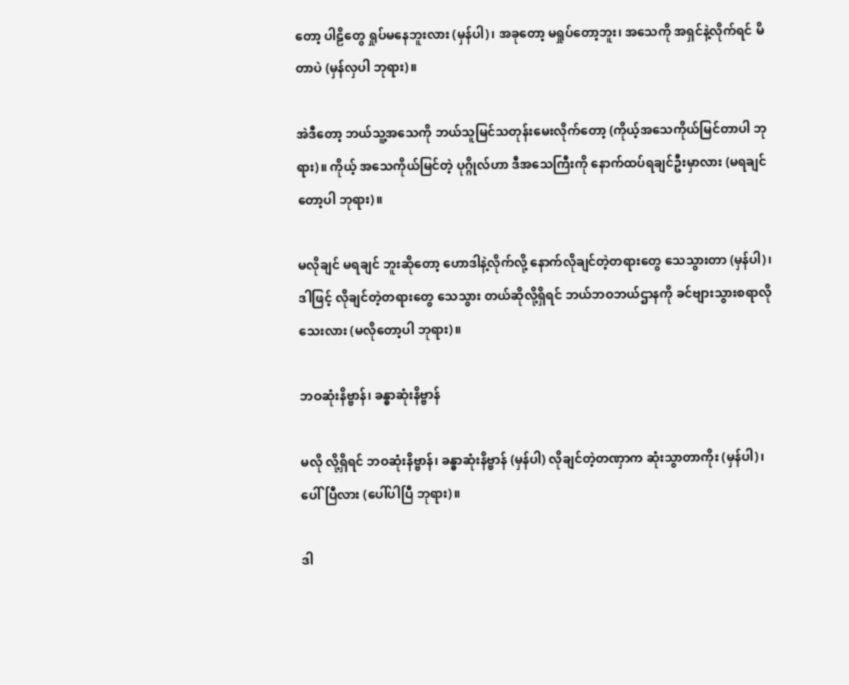တော့ ပါဠိတွေ ရှုပ်မနေဘူးလား (မှန်ပါ)၊ အခုတော့ မရှုပ်တော့ဘူး၊ အသေကို အရှင်နဲ့လိုက်ရင် မိတာပဲ (မှန်လှပါ ဘုရား)။

အဲဒီတော့ ဘယ်သူ့အသေကို ဘယ်သူမြင်သတုန်းမေးလိုက်တော့ (ကိုယ့်အသေကိုယ်မြင်တာပါ ဘုရား)။ ကိုယ့် အသေကိုယ်မြင်တဲ့ ပုဂ္ဂိုလ်ဟာ ဒီအသေကြီးကို နောက်ထပ်ရချင်ဦးမှာလား (မရချင်တော့ပါ ဘုရား)။

မလိုချင် မရချင် ဘူးဆိုတော့ ဟောဒါနဲ့လိုက်လို့ နောက်လိုချင်တဲ့တရားတွေ သေသွားတာ (မှန်ပါ)၊ ဒါဖြင့် လိုချင်တဲ့တရားတွေ သေသွား တယ်ဆိုလို့ရှိရင် ဘယ်ဘဝဘယ်ဌာနကို ခင်ဗျားသွားစရာလိုသေးလား (မလိုတော့ပါ ဘုရား)။

ဘဝဆုံးနိဗ္ဗာန်၊ ခန္ဓာဆုံးနိဗ္ဗာန်

မလို လို့ရှိရင် ဘဝဆုံးနိဗ္ဗာန်၊ ခန္ဓာဆုံးနိဗ္ဗာန် (မှန်ပါ) လိုချင်တဲ့တဏှာက ဆုံးသွာတာကိုး (မှန်ပါ)၊ ပေါ်ပြီလား (ပေါ်ပါပြီ ဘုရား)။

ဒါ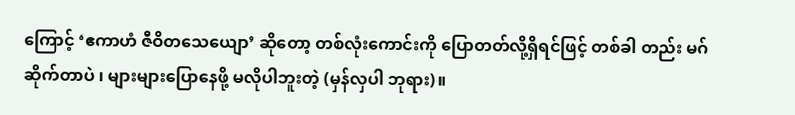ကြောင့် ‘ဧကာဟံ ဇီဝိတသေယျော’ ဆိုတော့ တစ်လုံးကောင်းကို ပြောတတ်လို့ရှိရင်ဖြင့် တစ်ခါ တည်း မဂ်ဆိုက်တာပဲ ၊ များများပြောနေဖို့ မလိုပါဘူးတဲ့ (မှန်လှပါ ဘုရား)။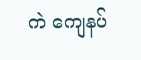ကဲ ကျေနပ်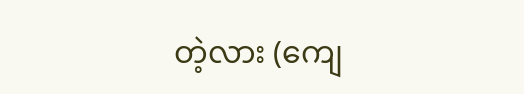တဲ့လား (ကျေ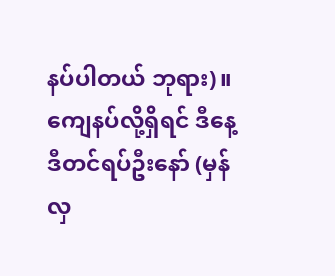နပ်ပါတယ် ဘုရား)။ ကျေနပ်လို့ရှိရင် ဒီနေ့ ဒီတင်ရပ်ဦးနော် (မှန်လှ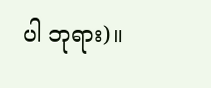ပါ ဘုရား)။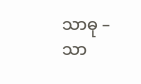သာဓု – သာ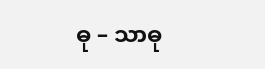ဓု – သာဓု